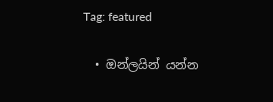Tag: featured

  • ඔන්ලයින් යන්න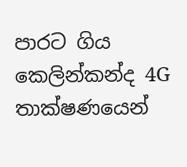පාරට ගිය කෙලින්කන්ද 4G තාක්ෂණයෙන්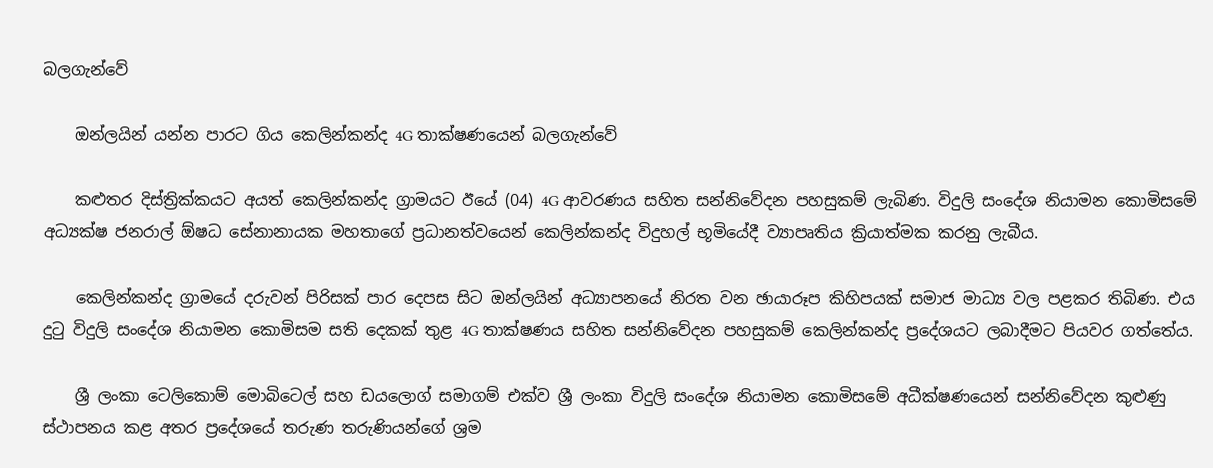බලගැන්වේ

    ඔන්ලයින් යන්න පාරට ගිය කෙලින්කන්ද 4G තාක්ෂණයෙන් බලගැන්වේ

    කළුතර දිස්ත්‍රික්කයට අයත් කෙලින්කන්ද ග්‍රාමයට ඊයේ (04) 4G ආවරණය සහිත සන්නිවේදන පහසුකම් ලැබිණ. විදුලි සංදේශ නියාමන කොමිසමේ  අධ්‍යක්ෂ ජනරාල් ඕෂධ සේනානායක මහතාගේ ප්‍රධානත්වයෙන් කෙලින්කන්ද විදුහල් භූමියේදී ව්‍යාපෘතිය ක්‍රියාත්මක කරනු ලැබීය.

    කෙලින්කන්ද ග්‍රාමයේ දරුවන් පිරිසක් පාර දෙපස සිට ඔන්ලයින් අධ්‍යාපනයේ නිරත වන ඡායාරූප කිහිපයක් සමාජ මාධ්‍ය වල පළකර තිබිණ. එය දුටු විදුලි සංදේශ නියාමන කොමිසම සති දෙකක් තුළ 4G තාක්ෂණය සහිත සන්නිවේදන පහසුකම් කෙලින්කන්ද ප්‍රදේශයට ලබාදීමට පියවර ගත්තේය.

    ශ්‍රී ලංකා ටෙලිකොම් මොබිටෙල් සහ ඩයලොග් සමාගම් එක්ව ශ්‍රී ලංකා විදුලි සංදේශ නියාමන කොමිසමේ අධීක්ෂණයෙන් සන්නිවේදන කුළුණු ස්ථාපනය කළ අතර ප්‍රදේශයේ තරුණ තරුණියන්ගේ ශ්‍රම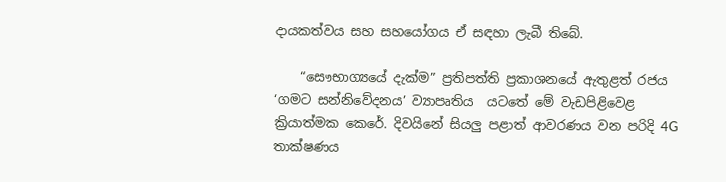දායකත්වය සහ සහයෝගය ඒ සඳහා ලැබී තිබේ.

    “සෞභාග්‍යයේ දැක්ම” ප්‍රතිපත්ති ප්‍රකාශනයේ ඇතුළත් රජය ‘ගමට සන්නිවේදනය’ ව්‍යාපෘතිය  යටතේ මේ වැඩපිළිවෙළ ක්‍රියාත්මක කෙරේ. දිවයිනේ සියලු පළාත් ආවරණය වන පරිදි 4G තාක්ෂණය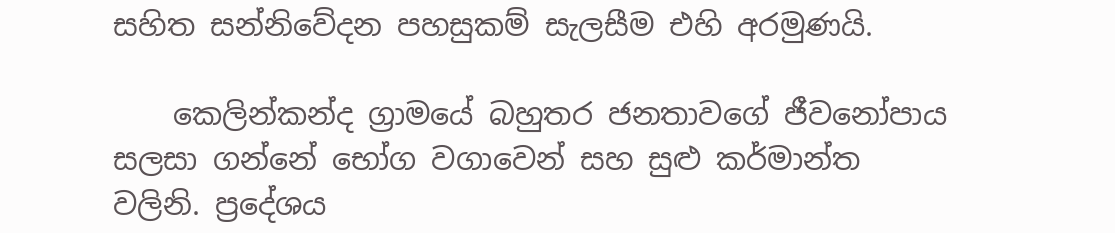සහිත සන්නිවේදන පහසුකම් සැලසීම එහි අරමුණයි.

    කෙලින්කන්ද ග්‍රාමයේ බහුතර ජනතාවගේ ජීවනෝපාය සලසා ගන්නේ භෝග වගාවෙන් සහ සුළු කර්මාන්ත වලිනි. ප්‍රදේශය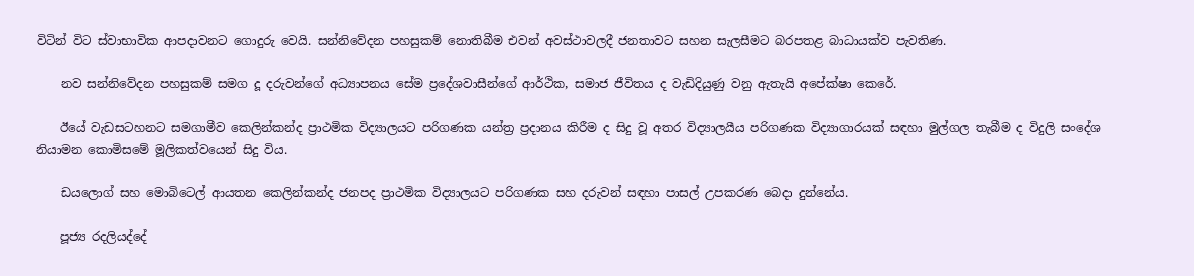විටින් විට ස්වාභාවික ආපදාවනට ගොදුරු වෙයි. සන්නිවේදන පහසුකම් නොතිබීම එවන් අවස්ථාවලදී ජනතාවට සහන සැලසීමට බරපතළ බාධායක්ව පැවතිණ.

    නව සන්නිවේදන පහසුකම් සමග දූ දරුවන්ගේ අධ්‍යාපනය සේම ප්‍රදේශවාසීන්ගේ ආර්ථික, සමාජ ජීවිතය ද වැඩිදියුණු වනු ඇතැයි අපේක්ෂා කෙරේ.

    ඊයේ වැඩසටහනට සමගාමීව කෙලින්කන්ද ප්‍රාථමික විද්‍යාලයට පරිගණක යන්ත්‍ර ප්‍රදානය කිරීම ද සිදු වූ අතර විද්‍යාලයීය පරිගණක විද්‍යාගාරයක් සඳහා මුල්ගල තැබීම ද විදුලි සංදේශ නියාමන කොමිසමේ මූලිකත්වයෙන් සිදු විය.

    ඩයලොග් සහ මොබිටෙල් ආයතන කෙලින්කන්ද ජනපද ප්‍රාථමික විද්‍යාලයට පරිගණක සහ දරුවන් සඳහා පාසල් උපකරණ බෙදා දුන්නේය.

    පූජ්‍ය රදලියද්දේ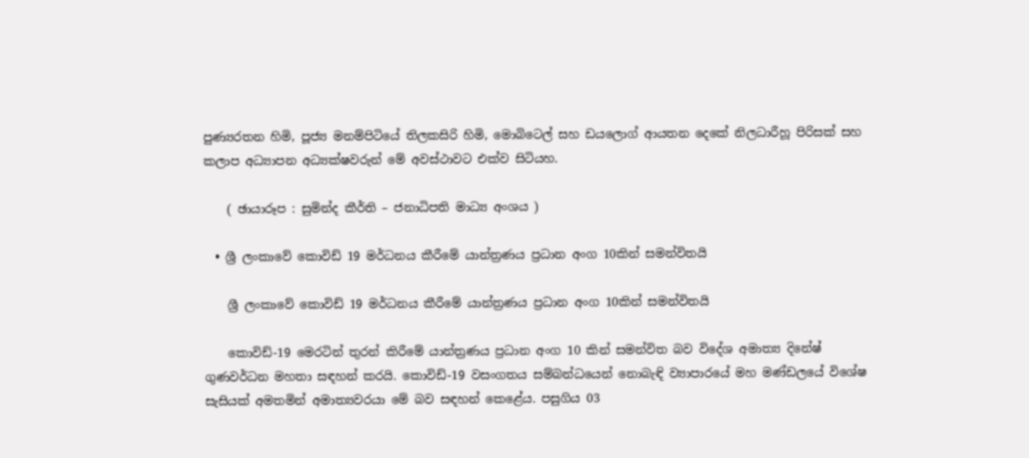පුණ්‍යරතන හිමි, පූජ්‍ය මනම්පිටියේ තිලකසිරි හිමි, මොබිටෙල් සහ ඩයලොග් ආයතන දෙකේ නිලධාරීහූ පිරිසක් සහ කලාප අධ්‍යාපන අධ්‍යක්ෂවරුන් මේ අවස්ථාවට එක්ව සිටියහ.

    ( ඡායාරූප : සුමින්ද කීර්ති – ජනාධිපති මාධ්‍ය අංශය )

  • ශ්‍රී ලංකාවේ කොවිඩ් 19 මර්ධනය කීරීමේ යාන්ත්‍රණය ප්‍රධාන අංග 10කින් සමන්විතයි

    ශ්‍රී ලංකාවේ කොවිඩ් 19 මර්ධනය කීරීමේ යාන්ත්‍රණය ප්‍රධාන අංග 10කින් සමන්විතයි

    කොවිඩ්-19 මෙරටින් තුරන් කිරීමේ යාන්ත්‍රණය ප්‍රධාන අංග 10 කින් සමන්විත බව විදේශ අමාත්‍ය දිනේෂ් ගුණවර්ධන මහතා සඳහන් කරයි. කොවිඩ්-19 වසංගතය සම්බන්ධයෙන් නොබැඳි ව්‍යාපාරයේ මහ මණ්ඩලයේ විශේෂ සැසියක් අමතමින් අමාත්‍යවරයා මේ බව සඳහන් කෙළේය. පසුගිය 03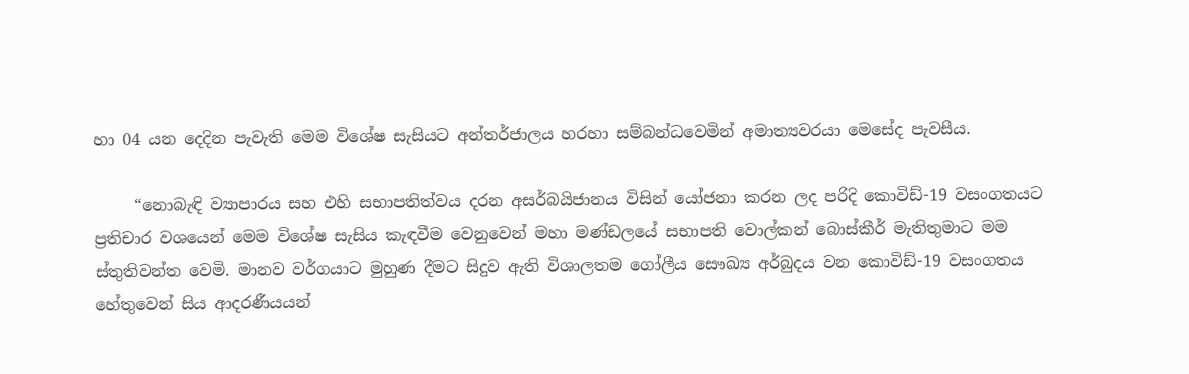හා 04 යන දෙදින පැවැති මෙම විශේෂ සැසියට අන්තර්ජාලය හරහා සම්බන්ධවෙමින් අමාත්‍යවරයා මෙසේද පැවසීය.

     “නොබැඳි ව්‍යාපාරය සහ එහි සභාපතිත්වය දරන අසර්බයිජානය විසින් යෝජනා කරන ලද පරිදි කොවිඩ්-19 වසංගතයට ප්‍රතිචාර වශයෙන් මෙම විශේෂ සැසිය කැඳවීම වෙනුවෙන් මහා මණ්ඩලයේ සභාපති වොල්කන් බොස්කීර් මැතිතුමාට මම ස්තුතිවන්ත වෙමි. මානව වර්ගයාට මුහුණ දීමට සිදුව ඇති විශාලතම ගෝලීය සෞඛ්‍ය අර්බුදය වන කොවිඩ්-19 වසංගතය හේතුවෙන් සිය ආදරණීයයන්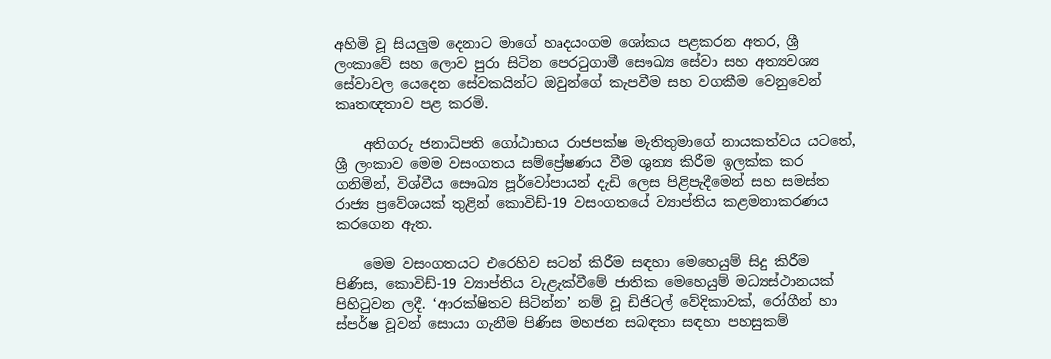අහිමි වූ සියලුම දෙනාට මාගේ හෘදයංගම ශෝකය පළකරන අතර, ශ්‍රී ලංකාවේ සහ ලොව පුරා සිටින පෙරටුගාමී සෞඛ්‍ය සේවා සහ අත්‍යවශ්‍ය සේවාවල යෙදෙන සේවකයින්ට ඔවුන්ගේ කැපවීම සහ වගකීම වෙනුවෙන් කෘතඥතාව පළ කරමි.

    අතිගරු ජනාධිපති ගෝඨාභය රාජපක්ෂ මැතිතුමාගේ නායකත්වය යටතේ, ශ්‍රී ලංකාව මෙම වසංගතය සම්ප්‍රේෂණය වීම ශුන්‍ය කිරීම ඉලක්ක කර ගනිමින්, විශ්වීය සෞඛ්‍ය පූර්වෝපායන් දැඩි ලෙස පිළිපැදීමෙන් සහ සමස්ත රාජ්‍ය ප්‍රවේශයක් තුළින් කොවිඩ්-19 වසංගතයේ ව්‍යාප්තිය කළමනාකරණය කරගෙන ඇත.

    මෙම වසංගතයට එරෙහිව සටන් කිරීම සඳහා මෙහෙයුම් සිදු කිරීම පිණිස, කොවිඩ්-19 ව්‍යාප්තිය වැළැක්වීමේ ජාතික මෙහෙයුම් මධ්‍යස්ථානයක් පිහිටුවන ලදී. ‘ආරක්ෂිතව සිටින්න’ නම් වූ ඩිජිටල් වේදිකාවක්, රෝගීන් හා ස්පර්ෂ වූවන් සොයා ගැනීම පිණිස මහජන සබඳතා සඳහා පහසුකම්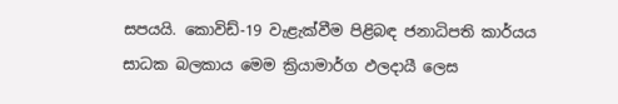සපයයි. කොවිඩ්-19 වැළැක්වීම පිළිබඳ ජනාධිපති කාර්යය සාධක බලකාය මෙම ක්‍රියාමාර්ග ඵලදායී ලෙස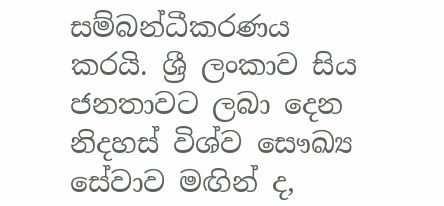සම්බන්ධීකරණය කරයි. ශ්‍රී ලංකාව සිය ජනතාවට ලබා දෙන නිදහස් විශ්ව සෞඛ්‍ය සේවාව මඟින් ද,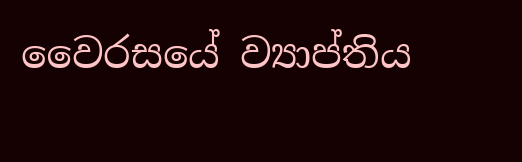වෛරසයේ ව්‍යාප්තිය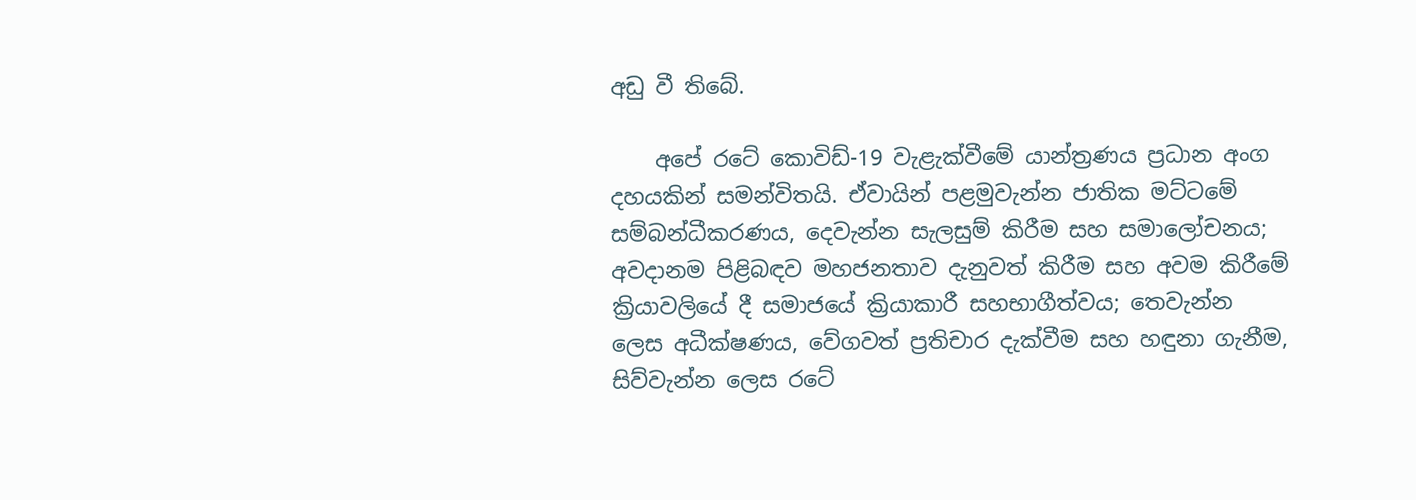අඩු වී තිබේ.

    අපේ රටේ කොවිඩ්-19 වැළැක්වීමේ යාන්ත්‍රණය ප්‍රධාන අංග දහයකින් සමන්විතයි. ඒවායින් පළමුවැන්න ජාතික මට්ටමේ සම්බන්ධීකරණය, දෙවැන්න සැලසුම් කිරීම සහ සමාලෝචනය; අවදානම පිළිබඳව මහජනතාව දැනුවත් කිරීම සහ අවම කිරීමේ ක්‍රියාවලියේ දී සමාජයේ ක්‍රියාකාරී සහභාගීත්වය; තෙවැන්න ලෙස අධීක්ෂණය, වේගවත් ප්‍රතිචාර දැක්වීම සහ හඳුනා ගැනීම, සිව්වැන්න ලෙස රටේ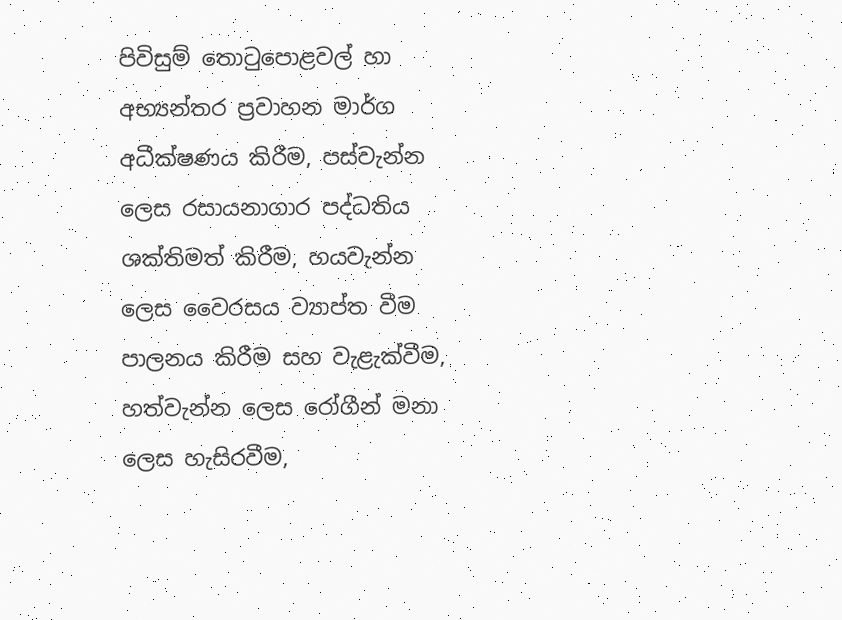පිවිසුම් තොටුපොළවල් හා අභ්‍යන්තර ප්‍රවාහන මාර්ග අධීක්ෂණය කිරීම, පස්වැන්න ලෙස රසායනාගාර පද්ධතිය ශක්තිමත් කිරීම, හයවැන්න ලෙස වෛරසය ව්‍යාප්ත වීම පාලනය කිරීම සහ වැළැක්වීම, හත්වැන්න ලෙස රෝගීන් මනා ලෙස හැසිරවීම,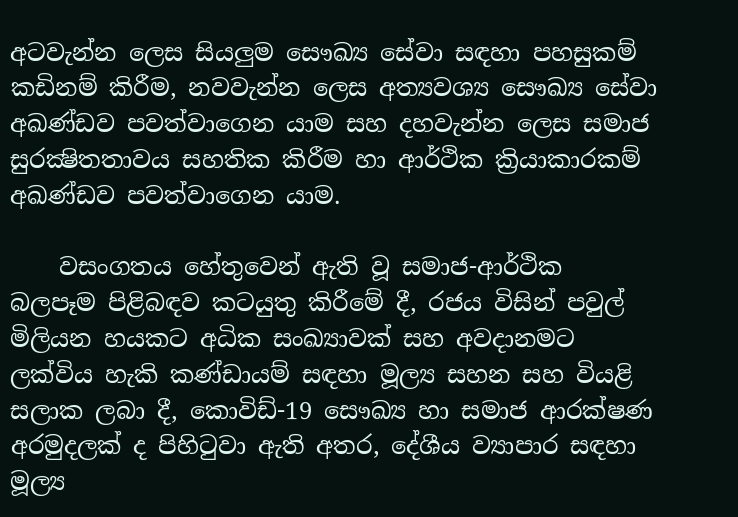අටවැන්න ලෙස සියලුම සෞඛ්‍ය සේවා සඳහා පහසුකම් කඩිනම් කිරීම, නවවැන්න ලෙස අත්‍යවශ්‍ය සෞඛ්‍ය සේවා අඛණ්ඩව පවත්වාගෙන යාම සහ දහවැන්න ලෙස සමාජ සුරක්‍ෂිතතාවය සහතික කිරීම හා ආර්ථික ක්‍රියාකාරකම් අඛණ්ඩව පවත්වාගෙන යාම.

    වසංගතය හේතුවෙන් ඇති වූ සමාජ-ආර්ථික බලපෑම පිළිබඳව කටයුතු කිරීමේ දී, රජය විසින් පවුල් මිලියන හයකට අධික සංඛ්‍යාවක් සහ අවදානමට ලක්විය හැකි කණ්ඩායම් සඳහා මූල්‍ය සහන සහ වියළි සලාක ලබා දී, කොවිඩ්-19 සෞඛ්‍ය හා සමාජ ආරක්ෂණ අරමුදලක් ද පිහිටුවා ඇති අතර, දේශීය ව්‍යාපාර සඳහා මූල්‍ය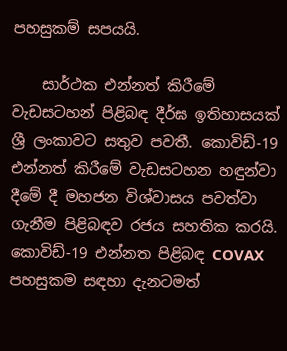පහසුකම් සපයයි.

    සාර්ථක එන්නත් කිරීමේ වැඩසටහන් පිළිබඳ දීර්ඝ ඉතිහාසයක් ශ්‍රී ලංකාවට සතුව පවතී. කොවිඩ්-19 එන්නත් කිරීමේ වැඩසටහන හඳුන්වා දීමේ දී මහජන විශ්වාසය පවත්වා ගැනීම පිළිබඳව රජය සහතික කරයි. කොවිඩ්-19 එන්නත පිළිබඳ COVAX පහසුකම සඳහා දැනටමත්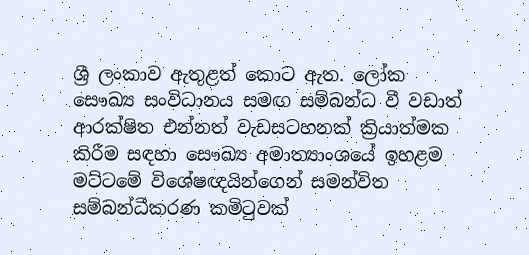ශ්‍රී ලංකාව ඇතුළත් කොට ඇත. ලෝක සෞඛ්‍ය සංවිධානය සමඟ සම්බන්ධ වී වඩාත් ආරක්ෂිත එන්නත් වැඩසටහනක් ක්‍රියාත්මක කිරීම සඳහා සෞඛ්‍ය අමාත්‍යාංශයේ ඉහළම මට්ටමේ විශේෂඥයින්ගෙන් සමන්විත සම්බන්ධීකරණ කමිටුවක්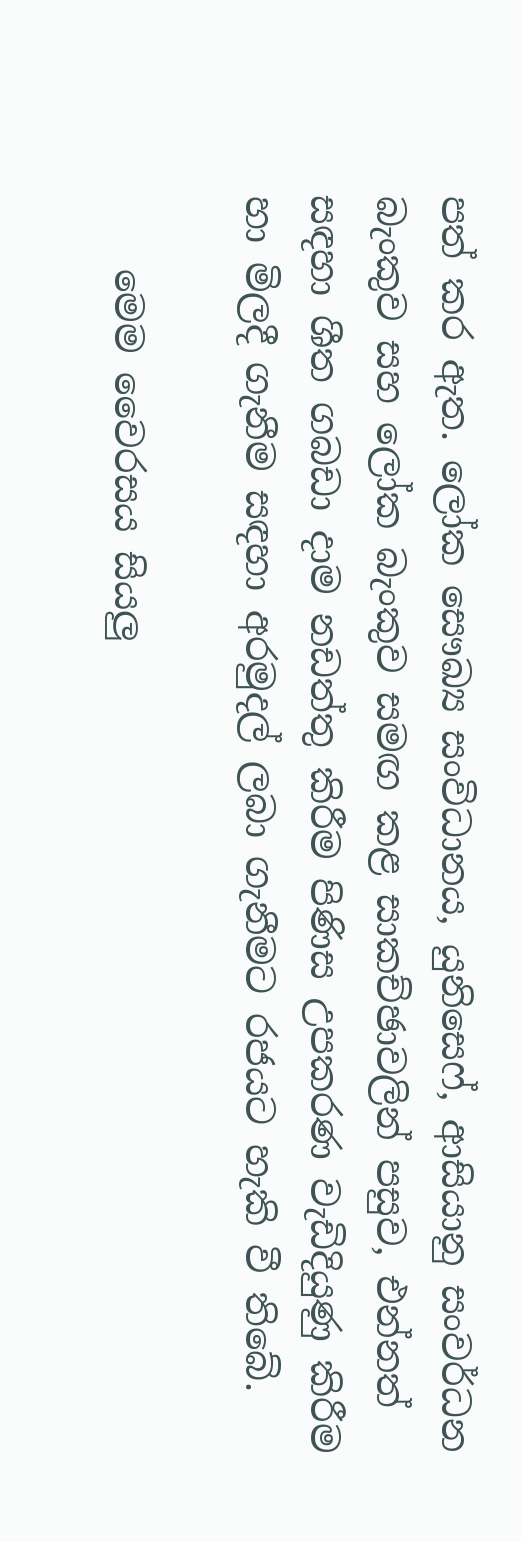පත් කර ඇත. ලෝක සෞඛ්‍ය සංවිධානය, යුනිසෙෆ්, ආසියානු සංවර්ධන බැංකුව සහ ලෝක බැංකුව සමඟ කළ සාකච්ඡාවලින් පසුව, එන්නත් සඳහා ශීත ගබඩා දාම නඩත්තු කිරීම පිණිස උපකරණ වැඩිදියුණු කිරීම හා මිලදී ගැනීම සඳහා අරමුදල් ලබා ගැනීමට රජයට හැකි වී තිබේ.

    මෙම වෛරසය සියලු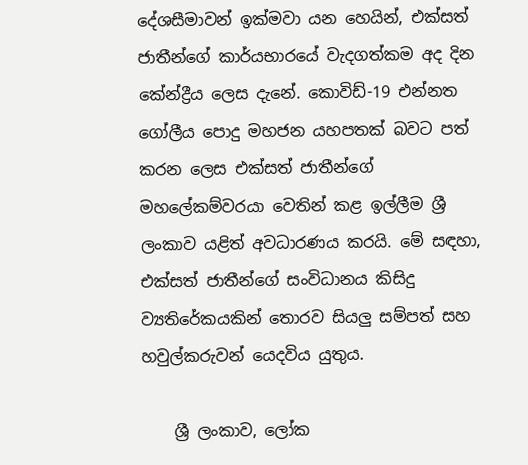දේශසීමාවන් ඉක්මවා යන හෙයින්, එක්සත් ජාතීන්ගේ කාර්යභාරයේ වැදගත්කම අද දින කේන්ද්‍රීය ලෙස දැනේ. කොවිඩ්-19 එන්නත ගෝලීය පොදු මහජන යහපතක් බවට පත් කරන ලෙස එක්සත් ජාතීන්ගේ මහලේකම්වරයා වෙතින් කළ ඉල්ලීම ශ්‍රී ලංකාව යළිත් අවධාරණය කරයි. මේ සඳහා, එක්සත් ජාතීන්ගේ සංවිධානය කිසිදු ව්‍යතිරේකයකින් තොරව සියලු සම්පත් සහ හවුල්කරුවන් යෙදවිය යුතුය.

    ශ්‍රී ලංකාව, ලෝක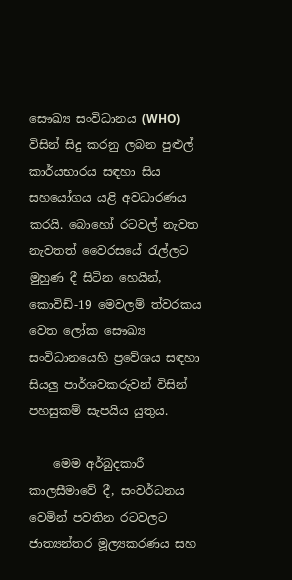සෞඛ්‍ය සංවිධානය (WHO) විසින් සිදු කරනු ලබන පුළුල් කාර්යභාරය සඳහා සිය සහයෝගය යළි අවධාරණය කරයි. බොහෝ රටවල් නැවත නැවතත් වෛරසයේ රැල්ලට මුහුණ දී සිටින හෙයින්, කොවිඩ්-19 මෙවලම් ත්වරකය වෙත ලෝක සෞඛ්‍ය සංවිධානයෙහි ප්‍රවේශය සඳහා සියලු පාර්ශවකරුවන් විසින් පහසුකම් සැපයිය යුතුය.

    මෙම අර්බුදකාරී කාලසීමාවේ දී, සංවර්ධනය වෙමින් පවතින රටවලට ජාත්‍යන්තර මූල්‍යකරණය සහ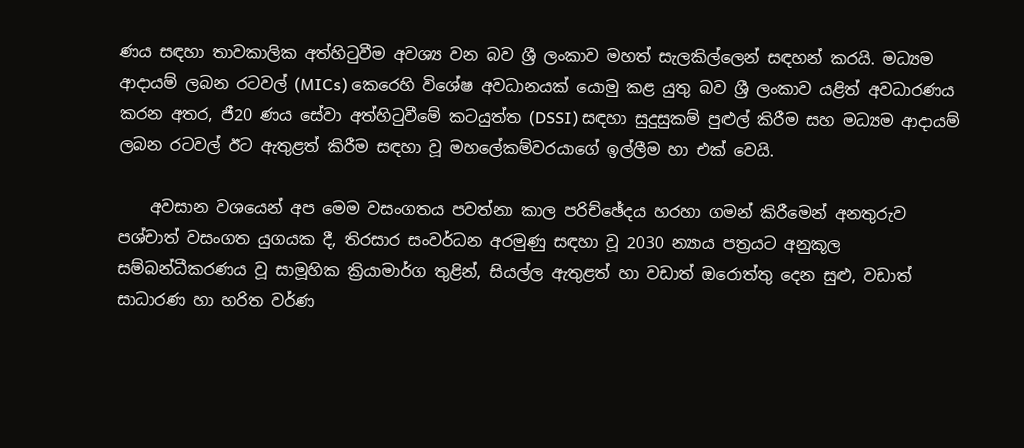ණය සඳහා තාවකාලික අත්හිටුවීම අවශ්‍ය වන බව ශ්‍රී ලංකාව මහත් සැලකිල්ලෙන් සඳහන් කරයි. මධ්‍යම ආදායම් ලබන රටවල් (MICs) කෙරෙහි විශේෂ අවධානයක් යොමු කළ යුතු බව ශ්‍රී ලංකාව යළිත් අවධාරණය කරන අතර, ජී20 ණය සේවා අත්හිටුවීමේ කටයුත්ත (DSSI) සඳහා සුදුසුකම් පුළුල් කිරීම සහ මධ්‍යම ආදායම් ලබන රටවල් ඊට ඇතුළත් කිරීම සඳහා වූ මහලේකම්වරයාගේ ඉල්ලීම හා එක් වෙයි.

    අවසාන වශයෙන් අප මෙම වසංගතය පවත්නා කාල පරිච්ඡේදය හරහා ගමන් කිරීමෙන් අනතුරුව පශ්චාත් වසංගත යුගයක දී, තිරසාර සංවර්ධන අරමුණු සඳහා වූ 2030 න්‍යාය පත්‍රයට අනුකූල සම්බන්ධීකරණය වූ සාමූහික ක්‍රියාමාර්ග තුළින්, සියල්ල ඇතුළත් හා වඩාත් ඔරොත්තු දෙන සුළු, වඩාත් සාධාරණ හා හරිත වර්ණ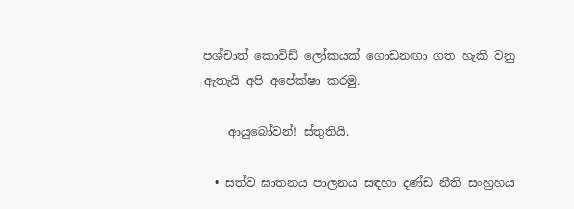පශ්චාත් කොවිඩ් ලෝකයක් ගොඩනඟා ගත හැකි වනු ඇතැයි අපි අපේක්ෂා කරමු.

    ආයුබෝවන්! ස්තුතියි.

  • සත්ව ඝාතනය පාලනය සඳහා දණ්ඩ නීති සංහ්‍රහය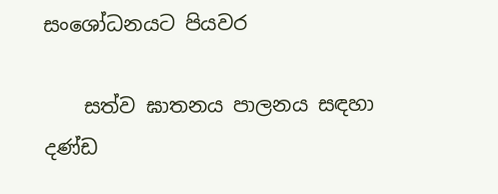සංශෝධනයට පියවර

    සත්ව ඝාතනය පාලනය සඳහා දණ්ඩ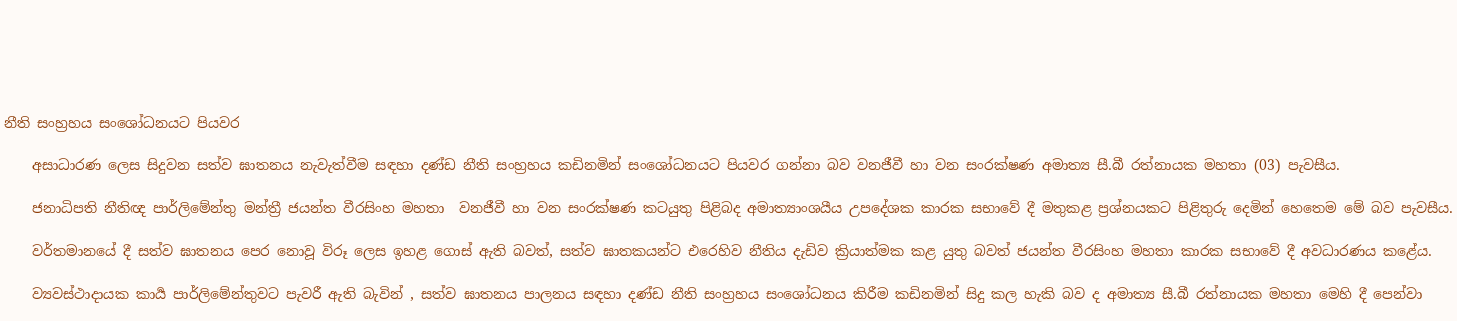නීති සංහ්‍රහය සංශෝධනයට පියවර

    අසාධාරණ ලෙස සිදුවන සත්ව ඝාතනය නැවැත්වීම සඳහා දණ්ඩ නීති සංහ්‍රහය කඩිනමින් සංශෝධනයට පියවර ගන්නා බව වනජීවී හා වන සං‍රක්ෂණ අමාත්‍ය සී.බී රත්නායක මහතා (03) පැවසීය.

    ජනාධිපති නීතිඥ පාර්ලිමේන්තු මන්ත්‍රී ජයන්ත වීරසිංහ මහතා  වනජීවී හා වන සං‍රක්ෂණ කටයුතු පිළිබද අමාත්‍යාංශයීය උපදේශක කාරක සභාවේ දී මතුකළ ප්‍රශ්නයකට පිළිතුරු දෙමින් හෙතෙම මේ බව පැවසීය.

    වර්තමානයේ දී සත්ව ඝාතනය පෙර නොවූ විරූ ලෙස ඉහළ ගොස් ඇති බවත්, සත්ව ඝාතකයන්ට එරෙහිව නීතිය දැඩිව ක්‍රියාත්මක කළ යුතු බවත් ජයන්ත වීරසිංහ මහතා කාරක සභාවේ දී අවධාරණය කළේය.

    ව්‍යවස්ථාදායක කාර්‍ය පාර්ලිමේන්තුවට පැවරී ඇති බැවින් , සත්ව ඝාතනය පාලනය සඳහා දණ්ඩ නීති සංහ්‍රහය සංශෝධනය කිරීම කඩිනමින් සිදු කල හැකි බව ද අමාත්‍ය සී.බී රත්නායක මහතා මෙහි දී පෙන්වා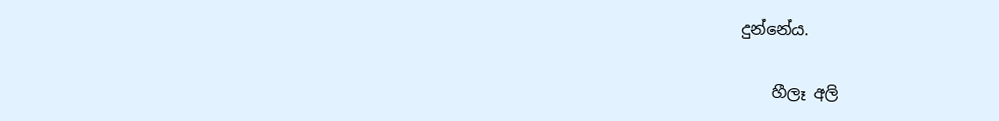දුන්නේය.

    හීලෑ අලි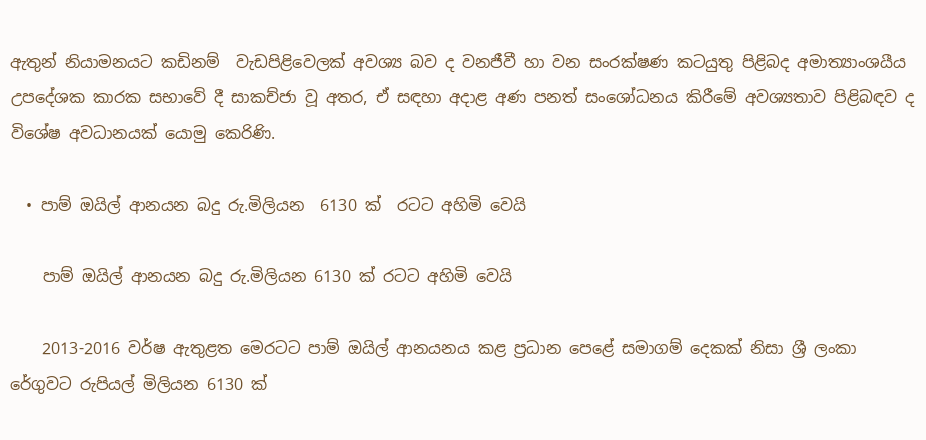ඇතුන් නියාමනයට කඩිනම්  වැඩපිළිවෙලක් අවශ්‍ය බව ද වනජීවී හා වන සං‍රක්ෂණ කටයුතු පිළිබද අමාත්‍යාංශයීය උපදේශක කාරක සභාවේ දී සාකච්ජා වූ අතර, ඒ සඳහා අදාළ අණ පනත් සංශෝධනය කිරීමේ අවශ්‍යතාව පිළිබඳව ද විශේෂ අවධානයක් යොමු කෙරිණි.

  • පාම් ඔයිල් ආනයන බදු රු.මිලියන  6130 ක්  රටට අහිමි වෙයි

    පාම් ඔයිල් ආනයන බදු රු.මිලියන 6130 ක් රටට අහිමි වෙයි

    2013-2016 වර්ෂ ඇතුළත මෙරටට පාම් ඔයිල් ආනයනය කළ ප්‍රධාන පෙළේ සමාගම් දෙකක් නිසා ශ්‍රී ලංකා රේගුවට රුපියල් මිලියන 6130 ක්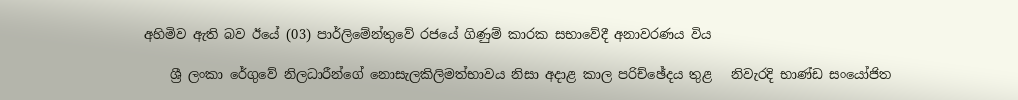අහිමිව ඇති බව ඊයේ (03) පාර්ලිමේන්තුවේ රජයේ ගිණුම් කාරක සභාවේදී අනාවරණය විය

    ශ්‍රී ලංකා රේගුවේ නිලධාරීන්ගේ නොසැලකිලිමත්භාවය නිසා අදාළ කාල පරිච්ඡේදය තුළ   නිවැරදි භාණ්ඩ සංයෝජිත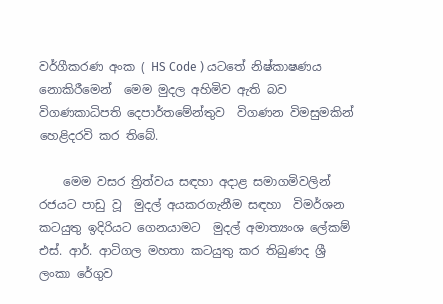වර්ගීකරණ අංක ( HS Code ) යටතේ නිෂ්කාෂණය නොකිරීමෙන්  මෙම මුදල අහිමිව ඇති බව විගණකාධිපති දෙපාර්තමේන්තුව  විගණන විමසුමකින් හෙළිදරවි කර තිබේ.

    මෙම වසර ත්‍රිත්වය සඳහා අදාළ සමාගමිවලින් රජයට පාඩු වූ  මුදල් අයකරගැනීම සඳහා  විමර්ශන කටයුතු ඉදිරියට ගෙනයාමට  මුදල් අමාත්‍යංශ ලේකම් එස්. ආර්. ආටිගල මහතා කටයුතු කර තිබුණද ශ්‍රී ලංකා රේගුව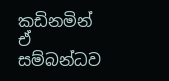කඩිනමින් ඒ සම්බන්ධව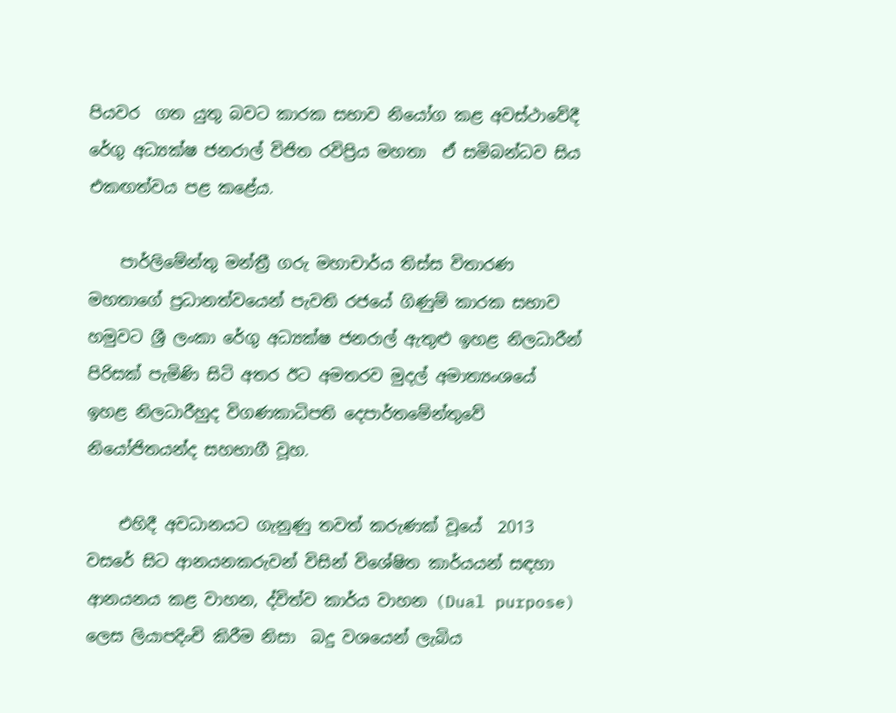පියවර  ගත යුතු බවට කාරක සභාව නියෝග කළ අවස්ථාවේදී රේගු අධ්‍යක්ෂ ජනරාල් විජිත රවිප්‍රිය මහතා  ඒ සමිබන්ධව සිය එකඟත්වය පළ කළේය.

    පාර්ලිමේන්තු මන්ත්‍රී ගරු මහාචාර්ය තිස්ස විතාරණ මහතාගේ ප්‍රධානත්වයෙන් පැවති රජයේ ගිණුම් කාරක සභාව හමුවට ශ්‍රී ලංකා රේගු අධ්‍යක්ෂ ජනරාල් ඇතුළු ඉහළ නිලධාරීන්  පිරිසක් පැමිණි සිටි අතර ඊට අමතරව මුදල් අමාත්‍යංශයේ ඉහළ නිලධාරීහුද විගණකාධිපති දෙපාර්තමේන්තුවේ නියෝජිතයන්ද සහභාගී වූහ.

    එහිදී අවධානයට ගැනුණු තවත් කරුණක් වූයේ  2013 වසරේ සිට ආනයනකරුවන් විසින් විශේෂිත කාර්යයන් සඳහා ආනයනය කළ වාහන, ද්විත්ව කාර්ය වාහන (Dual purpose) ලෙස ලියාපදිංචි කිරීම නිසා  බදු වශයෙන් ලැබිය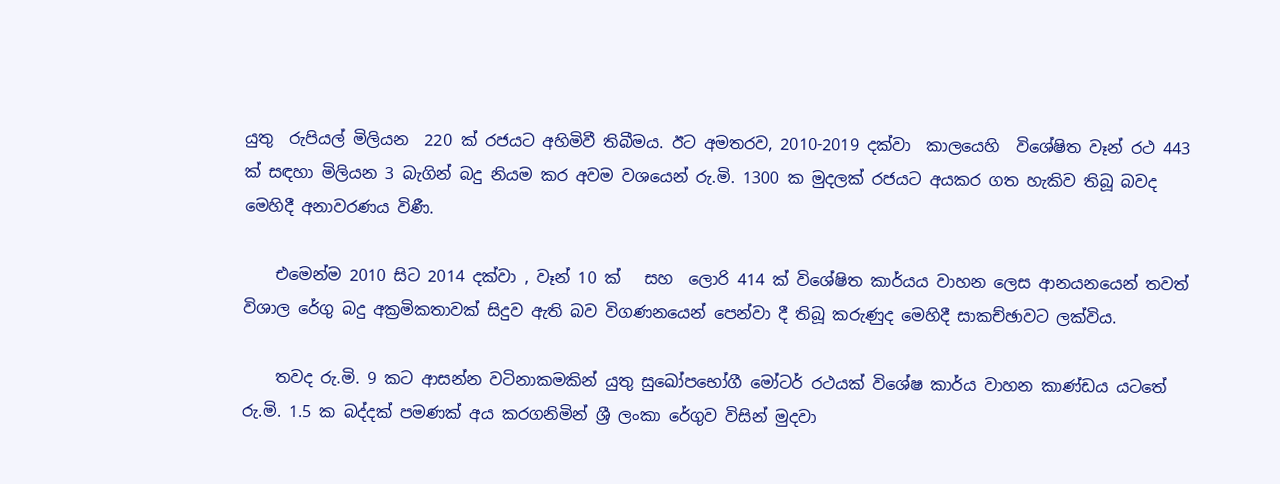යුතු  රුපියල් මිලියන  220 ක් රජයට අහිමිවී තිබීමය. ඊට අමතරව, 2010-2019 දක්වා  කාලයෙහි  විශේෂිත වෑන් රථ 443 ක් සඳහා මිලියන 3 බැගින් බදු නියම කර අවම වශයෙන් රු.මි. 1300 ක මුදලක් රජයට අයකර ගත හැකිව තිබූ බවද මෙහිදී අනාවරණය විණී.

    එමෙන්ම 2010 සිට 2014 දක්වා , වෑන් 10 ක්   සහ  ලොරි 414 ක් විශේෂිත කාර්යය වාහන ලෙස ආනයනයෙන් තවත් විශාල රේගු බදු අක්‍රමිකතාවක් සිදුව ඇති බව විගණනයෙන් පෙන්වා දී තිබූ කරුණුද මෙහිදී සාකච්ඡාවට ලක්විය.

    තවද රු.මි. 9 කට ආසන්න වටිනාකමකින් යුතු සුඛෝප‍භෝගී මෝටර් රථයක් විශේෂ කාර්ය වාහන කාණ්ඩය යටතේ රු.මි. 1.5 ක බද්දක් පමණක් අය කරගනිමින් ශ්‍රී ලංකා රේගුව විසින් මුදවා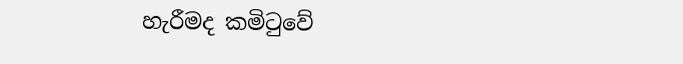හැරීමද කමිටුවේ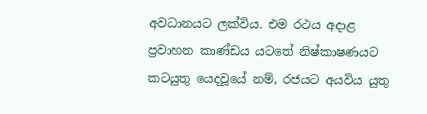අවධානයට ලක්විය. එම රථය අදාළ   ප්‍රවාහන කාණ්ඩය යටතේ නිෂ්කාෂණයට කටයුතු යෙදවූයේ නම්, රජයට අයවිය යුතු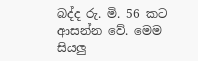බද්ද රු. මි. 56 කට ආසන්න වේ. මෙම සියලු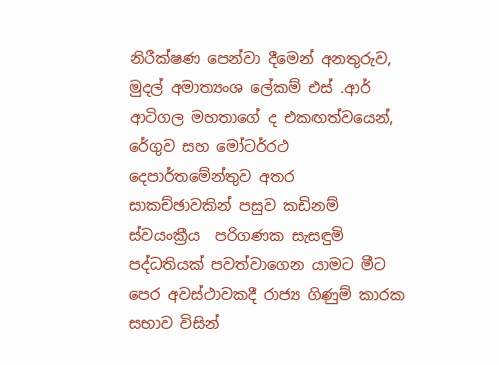නිරීක්ෂණ පෙන්වා දීමෙන් අනතුරුව,  මුදල් අමාත්‍යංශ ලේකම් එස් .ආර් ආටිගල මහතාගේ ද එකඟත්වයෙන්, රේගුව සහ මෝටර්රථ දෙපාර්තමේන්තුව අතර  සාකච්ඡාවකින් පසුව කඩිනම් ස්වයංක්‍රීය  පරිගණක සැසඳුමි පද්ධතියක් පවත්වාගෙන යාමට මීට පෙර අවස්ථාවකදී රාජ්‍ය ගිණුම් කාරක සභාව විසින්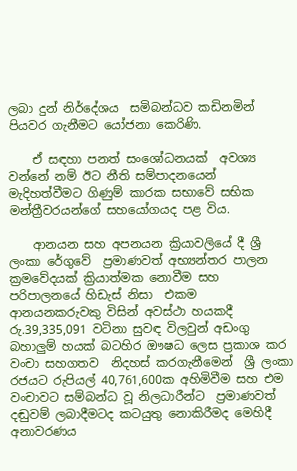ලබා දුන් නිර්දේශය  සමිබන්ධව කඩිනමින් පියවර ගැනීමට යෝජනා කෙරිණි.

    ඒ සඳහා පනත් සංශෝධනයක්  අවශ්‍ය වන්නේ නම් ඊට නීති සම්පාදනයෙන් මැදිහත්වීමට ගිණුම් කාරක සභාවේ සභික මන්ත්‍රීවරයන්ගේ සහයෝගයද පළ විය.

    ආනයන සහ අපනයන ක්‍රියාවලියේ දී ශ්‍රී ලංකා රේගුවේ  ප්‍රමාණවත් අභ්‍යන්තර පාලන ක්‍රමවේදයක් ක්‍රියාත්මක නොවීම සහ පරිපාලනයේ හිඩැස් නිසා  එකම ආනයනකරුවකු විසින් අවස්ථා හයකදී  රු.39,335,091 වටිනා සුවඳ විලවුන් අඩංගු බහාලුම් හයක් බටහිර ඖෂධ ලෙස ප්‍රකාශ කර වංචා සහගතව  නිදහස් කරගැනීමෙන්  ශ්‍රී ලංකා රජයට රුපියල් 40,761,600ක අහිමිවීම සහ එම වංචාවට සම්බන්ධ වූ නිලධාරීන්ට  ප්‍රමාණවත් දඬුවම් ලබාදීමටද කටයුතු නොකිරීමද මෙහිදී  අනාවරණය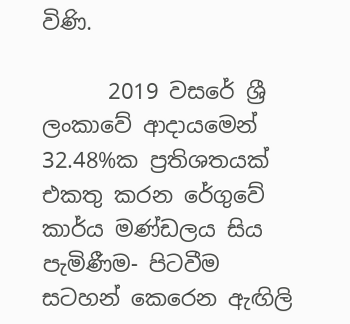විණි.

      2019 වසරේ ශ්‍රී ලංකාවේ ආදායමෙන් 32.48%ක ප්‍රතිශතයක් එකතු කරන රේගුවේ කාර්ය මණ්ඩලය සිය පැමිණීම- පිටවීම සටහන් කෙරෙන ඇඟිලි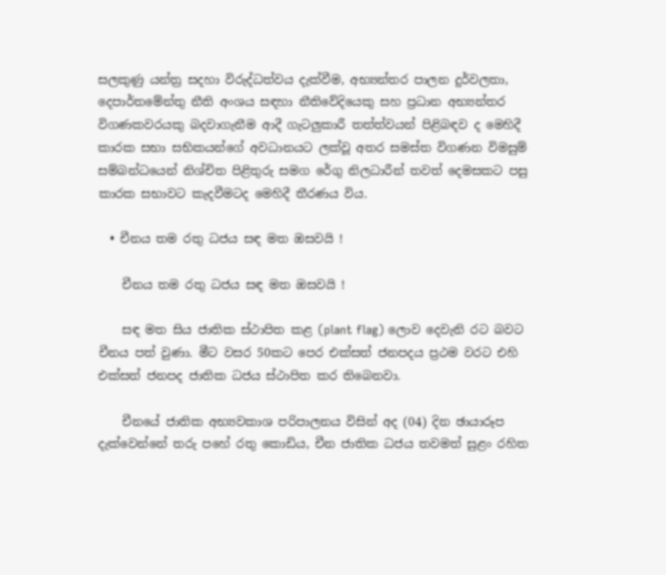සලකුණු යන්ත්‍ර සදහා විරුද්ධත්වය දැක්වීම, අභ්‍යන්තර පාලන දුර්වලතා, දෙපාර්තමේන්තු නීති අංශය සඳහා නීතිවේදියෙකු සහ ප්‍රධාන අභ්‍යන්තර විගණකවරයකු බදවාගැනීම ආදී ගැටලුකාරී තත්ත්වයන් පිළිබඳව ද මෙහිදී කාරක සභා සභිකයන්ගේ අවධානයට ලක්වූ අතර සමස්ත විගණන විමසුම් සම්බන්ධයෙන් නිශ්චිත පිළිතුරු සමග රේගු නිලධාරීන් තවත් දෙමසකට පසු   කාරක සභාවට කැදවීමටද මෙහිදී තීරණය විය.

  • චීනය තම රතු ධජය සඳ මත ඔසවයි !

    චීනය තම රතු ධජය සඳ මත ඔසවයි !

    සඳ මත සිය ජාතික ස්ථාපිත කළ (plant flag) ලොව දෙවැනි රට බවට චීනය පත් වුණා. මීට වසර 50කට පෙර එක්සත් ජනපදය ප්‍රථම වරට එහි එක්සත් ජනපද ජාතික ධජය ස්ථාපිත කර තිබෙනවා.

    චීනයේ ජාතික අභ්‍යවකාශ පරිපාලනය විසින් අද (04) දින ඡායාරූප දැක්වෙන්නේ තරු පහේ රතු කොඩිය, චීන ජාතික ධජය තවමත් සුළං රහිත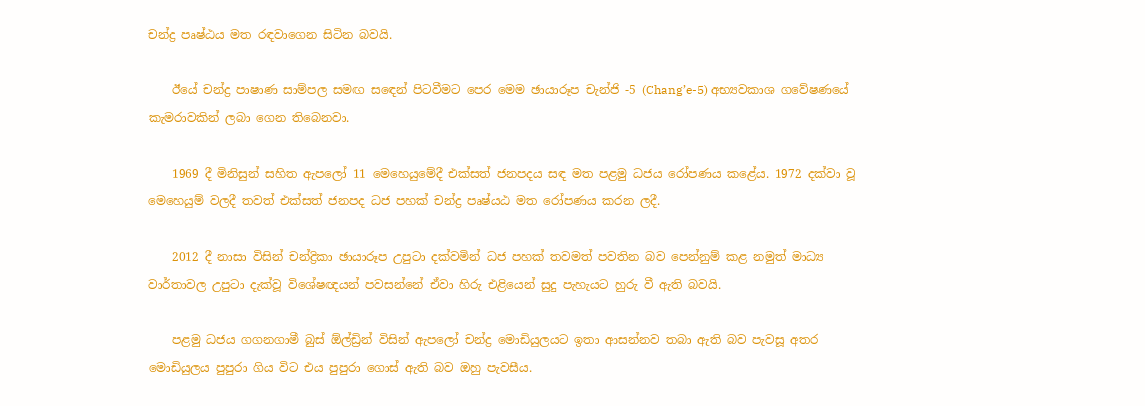චන්ද්‍ර පෘෂ්ඨය මත රඳවාගෙන සිටින බවයි.

    ඊයේ චන්ද්‍ර පාෂාණ සාම්පල සමඟ සඳෙන් පිටවීමට පෙර මෙම ඡායාරූප චැන්ජි -5 (Chang’e-5) අභ්‍යවකාශ ගවේෂණයේ කැමරාවකින් ලබා ගෙන තිබෙනවා.

    1969 දී මිනිසුන් සහිත ඇපලෝ 11 මෙහෙයුමේදී එක්සත් ජනපදය සඳ මත පළමු ධජය රෝපණය කළේය. 1972 දක්වා වූ මෙහෙයුම් වලදී තවත් එක්සත් ජනපද ධජ පහක් චන්ද්‍ර පෘෂ්යඨ මත රෝපණය කරන ලදී.

    2012 දී නාසා විසින් චන්ද්‍රිකා ඡායාරූප උපුටා දක්වමින් ධජ පහක් තවමත් පවතින බව පෙන්නුම් කළ නමුත් මාධ්‍ය වාර්තාවල උපුටා දැක්වූ විශේෂඥයන් පවසන්නේ ඒවා හිරු එළියෙන් සුදු පැහැයට හුරු වී ඇති බවයි.

    පළමු ධජය ගගනගාමී බුස් ඕල්ඩ්‍රින් විසින් ඇපලෝ චන්ද්‍ර මොඩියුලයට ඉතා ආසන්නව තබා ඇති බව පැවසූ අතර මොඩියුලය පුපුරා ගිය විට එය පුපුරා ගොස් ඇති බව ඔහු පැවසීය.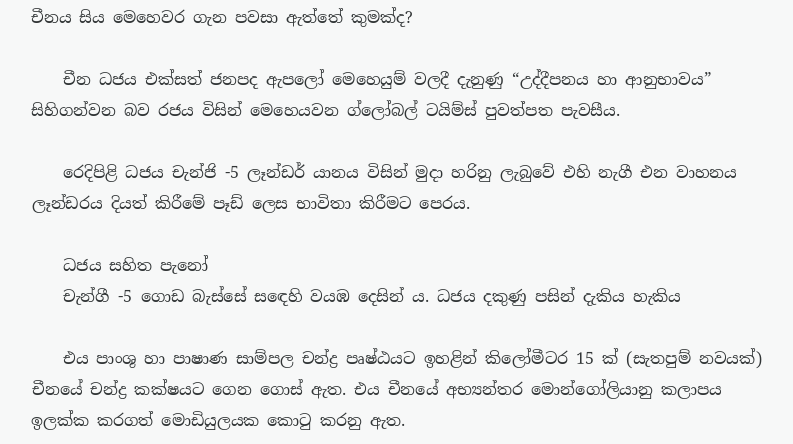චීනය සිය මෙහෙවර ගැන පවසා ඇත්තේ කුමක්ද?

    චීන ධජය එක්සත් ජනපද ඇපලෝ මෙහෙයුම් වලදී දැනුණු “උද්දීපනය හා ආනුභාවය” සිහිගන්වන බව රජය විසින් මෙහෙයවන ග්ලෝබල් ටයිම්ස් පුවත්පත පැවසීය.

    රෙදිපිළි ධජය චැන්ජි -5 ලෑන්ඩර් යානය විසින් මුදා හරිනු ලැබුවේ එහි නැගී එන වාහනය ලෑන්ඩරය දියත් කිරීමේ පෑඩ් ලෙස භාවිතා කිරීමට පෙරය.

    ධජය සහිත පැනෝ
    චැන්ගී -5 ගොඩ බැස්සේ සඳෙහි වයඹ දෙසින් ය. ධජය දකුණු පසින් දැකිය හැකිය

    එය පාංශු හා පාෂාණ සාම්පල චන්ද්‍ර පෘෂ්ඨයට ඉහළින් කිලෝමීටර 15 ක් (සැතපුම් නවයක්) චීනයේ චන්ද්‍ර කක්ෂයට ගෙන ගොස් ඇත. එය චීනයේ අභ්‍යන්තර මොන්ගෝලියානු කලාපය ඉලක්ක කරගත් මොඩියුලයක කොටු කරනු ඇත.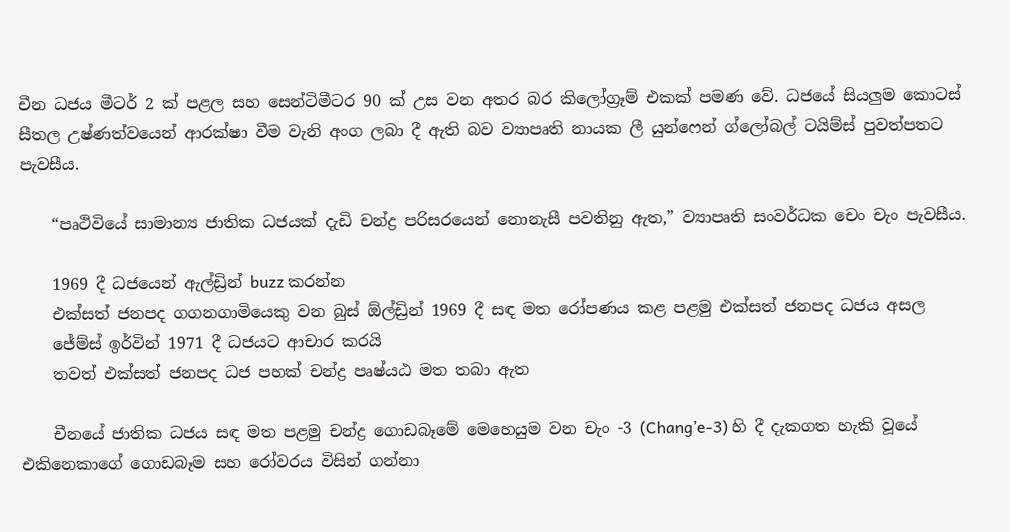චීන ධජය මීටර් 2 ක් පළල සහ සෙන්ටිමීටර 90 ක් උස වන අතර බර කිලෝග්‍රෑම් එකක් පමණ වේ. ධජයේ සියලුම කොටස් සීතල උෂ්ණත්වයෙන් ආරක්ෂා වීම වැනි අංග ලබා දී ඇති බව ව්‍යාපෘති නායක ලී යුන්ෆෙන් ග්ලෝබල් ටයිම්ස් පුවත්පතට පැවසීය.

    “පෘථිවියේ සාමාන්‍ය ජාතික ධජයක් දැඩි චන්ද්‍ර පරිසරයෙන් නොනැසී පවතිනු ඇත,” ව්‍යාපෘති සංවර්ධක චෙං චැං පැවසීය.

    1969 දී ධජයෙන් ඇල්ඩ්‍රින් buzz කරන්න
    එක්සත් ජනපද ගගනගාමියෙකු වන බුස් ඕල්ඩ්‍රින් 1969 දී සඳ මත රෝපණය කළ පළමු එක්සත් ජනපද ධජය අසල
    ජේම්ස් ඉර්වින් 1971 දී ධජයට ආචාර කරයි
    තවත් එක්සත් ජනපද ධජ පහක් චන්ද්‍ර පෘෂ්යඨ මත තබා ඇත

    චීනයේ ජාතික ධජය සඳ මත පළමු චන්ද්‍ර ගොඩබෑමේ මෙහෙයුම වන චැං -3 (Chang’e-3) හි දී දැකගත හැකි වූයේ එකිනෙකාගේ ගොඩබෑම සහ රෝවරය විසින් ගන්නා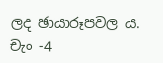ලද ඡායාරූපවල ය. චැං -4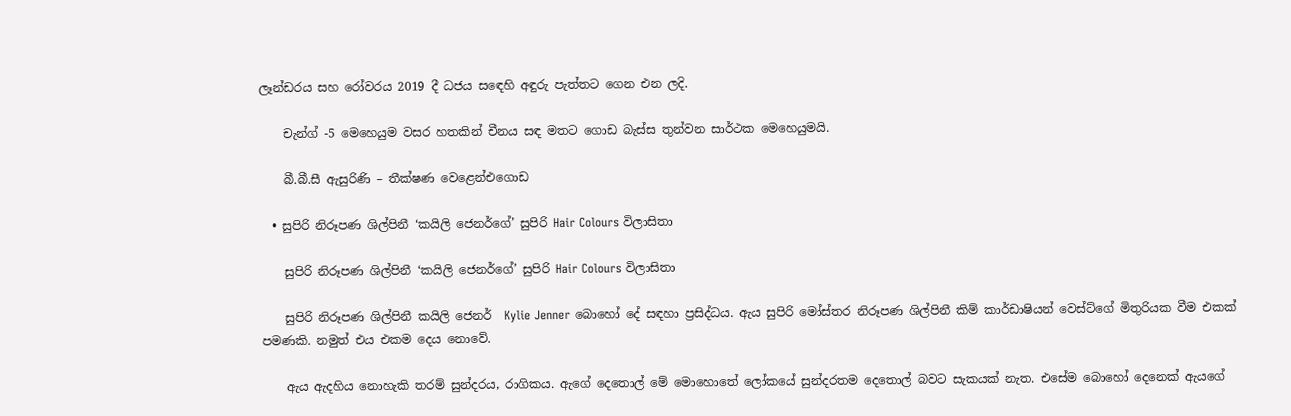ලෑන්ඩරය සහ රෝවරය 2019 දී ධජය සඳෙහි අඳුරු පැත්තට ගෙන එන ලදි.

    චැන්ග් -5 මෙහෙයුම වසර හතකින් චීනය සඳ මතට ගොඩ බැස්ස තුන්වන සාර්ථක මෙහෙයුමයි.

    බී.බී.සී ඇසුරිණි – තීක්ෂණ වෙළෙන්එගොඩ

  • සුපිරි නිරූපණ ශිල්පිනී ‘කයිලි ජෙනර්ගේ’ සුපිරි Hair Colours විලාසිතා

    සුපිරි නිරූපණ ශිල්පිනී ‘කයිලි ජෙනර්ගේ’ සුපිරි Hair Colours විලාසිතා

    සුපිරි නිරූපණ ශිල්පිනී කයිලි ජෙනර්  Kylie Jenner බොහෝ දේ සඳහා ප්‍රසිද්ධය. ඇය සුපිරි මෝස්තර නිරූපණ ශිල්පිනී කිම් කාර්ඩාෂියන් වෙස්ට්ගේ මිතුරියක වීම එකක් පමණකි. නමුත් එය එකම දෙය නොවේ.

    ඇය ඇදහිය නොහැකි තරම් සුන්දරය, රාගිකය. ඇගේ දෙතොල් මේ මොහොතේ ලෝකයේ සුන්දරතම දෙතොල් බවට සැකයක් නැත. එසේම බොහෝ දෙනෙක් ඇයගේ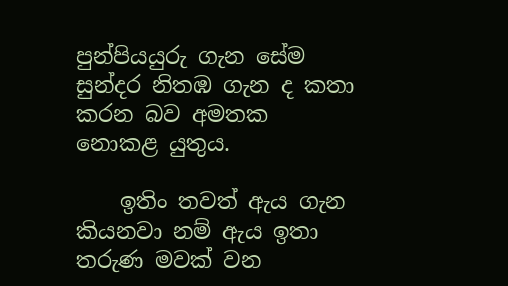පුන්පියයුරු ගැන සේම සුන්දර නිතඹ ගැන ද කතා කරන බව අමතක නොකළ යුතුය.

    ඉතිං තවත් ඇය ගැන කියනවා නම් ඇය ඉතා තරුණ මවක් වන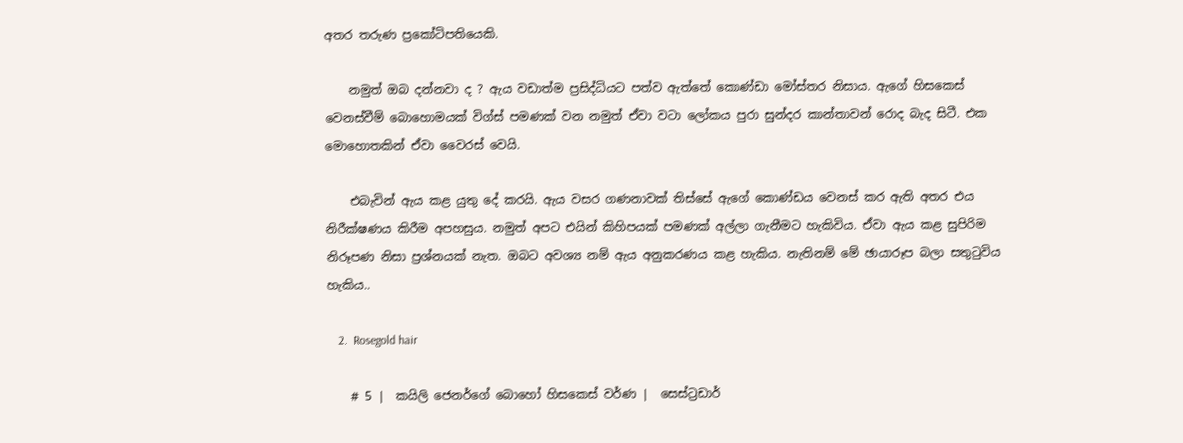අතර තරුණ ප්‍රකෝටිපතියෙකි.

    නමුත් ඔබ දන්නවා ද ? ඇය වඩාත්ම ප්‍රසිද්ධියට පත්ව ඇත්තේ කොණ්ඩා මෝස්තර නිසාය. ඇගේ හිසකෙස් වෙනස්වීම් බොහොමයක් විග්ස් පමණක් වන නමුත් ඒවා වටා ලෝකය පුරා සුන්දර කාන්තාවන් රොද බැද සිටී. එක මොහොතකින් ඒවා වෛරස් වෙයි.

    එබැවින් ඇය කළ යුතු දේ කරයි. ඇය වසර ගණනාවක් තිස්සේ ඇගේ කොණ්ඩය වෙනස් කර ඇති අතර එය නිරීක්ෂණය කිරීම අපහසුය. නමුත් අපට එයින් කිහිපයක් පමණක් අල්ලා ගැනීමට හැකිවිය. ඒවා ඇය කළ සුපිරිම නිරූපණ නිසා ප්‍රශ්නයක් නැත. ඔබට අවශ්‍ය නම් ඇය අනුකරණය කළ හැකිය. නැතිනම් මේ ඡායාරූප බලා සතුටුවිය හැකිය..

    2.  Rosegold hair

    # 5 |  කයිලි ජෙනර්ගේ බොහෝ හිසකෙස් වර්ණ |  සෙස්ට්‍රඩාර්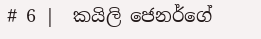# 6 |  කයිලි ජෙනර්ගේ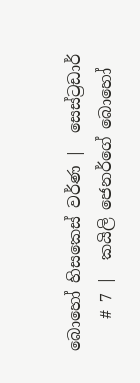බොහෝ හිසකෙස් වර්ණ |  සෙස්ට්‍රඩාර්
    # 7 |  කයිලි ජෙනර්ගේ බොහෝ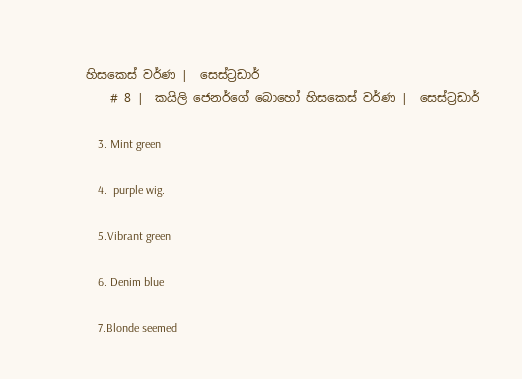හිසකෙස් වර්ණ |  සෙස්ට්‍රඩාර්
    # 8 |  කයිලි ජෙනර්ගේ බොහෝ හිසකෙස් වර්ණ |  සෙස්ට්‍රඩාර්

    3. Mint green

    4.  purple wig.

    5.Vibrant green

    6. Denim blue

    7.Blonde seemed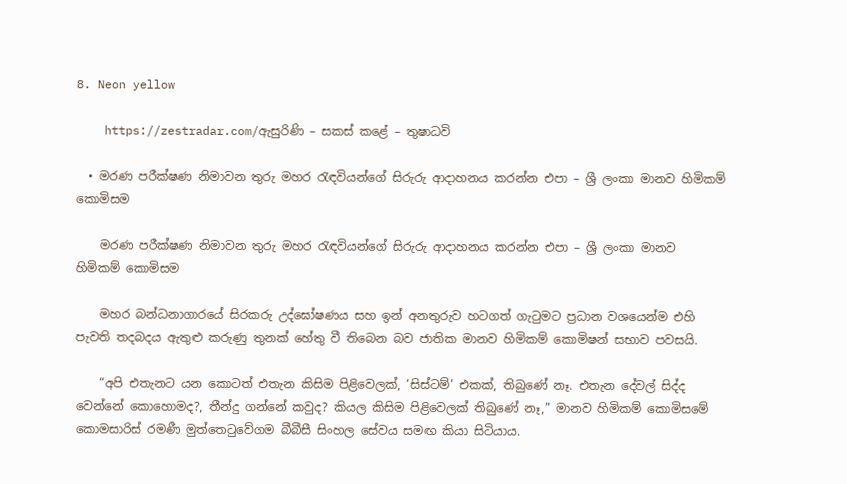8. Neon yellow

    https://zestradar.com/ඇසුරිණි – සකස් කළේ – තුෂාධවි

  • මරණ පරීක්ෂණ නිමාවන තුරු මහර රැඳවියන්ගේ සිරුරු ආදාහනය කරන්න එපා – ශ්‍රී ලංකා මානව හිමිකම් කොමිසම

    මරණ පරීක්ෂණ නිමාවන තුරු මහර රැඳවියන්ගේ සිරුරු ආදාහනය කරන්න එපා – ශ්‍රී ලංකා මානව හිමිකම් කොමිසම

    මහර බන්ධනාගාරයේ සිරකරු උද්ඝෝෂණය සහ ඉන් අනතුරුව හටගත් ගැටුමට ප්‍රධාන වශයෙන්ම එහි පැවති තදබදය ඇතුළු කරුණු තුනක් හේතු වී තිබෙන බව ජාතික මානව හිමිකම් කොමිෂන් සභාව පවසයි.

    “අපි එතැනට යන කොටත් එතැන කිසිම පිළිවෙලක්, ‘සිස්ටම්’ එකක්, තිබුණේ නෑ. එතැන දේවල් සිද්ද වෙන්නේ කොහොමද?, තීන්දු ගන්නේ කවුද? කියල කිසිම පිළිවෙලක් තිබුණේ නෑ,” මානව හිමිකම් කොමිසමේ කොමසාරිස් රමණී මුත්තෙටුවේගම බීබීසී සිංහල සේවය සමඟ කියා සිටියාය.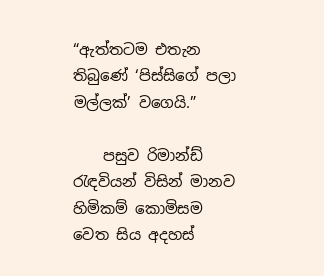“ඇත්තටම එතැන තිබුණේ ‘පිස්සිගේ පලා මල්ලක්’ වගෙයි.”

    පසුව රිමාන්ඩ් රැඳවියන් විසින් මානව හිමිකම් කොමිසම වෙත සිය අදහස්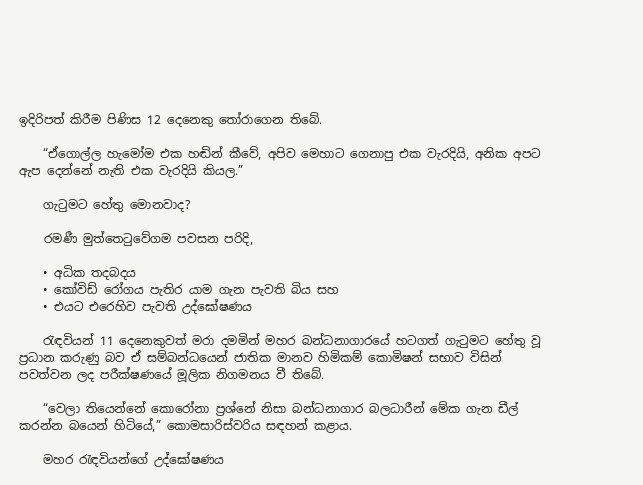ඉදිරිපත් කිරීම පිණිස 12 දෙනෙකු තෝරාගෙන තිබේ.

    “ඒගොල්ල හැමෝම එක හඬින් කීවේ, අපිව මෙහාට ගෙනාපු එක වැරදියි, අනික අපට ඇප දෙන්නේ නැති එක වැරදියි කියල.”

    ගැටුමට හේතු මොනවාද?

    රමණී මුත්තෙටුවේගම පවසන පරිදි,

    • අධික තදබදය
    • කෝවිඩ් රෝගය පැතිර යාම ගැන පැවති බිය සහ
    • එයට එරෙහිව පැවති උද්ඝෝෂණය

    රැඳවියන් 11 දෙනෙකුවත් මරා දමමින් මහර බන්ධනාගාරයේ හටගත් ගැටුමට හේතු වූ ප්‍රධාන කරුණු බව ඒ සම්බන්ධයෙන් ජාතික මානව හිමිකම් කොමිෂන් සභාව විසින් පවත්වන ලද පරීක්ෂණයේ මූලික නිගමනය වී තිබේ.

    “වෙලා තියෙන්නේ කොරෝනා ප්‍රශ්නේ නිසා බන්ධනාගාර බලධාරීන් මේක ගැන ඩීල් කරන්න බයෙන් හිටියේ,” කොමසාරිස්වරිය සඳහන් කළාය.

    මහර රැඳවියන්ගේ උද්ඝෝෂණය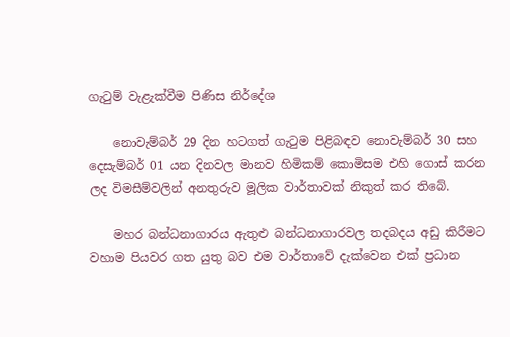ගැටුම් වැළැක්වීම පිණිස නිර්දේශ

    නොවැම්බර් 29 දින හටගත් ගැටුම පිළිබඳව නොවැම්බර් 30 සහ දෙසැම්බර් 01 යන දිනවල මානව හිමිකම් කොමිසම එහි ගොස් කරන ලද විමසීම්වලින් අනතුරුව මූලික වාර්තාවක් නිකුත් කර තිබේ.

    මහර බන්ධනාගාරය ඇතුළු බන්ධනාගාරවල තදබදය අඩු කිරීමට වහාම පියවර ගත යුතු බව එම වාර්තාවේ දැක්වෙන එක් ප්‍රධාන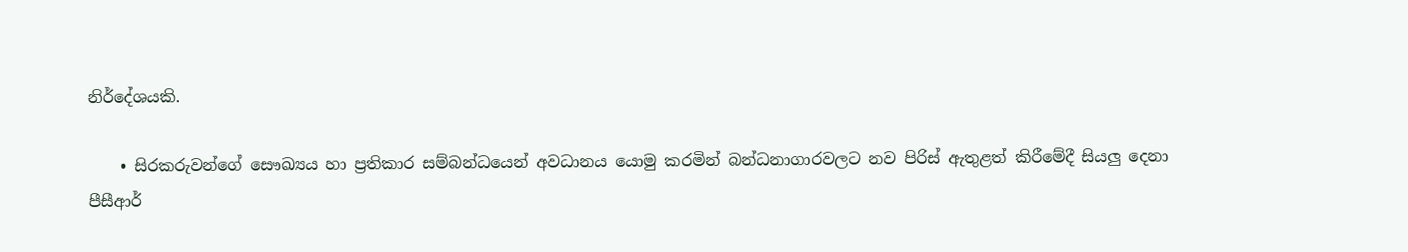නිර්දේශයකි.

    • සිරකරුවන්ගේ සෞඛ්‍යය හා ප්‍රතිකාර සම්බන්ධයෙන් අවධානය යොමු කරමින් බන්ධනාගාරවලට නව පිරිස් ඇතුළත් කිරීමේදී සියලු දෙනා පීසීආර්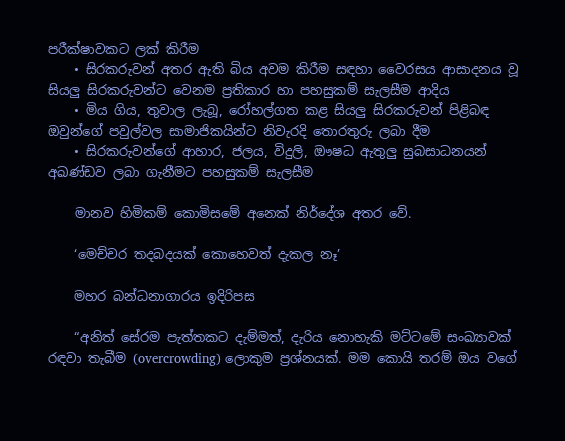පරීක්ෂාවකට ලක් කිරීම
    • සිරකරුවන් අතර ඇති බිය අවම කිරීම සඳහා වෛරසය ආසාදනය වූ සියලු සිරකරුවන්ට වෙනම ප්‍රතිකාර හා පහසුකම් සැලසීම ආදිය
    • මිය ගිය, තුවාල ලැබූ, රෝහල්ගත කළ සියලු සිරකරුවන් පිළිබඳ ඔවුන්ගේ පවුල්වල සාමාජිකයින්ට නිවැරදි තොරතුරු ලබා දීම
    • සිරකරුවන්ගේ ආහාර, ජලය, විදුලි, ඖෂධ ඇතුලු සුබසාධනයන් අඛණ්ඩව ලබා ගැනීමට පහසුකම් සැලසීම

    මානව හිමිකම් කොමිසමේ අනෙක් නිර්දේශ අතර වේ.

    ‘මෙච්චර තදබදයක් කොහෙවත් දැකල නෑ’

    මහර බන්ධනාගාරය ඉදිරිපස

    “අනිත් සේරම පැත්තකට දැම්මත්, දැරිය නොහැකි මට්ටමේ සංඛ්‍යාවක් රඳවා තැබීම (overcrowding) ලොකුම ප්‍රශ්නයක්. මම කොයි තරම් ඔය වගේ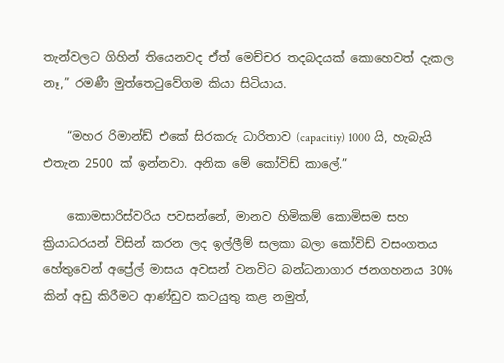තැන්වලට ගිහින් තියෙනවද ඒත් මෙච්චර තදබදයක් කොහෙවත් දැකල නෑ,” රමණී මුත්තෙටුවේගම කියා සිටියාය.

    “මහර රිමාන්ඩ් එකේ සිරකරු ධාරිතාව (capacitiy) 1000 යි, හැබැයි එතැන 2500 ක් ඉන්නවා. අනික මේ කෝවිඩ් කාලේ.”

    කොමසාරිස්වරිය පවසන්නේ, මානව හිමිකම් කොමිසම සහ ක්‍රියාධරයන් විසින් කරන ලද ඉල්ලීම් සලකා බලා කෝවිඩ් වසංගතය හේතුවෙන් අප්‍රේල් මාසය අවසන් වනවිට බන්ධනාගාර ජනගහනය 30% කින් අඩු කිරීමට ආණ්ඩුව කටයුතු කළ නමුත්,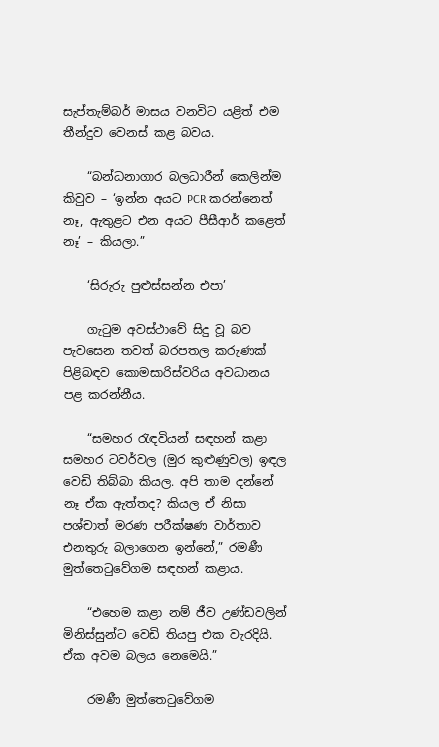සැප්තැම්බර් මාසය වනවිට යළිත් එම තීන්දුව වෙනස් කළ බවය.

    “බන්ධනාගාර බලධාරීන් කෙලින්ම කිවුව – ‘ඉන්න අයට PCR කරන්නෙත් නෑ, ඇතුළට එන අයට පීසීආර් කළෙත් නෑ’ – කියලා.”

    ‘සිරුරු පුළුස්සන්න එපා’

    ගැටුම අවස්ථාවේ සිදු වූ බව පැවසෙන තවත් බරපතල කරුණක් පිළිබඳව කොමසාරිස්වරිය අවධානය පළ කරන්නීය.

    “සමහර රැඳවියන් සඳහන් කළා සමහර ටවර්වල (මුර කුළුණුවල) ඉඳල වෙඩි තිබ්බා කියල. අපි තාම දන්නේ නෑ ඒක ඇත්තද? කියල ඒ නිසා පශ්චාත් මරණ පරීක්ෂණ වාර්තාව එනතුරු බලාගෙන ඉන්නේ,” රමණී මුත්තෙටුවේගම සඳහන් කළාය.

    “එහෙම කළා නම් ජීව උණ්ඩවලින් මිනිස්සුන්ට වෙඩි තියපු එක වැරදියි. ඒක අවම බලය නෙමෙයි.”

    රමණී මුත්තෙටුවේගම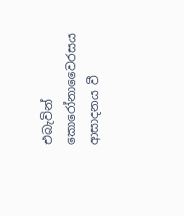එබැවින් කොරෝනාවෛරසය ආසාදනය වී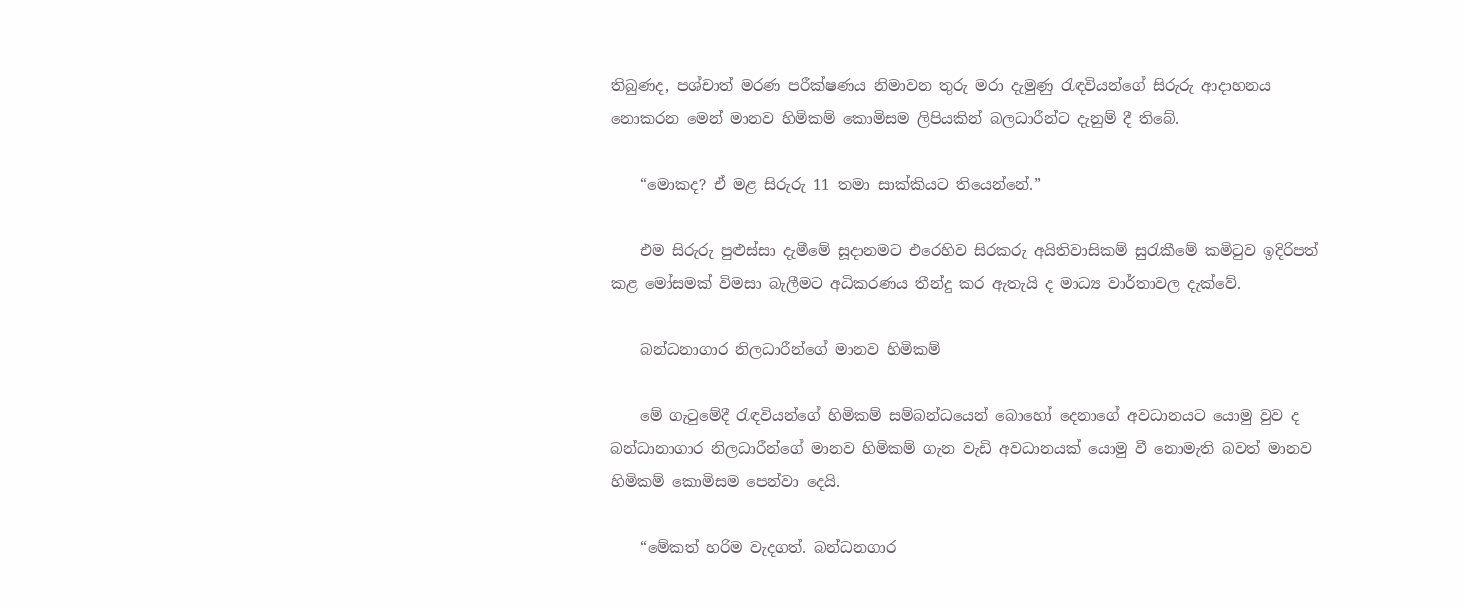තිබුණද, පශ්චාත් මරණ පරීක්ෂණය නිමාවන තුරු මරා දැමුණු රැඳවියන්ගේ සිරුරු ආදාහනය නොකරන මෙන් මානව හිමිකම් කොමිසම ලිපියකින් බලධාරීන්ට දැනුම් දී තිබේ.

    “මොකද? ඒ මළ සිරුරු 11 තමා සාක්කියට තියෙන්නේ.”

    එම සිරුරු පුළුස්සා දැමීමේ සූදානමට එරෙහිව සිරකරු අයිතිවාසිකම් සුරැකීමේ කමිටුව ඉදිරිපත් කළ මෝසමක් විමසා බැලීමට අධිකරණය තීන්දු කර ඇතැයි ද මාධ්‍ය වාර්තාවල දැක්වේ.

    බන්ධනාගාර නිලධාරීන්ගේ මානව හිමිකම්

    මේ ගැටුමේදී රැඳවියන්ගේ හිමිකම් සම්බන්ධයෙන් බොහෝ දෙනාගේ අවධානයට යොමු වුව ද බන්ධානාගාර නිලධාරීන්ගේ මානව හිමිකම් ගැන වැඩි අවධානයක් යොමු වී නොමැති බවත් මානව හිමිකම් කොමිසම පෙන්වා දෙයි.

    “මේකත් හරිම වැදගත්. බන්ධනගාර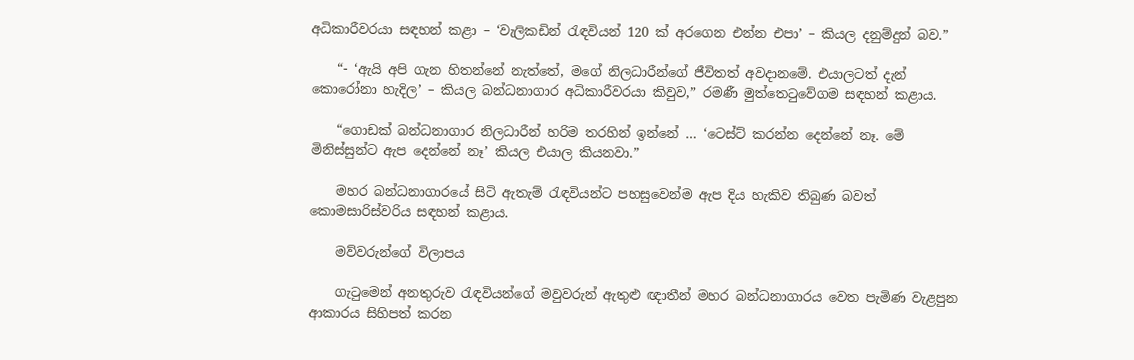අධිකාරීවරයා සඳහන් කළා – ‘වැලිකඩින් රැඳවියන් 120 ක් අරගෙන එන්න එපා’ – කියල දනුම්දුන් බව.”

    “- ‘ඇයි අපි ගැන හිතන්නේ නැත්තේ, මගේ නිලධාරීන්ගේ ජීවිතත් අවදානමේ. එයාලටත් දැන් කොරෝනා හැදිල’ – කියල බන්ධනාගාර අධිකාරීවරයා කිවුව,” රමණී මුත්තෙටුවේගම සඳහන් කළාය.

    “ගොඩක් බන්ධනාගාර නිලධාරීන් හරිම තරහින් ඉන්නේ … ‘ටෙස්ට් කරන්න දෙන්නේ නෑ. මේ මිනිස්සුන්ට ඇප දෙන්නේ නෑ’ කියල එයාල කියනවා.”

    මහර බන්ධනාගාරයේ සිටි ඇතැම් රැඳවියන්ට පහසුවෙන්ම ඇප දිය හැකිව තිබුණ බවත් කොමසාරිස්වරිය සඳහන් කළාය.

    මව්වරුන්ගේ විලාපය

    ගැටුමෙන් අනතුරුව රැඳවියන්ගේ මවුවරුන් ඇතුළු ඥාතීන් මහර බන්ධනාගාරය වෙත පැමිණ වැළපුන ආකාරය සිහිපත් කරන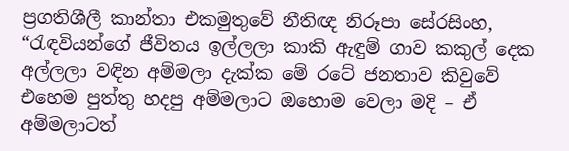ප්‍රගතිශීලී කාන්තා එකමුතුවේ නීතිඥ නිරූපා සේරසිංහ, “රැඳවියන්ගේ ජීවිතය ඉල්ලලා කාකි ඇඳුම් ගාව කකුල් දෙක අල්ලලා වඳින අම්මලා දැක්ක මේ රටේ ජනතාව කිවුවේ එහෙම පුත්තු හදපු අම්මලාට ඔහොම වෙලා මදි – ඒ අම්මලාටත්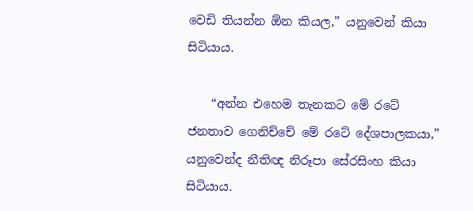වෙඩි තියන්න ඕන කියල,” යනුවෙන් කියා සිටියාය.

    “අන්න එහෙම තැනකට මේ රටේ ජනතාව ගෙනිච්චේ මේ රටේ දේශපාලකයා,” යනුවෙන්ද නීතිඥ නිරූපා සේරසිංහ කියා සිටියාය.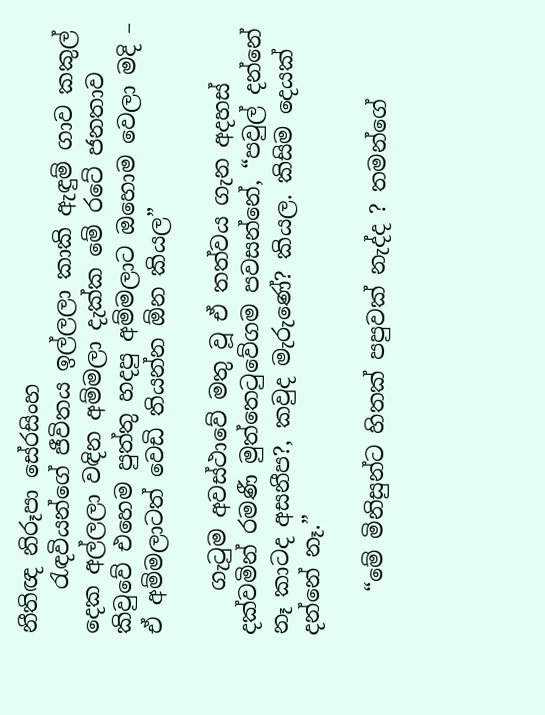නීතිඥ නිරූපා සේරසිංහ
    රැඳවියන්ගේ ජීවිතය ඉල්ලලා කාකි ඇඳුම් ගාව කකුල් දෙක අල්ලලා වඳින අම්මලා දැක්ක මේ රටේ ජනතාව කිවුවේ එහෙම පුත්තු හදපු අම්මලාට ඔහොම වෙලා මදි – ඒ අම්මලාටත් වෙඩි තියන්න ඕන කියල”

    ගැටුම අවස්ථාවේ මතු වූ ඒ තත්වය ගැන අදහස් දක්වමින් රමණී මුත්තෙටුවේගම පවසන්නේ, “පවුල් දන්නේ නෑ කාටද අසනීප?, කවුද මැරුණේ? කියල. කිසිම දෙයක් දන්නේ නෑ.”

    “මේ මිනිසුන්ට හිතක් පපුවක් නැද්ද ? තමන්ගේ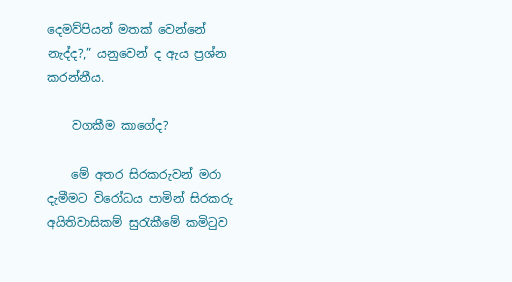දෙමව්පියන් මතක් වෙන්නේ නැද්ද?,” යනුවෙන් ද ඇය ප්‍රශ්න කරන්නීය.

    වගකීම කාගේද?

    මේ අතර සිරකරුවන් මරා දැමීමට විරෝධය පාමින් සිරකරු අයිතිවාසිකම් සුරැකීමේ කමිටුව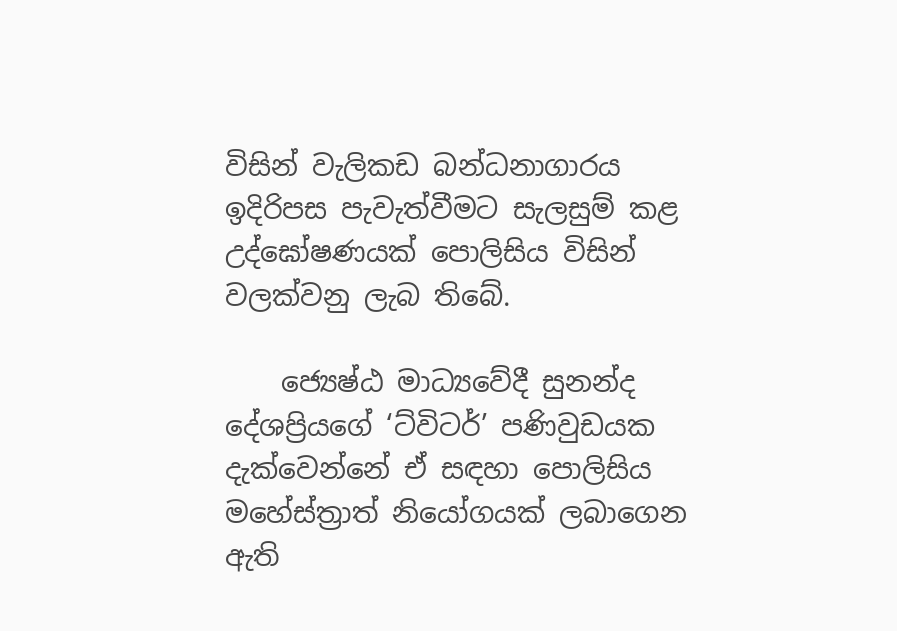විසින් වැලිකඩ බන්ධනාගාරය ඉදිරිපස පැවැත්වීමට සැලසුම් කළ උද්ඝෝෂණයක් පොලිසිය විසින් වලක්වනු ලැබ තිබේ.

    ජ්‍යෙෂ්ඨ මාධ්‍යවේදී සුනන්ද දේශප්‍රියගේ ‘ට්විටර්’ පණිවුඩයක දැක්වෙන්නේ ඒ සඳහා පොලිසිය මහේස්ත්‍රාත් නියෝගයක් ලබාගෙන ඇති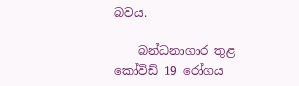බවය.

    බන්ධනාගාර තුළ කෝවිඩ් 19 රෝගය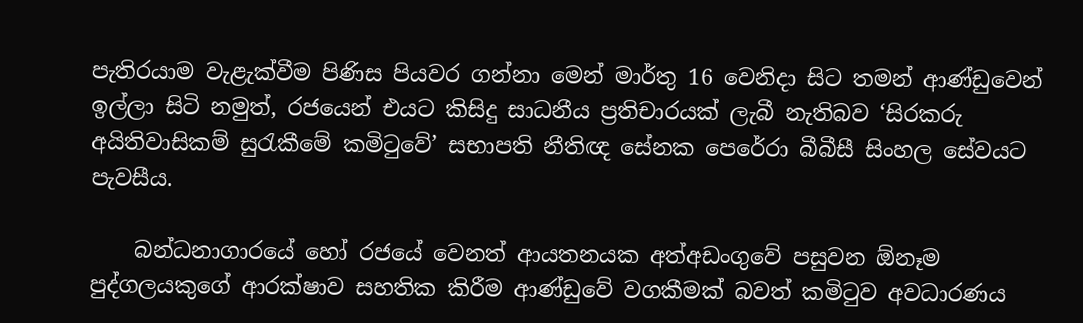පැතිරයාම වැළැක්වීම පිණිස පියවර ගන්නා මෙන් මාර්තු 16 වෙනිදා සිට තමන් ආණ්ඩුවෙන් ඉල්ලා සිටි නමුත්, රජයෙන් එයට කිසිදු සාධනීය ප්‍රතිචාරයක් ලැබී නැතිබව ‘සිරකරු අයිතිවාසිකම් සුරැකීමේ කමිටුවේ’ සභාපති නීතිඥ සේනක පෙරේරා බීබීසී සිංහල සේවයට පැවසීය.

    බන්ධනාගාරයේ හෝ රජයේ වෙනත් ආයතනයක අත්අඩංගුවේ පසුවන ඕනෑම පුද්ගලයකුගේ ආරක්ෂාව සහතික කිරීම ආණ්ඩුවේ වගකීමක් බවත් කමිටුව අවධාරණය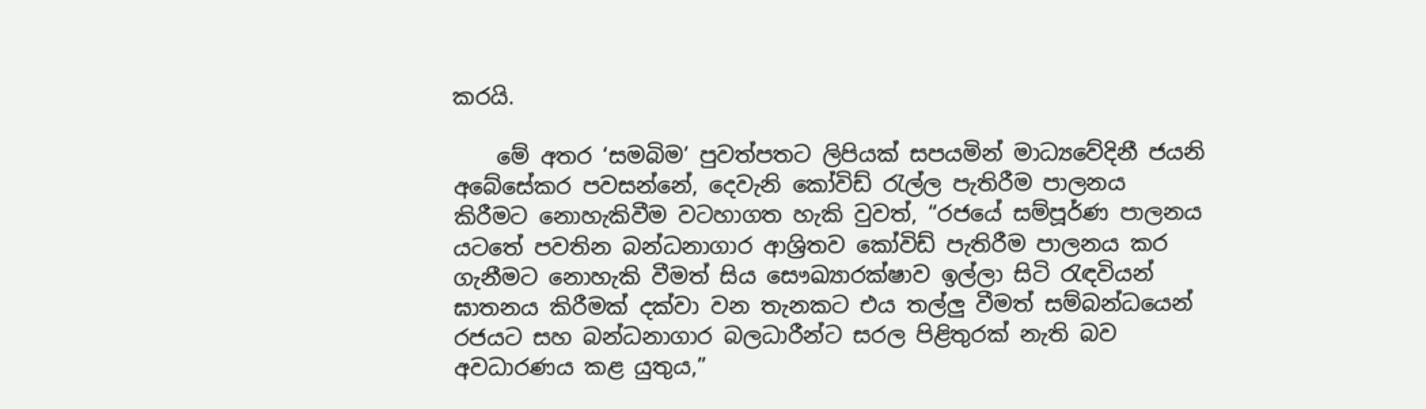කරයි.

    මේ අතර ‘සමබිම’ පුවත්පතට ලිපියක් සපයමින් මාධ්‍යවේදිනී ජයනි අබේසේකර පවසන්නේ, දෙවැනි කෝවිඩ් රැල්ල පැතිරීම පාලනය කිරීමට නොහැකිවීම වටහාගත හැකි වුවත්, “රජයේ සම්පූර්ණ පාලනය යටතේ පවතින බන්ධනාගාර ආශ්‍රිතව කෝවිඩ් පැතිරීම පාලනය කර ගැනීමට නොහැකි වීමත් සිය සෞඛ්‍යාරක්ෂාව ඉල්ලා සිටි රැඳවියන් ඝාතනය කිරීමක් දක්වා වන තැනකට එය තල්ලු වීමත් සම්බන්ධයෙන් රජයට සහ බන්ධනාගාර බලධාරීන්ට සරල පිළිතුරක් නැති බව අවධාරණය කළ යුතුය,”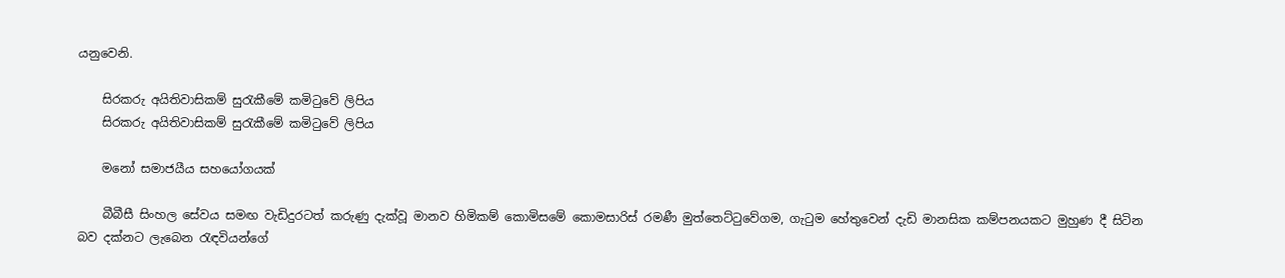යනුවෙනි.

    සිරකරු අයිතිවාසිකම් සුරැකීමේ කමිටුවේ ලිපිය
    සිරකරු අයිතිවාසිකම් සුරැකීමේ කමිටුවේ ලිපිය

    මනෝ සමාජයීය සහයෝගයක්

    බීබීසී සිංහල සේවය සමඟ වැඩිදුරටත් කරුණු දැක්වූ මානව හිමිකම් කොමිසමේ කොමසාරිස් රමණී මුත්තෙට්ටුවේගම, ගැටුම හේතුවෙන් දැඩි මානසික කම්පනයකට මුහුණ දී සිටින බව දක්නට ලැබෙන රැඳවියන්ගේ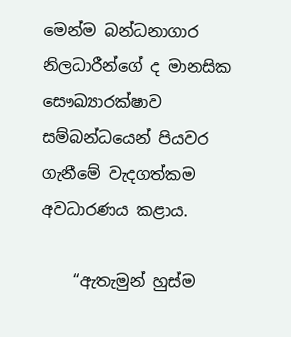මෙන්ම බන්ධනාගාර නිලධාරීන්ගේ ද මානසික සෞඛ්‍යාරක්ෂාව සම්බන්ධයෙන් පියවර ගැනීමේ වැදගත්කම අවධාරණය කළාය.

    “ඇතැමුන් හුස්ම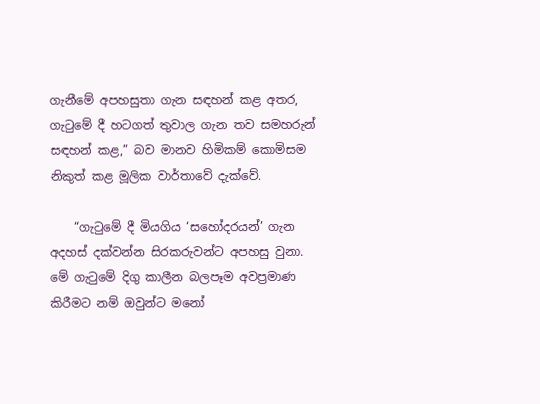ගැනීමේ අපහසුතා ගැන සඳහන් කළ අතර, ගැටුමේ දී හටගත් තුවාල ගැන තව සමහරුන් සඳහන් කළ,” බව මානව හිමිකම් කොමිසම නිකුත් කළ මූලික වාර්තාවේ දැක්වේ.

    “ගැටුමේ දී මියගිය ‘සහෝදරයන්’ ගැන අදහස් දක්වන්න සිරකරුවන්ට අපහසු වුනා. මේ ගැටුමේ දිගු කාලීන බලපෑම අවප්‍රමාණ කිරීමට නම් ඔවුන්ට මනෝ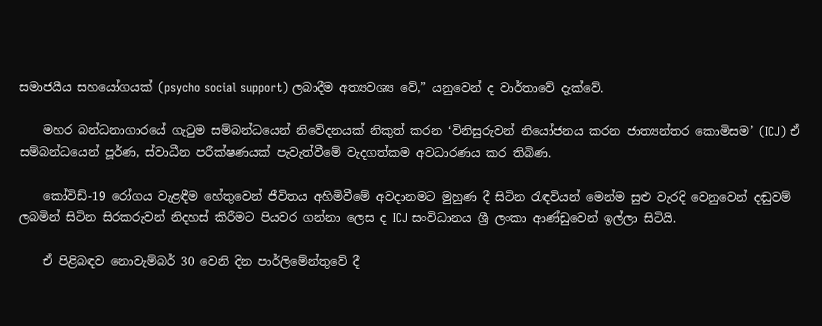සමාජයීය සහයෝගයක් (psycho social support) ලබාදීම අත්‍යවශ්‍ය වේ,” යනුවෙන් ද වාර්තාවේ දැක්වේ.

    මහර බන්ධනාගාරයේ ගැටුම සම්බන්ධයෙන් නිවේදනයක් නිකුත් කරන ‘විනිසුරුවන් නියෝජනය කරන ජාත්‍යන්තර කොමිසම’ (ICJ) ඒ සම්බන්ධයෙන් පූර්ණ, ස්වාධීන පරීක්ෂණයක් පැවැත්වීමේ වැදගත්කම අවධාරණය කර තිබිණ.

    කෝවිඩ්-19 රෝගය වැළඳීම හේතුවෙන් ජීවිතය අහිමිවීමේ අවදානමට මුහුණ දී සිටින රැඳවියන් මෙන්ම සුළු වැරදි වෙනුවෙන් දඬුවම් ලබමින් සිටින සිරකරුවන් නිදහස් කිරීමට පියවර ගන්නා ලෙස ද ICJ සංවිධානය ශ්‍රී ලංකා ආණ්ඩුවෙන් ඉල්ලා සිටියි.

    ඒ පිළිබඳව නොවැම්බර් 30 වෙනි දින පාර්ලිමේන්තුවේ දී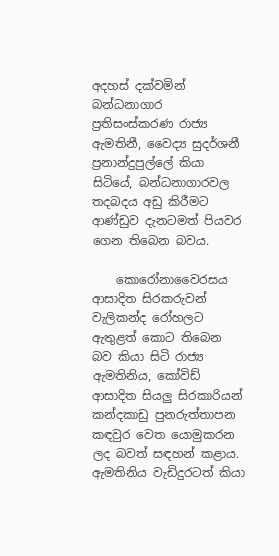අදහස් දක්වමින් බන්ධනාගාර ප්‍රතිසංස්කරණ රාජ්‍ය ඇමතිනී, වෛද්‍ය සුදර්ශනී ප්‍රනාන්දුපුල්ලේ කියා සිටියේ, බන්ධනාගාරවල තදබදය අඩු කිරීමට ආණ්ඩුව දැනටමත් පියවර ගෙන තිබෙන බවය.

    කොරෝනාවෛරසය ආසාදිත සිරකරුවන් වැලිකන්ද රෝහලට ඇතුළත් කොට තිබෙන බව කියා සිටි රාජ්‍ය ඇමතිනිය, කෝවිඩ් ආසාදිත සියලු සිරකාරියන් කන්දකාඩු පුනරුත්තාපන කඳවුර වෙත යොමුකරන ලද බවත් සඳහන් කළාය. ඇමතිනිය වැඩිදුරටත් කියා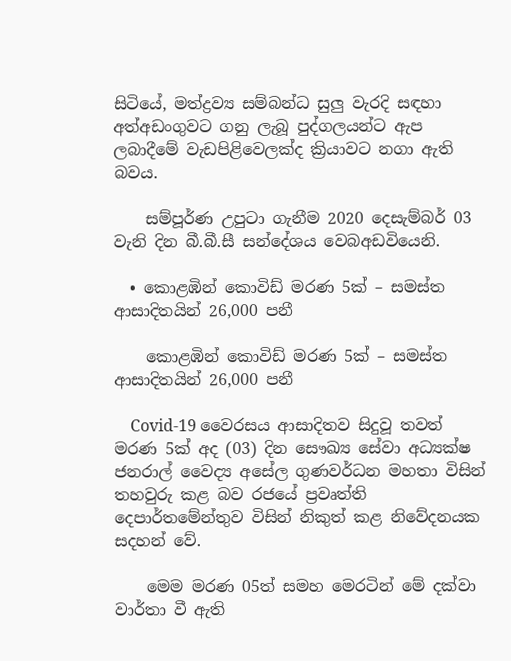සිටියේ, මත්ද්‍රව්‍ය සම්බන්ධ සුලු වැරදි සඳහා අත්අඩංගුවට ගනු ලැබූ පුද්ගලයන්ට ඇප ලබාදීමේ වැඩපිළිවෙලක්ද ක්‍රියාවට නගා ඇති බවය.

    සම්පූර්ණ උපුටා ගැනීම 2020 දෙසැම්බර් 03 වැනි දින බී.බී.සී සන්දේශය වෙබඅඩවියෙනි.

  • කොළඹින් කොවිඩ් මරණ 5ක් – සමස්ත ආසාදිතයින් 26,000 පනී

    කොළඹින් කොවිඩ් මරණ 5ක් – සමස්ත ආසාදිතයින් 26,000 පනී

    Covid-19 වෛරසය ආසාදිතව සිදුවූ තවත් මරණ 5ක් අද (03) දින සෞඛ්‍ය සේවා අධ්‍යක්ෂ ජනරාල් වෛද්‍ය අසේල ගුණවර්ධන මහතා විසින් තහවුරු කළ බව රජයේ ප්‍රවෘත්ති දෙපාර්තමේන්තුව විසින් නිකුත් කළ නිවේදනයක සදහන් වේ.

    මෙම මරණ 05ත් සමහ මෙරටින් මේ දක්වා වාර්තා වී ඇති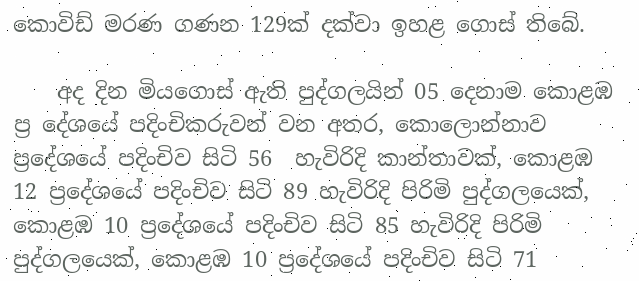කොවිඩ් මරණ ගණන 129ක් දක්වා ඉහළ ගොස් තිබේ.

    අද දින මියගොස් ඇති පුද්ගලයින් 05 දෙනාම කොළඹ ප්‍ර දේශයේ පදිංචිකරුවන් වන අතර, කොලොන්නාව ප්‍රදේශයේ පදිංචිව සිටි 56  හැවිරිදි කාන්තාවක්, කොළඹ 12 ප්‍රදේශයේ පදිංචිව සිටි 89 හැවිරිදි පිරිමි පුද්ගලයෙක්, කොළඹ 10 ප්‍රදේශයේ පදිංචිව සිටි 85 හැවිරිදි පිරිමි පුද්ගලයෙක්, කොළඹ 10 ප්‍රදේශයේ පදිංචිව සිටි 71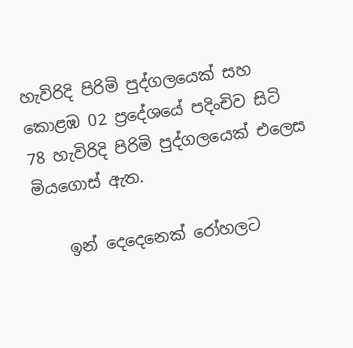හැවිරිදි පිරිමි පුද්ගලයෙක් සහ කොළඹ 02 ප්‍රදේශයේ පදිංචිව සිටි 78 හැවිරිදි පිරිමි පුද්ගලයෙක් එලෙස මියගොස් ඇත.

    ඉන් දෙදෙනෙක් රෝහලට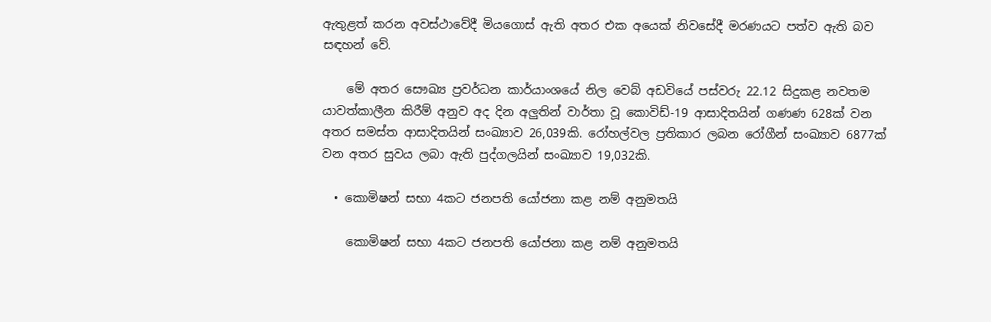ඇතුළත් කරන අවස්ථාවේදී මියගොස් ඇති අතර එක අයෙක් නිවසේදී මරණයට පත්ව ඇති බව සඳහන් වේ.

    මේ අතර සෞඛ්‍ය ප්‍රවර්ධන කාර්යාංශයේ නිල වෙබ් අඩවියේ පස්වරු 22.12 සිදුකළ නවතම යාවත්කාලීන කිරීම් අනුව අද දින අලුතින් වාර්තා වූ කොවිඩ්-19 ආසාදිතයින් ගණණ 628ක් වන අතර සමස්ත ආසාදිතයින් සංඛ්‍යාව 26,039කි. රෝහල්වල ප්‍රතිකාර ලබන රෝගීන් සංඛ්‍යාව 6877ක් වන අතර සුවය ලබා ඇති පුද්ගලයින් සංඛ්‍යාව 19,032කි.

  • කොමිෂන් සභා 4කට ජනපති යෝජනා කළ නම් අනුමතයි

    කොමිෂන් සභා 4කට ජනපති යෝජනා කළ නම් අනුමතයි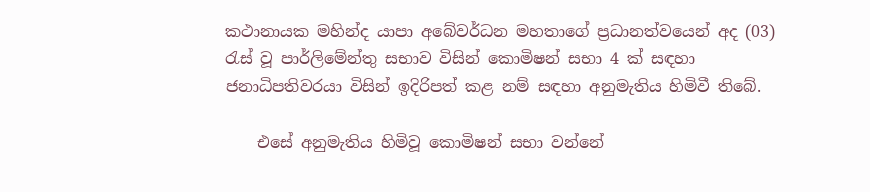කථානායක මහින්ද යාපා අබේවර්ධන මහතාගේ ප්‍රධානත්වයෙන් අද (03) රැස් වූ පාර්ලිමේන්තු සභාව විසින් කොමිෂන් සභා 4 ක් සඳහා ජනාධිපතිවරයා විසින් ඉදිරිපත් කළ නම් සඳහා අනුමැතිය හිමිවී තිබේ.

    එසේ අනුමැතිය හිමිවූ කොමිෂන් සභා වන්නේ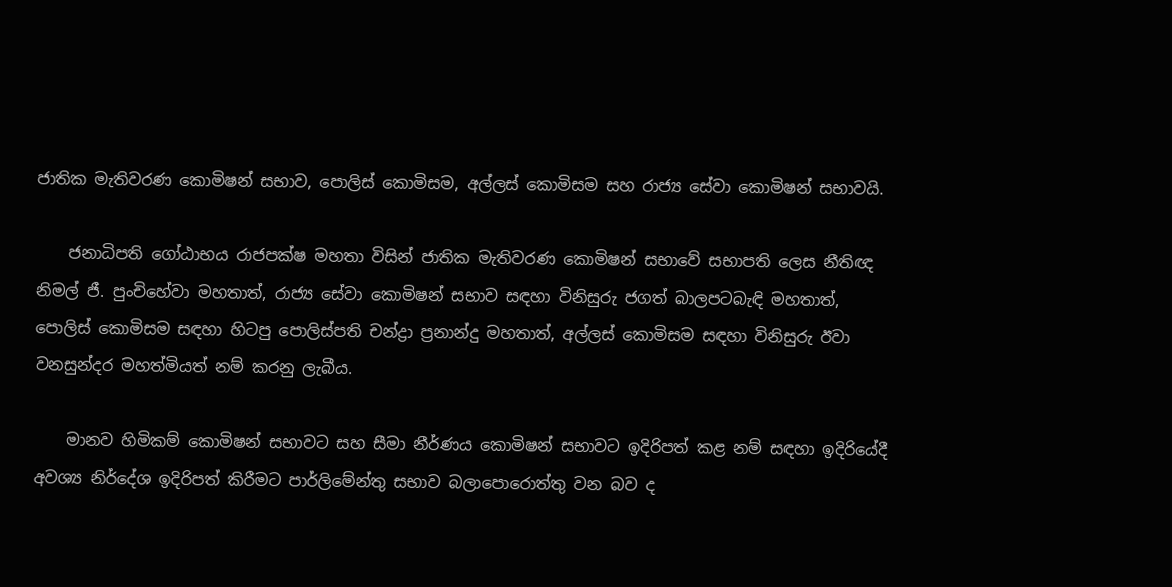ජාතික මැතිවරණ කොමිෂන් සභාව, පොලිස් කොමිසම, අල්ලස් කොමිසම සහ රාජ්‍ය සේවා කොමිෂන් සභාවයි.

    ජනාධිපති ගෝඨාභය රාජපක්ෂ මහතා විසින් ජාතික මැතිවරණ කොමිෂන් සභාවේ සභාපති ලෙස නීතිඥ නිමල් ජී. පුංචිහේවා මහතාත්, රාජ්‍ය සේවා කොමිෂන් සභාව සඳහා විනිසුරු ජගත් බාලපටබැඳි මහතාත්, පොලිස් කොමිසම සඳහා හිටපු පොලිස්පති චන්ද්‍රා ප්‍රනාන්දු මහතාත්, අල්ලස් කොමිසම සඳහා විනිසුරු ඊවා වනසුන්දර මහත්මියත් නම් කරනු ලැබීය.

    මානව හිමිකම් කොමිෂන් සභාවට සහ සීමා නීර්ණය කොමිෂන් සභාවට ඉදිරිපත් කළ නම් සඳහා ඉදිරියේදී අවශ්‍ය නිර්දේශ ඉදිරිපත් කිරීමට පාර්ලිමේන්තු සභාව බලාපොරොත්තු වන බව ද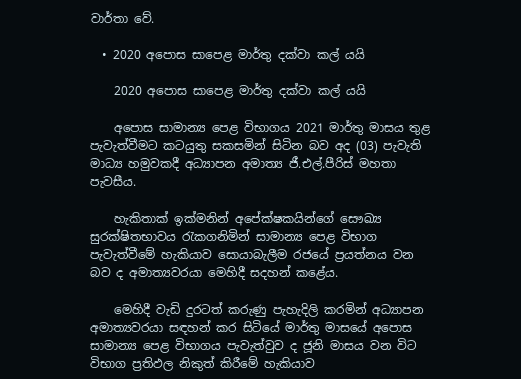වාර්තා වේ.

  • 2020 අපොස සාපෙළ මාර්තු දක්වා කල් යයි

    2020 අපොස සාපෙළ මාර්තු දක්වා කල් යයි

    අපොස සාමාන්‍ය පෙළ විභාගය 2021 මාර්තු මාසය තුළ පැවැත්වීමට කටයුතු සකසමින් සිටින බව අද (03) පැවැති මාධ්‍ය හමුවකදී අධ්‍යාපන අමාත්‍ය ජී.එල්.පීරිස් මහතා පැවසීය.

    හැකිතාක් ඉක්මනින් අපේක්ෂකයින්ගේ සෞඛ්‍ය සුරක්ෂිතභාවය රැකගනිමින් සාමාන්‍ය පෙළ විභාග පැවැත්වීමේ හැකියාව සොයාබැලීම රජයේ ප්‍රයත්නය වන බව ද අමාත්‍යවරයා මෙහිදී සදහන් කළේය.

    මෙහිදී වැඩි දුරටත් කරුණු පැහැදිලි කරමින් අධ්‍යාපන අමාත්‍යවරයා සඳහන් කර සිටියේ මාර්තු මාසයේ අපොස සාමාන්‍ය පෙළ විභාගය පැවැත්වුව ද ජූනි මාසය වන විට විභාග ප්‍රතිඵල නිකුත් කිරීමේ හැකියාව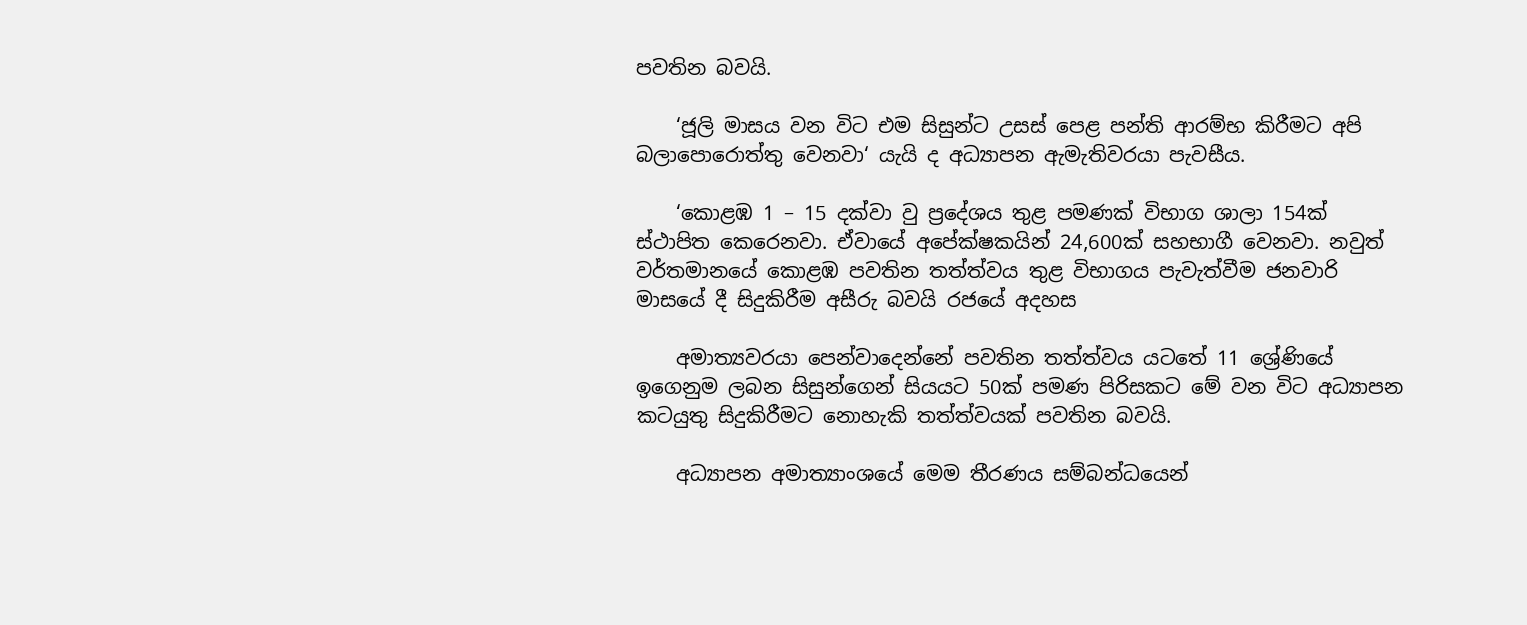පවතින බවයි.

    ‘ජූලි මාසය වන විට එම සිසුන්ට උසස් පෙළ පන්ති ආරම්භ කිරීමට අපි බලාපොරොත්තු වෙනවා‘ යැයි ද අධ්‍යාපන ඇමැතිවරයා පැවසීය.

    ‘කොළඹ 1 – 15 දක්වා වු ප්‍රදේශය තුළ පමණක් විභාග ශාලා 154ක් ස්ථාපිත කෙරෙනවා. ඒවායේ අපේක්ෂකයින් 24,600ක් සහභාගී වෙනවා. නවුත් වර්තමානයේ කොළඹ පවතින තත්ත්වය තුළ විභාගය පැවැත්වීම ජනවාරි මාසයේ දී සිදුකිරීම අසීරු බවයි රජයේ අදහස

    අමාත්‍යවරයා පෙන්වාදෙන්නේ පවතින තත්ත්වය යටතේ 11 ශ්‍රේණියේ ඉගෙනුම ලබන සිසුන්ගෙන් සියයට 50ක් පමණ පිරිසකට මේ වන විට අධ්‍යාපන කටයුතු සිදුකිරීමට නොහැකි තත්ත්වයක් පවතින බවයි.

    අධ්‍යාපන අමාත්‍යාංශයේ මෙම තීරණය සම්බන්ධයෙන්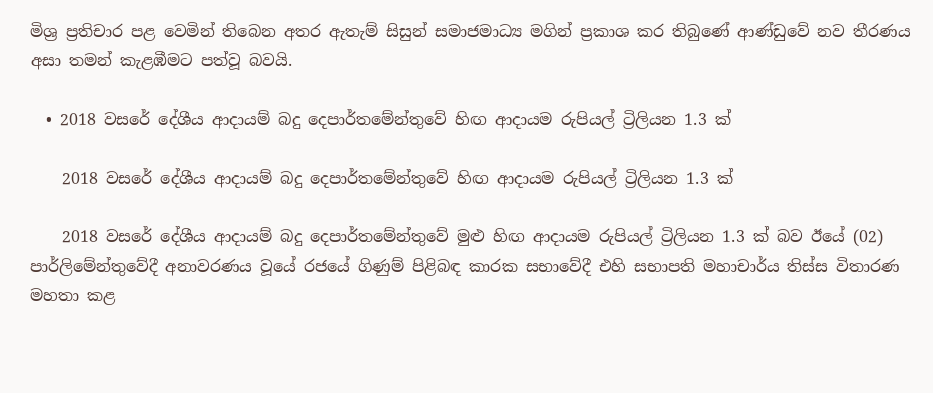මිශ්‍ර ප්‍රතිචාර පළ වෙමින් තිබෙන අතර ඇතැම් සිසුන් සමාජමාධ්‍ය මගින් ප්‍රකාශ කර තිබුණේ ආණ්ඩුවේ නව තීරණය අසා තමන් කැළඹීමට පත්වූ බවයි.

  • 2018 වසරේ දේශීය ආදායම් බදු දෙපාර්තමේන්තුවේ හිඟ ආදායම රුපියල් ට්‍රිලියන 1.3 ක්

    2018 වසරේ දේශීය ආදායම් බදු දෙපාර්තමේන්තුවේ හිඟ ආදායම රුපියල් ට්‍රිලියන 1.3 ක්

    2018 වසරේ දේශීය ආදායම් බදු දෙපාර්තමේන්තුවේ මුළු හිඟ ආදායම රුපියල් ට්‍රිලියන 1.3 ක් බව ඊයේ (02) පාර්ලිමේන්තුවේදී අනාවරණය වූයේ රජයේ ගිණුම් පිළිබඳ කාරක සභාවේදී එහි සභාපති මහාචාර්ය තිස්ස විතාරණ මහතා කළ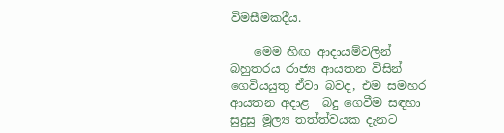විමසීමකදීය.

    මෙම හිඟ ආදායම්වලින් බහුතරය රාජ්‍ය ආයතන විසින් ගෙවියයුතු ඒවා බවද, එම සමහර ආයතන අදාළ  බදු ගෙවීම සඳහා සුදුසු මූල්‍ය තත්ත්වයක දැනට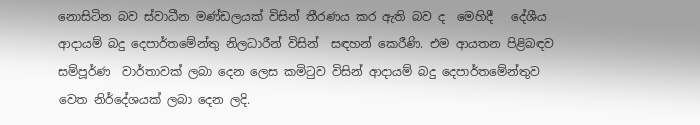නොසිටින බව ස්වාධීන මණ්ඩලයක් විසින් තීරණය කර ඇති බව ද  මෙහිදී   දේශීය ආදායම් බදු දෙපාර්තමේන්තු නිලධාරීන් විසින්  සඳහන් කෙරීණි. එම ආයතන පිළිබඳව සම්පූර්ණ  වාර්තාවක් ලබා දෙන ලෙස කමිටුව විසින් ආදායම් බදු දෙපාර්තමේන්තුව වෙත නිර්දේශයක් ලබා දෙන ලදි.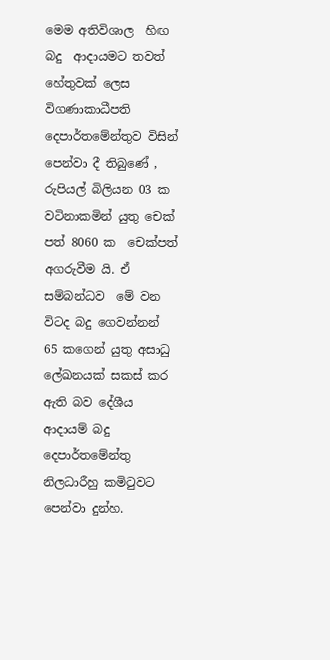මෙම අතිවිශාල  හිඟ බදු  ආදායමට තවත් හේතුවක් ලෙස  විගණාකාධීපති දෙපාර්තමේන්තුව විසින්  පෙන්වා දී තිබුණේ , රුපියල් බිලියන 03 ක වටිනාකමින් යුතු චෙක් පත් 8060 ක  චෙක්පත් අගරුවීම යි. ඒ සම්බන්ධව  මේ වන විටද බදු ගෙවන්නන්  65 කගෙන් යුතු අසාධු ලේඛනයක් සකස් කර ඇති බව දේශීය ආදායම් බදු දෙපාර්තමේන්තු නිලධාරීහු කමිටුවට පෙන්වා දුන්හ.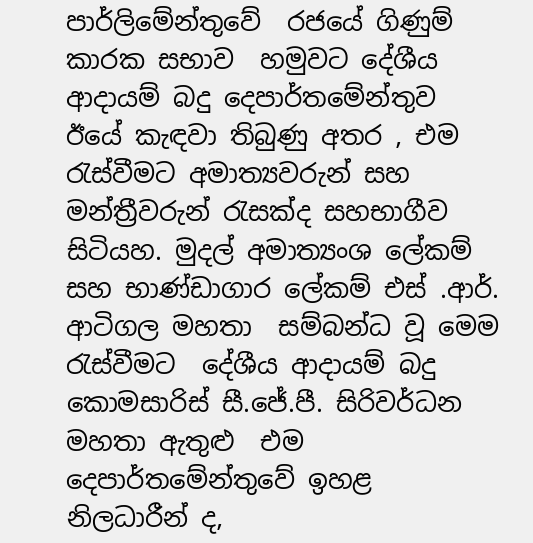පාර්ලිමේන්තුවේ  රජයේ ගිණුම් කාරක සභාව  හමුවට දේශීය ආදායම් බදු දෙපාර්තමේන්තුව ඊයේ කැඳවා තිබුණු අතර , එම රැස්වීමට අමාත්‍යවරුන් සහ මන්ත්‍රීවරුන් රැසක්ද සහභාගීව සිටියහ. මුදල් අමාත්‍යංශ ලේකම් සහ භාණ්ඩාගාර ලේකම් එස් .ආර්. ආටිගල මහතා  සම්බන්ධ වූ මෙම රැස්වීමට  දේශීය ආදායම් බදු කොමසාරිස් සී.ජේ.පී. සිරිවර්ධන මහතා ඇතුළු  එම දෙපාර්තමේන්තුවේ ඉහළ නිලධාරීන් ද,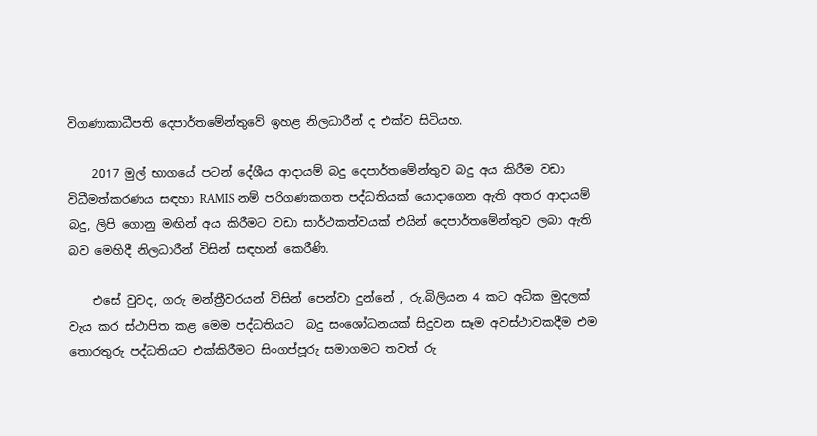විගණාකාධීපති දෙපාර්තමේන්තුවේ ඉහළ නිලධාරීන් ද එක්ව සිටියහ.

    2017 මුල් භාගයේ පටන් දේශීය ආදායම් බදු දෙපාර්තමේන්තුව බදු අය කිරීම වඩ‍ා විධීමත්කරණය සඳහා RAMIS නම් පරිගණකගත පද්ධතියක් යොදාගෙන ඇති අතර ආදායම් බදු, ලිපි ගොනු මඟින් අය කිරීමට වඩා සාර්ථකත්වයක් එයින් දෙපාර්තමේන්තුව ලබා ඇති බව මෙහිදී නිලධාරීන් විසින් සඳහන් කෙරීණි.

    එසේ වුවද, ගරු මන්ත්‍රීවරයන් විසින් පෙන්වා දුන්නේ , රු.බිලියන 4 කට අධික මුදලක් වැය කර ස්ථාපිත කළ මෙම පද්ධතියට  බදු සංශෝධනයක් සිදුවන සෑම අවස්ථාවකදීම එම තොරතුරු පද්ධතියට එක්කිරීමට සිංගප්පූරු සමාගමට තවත් රු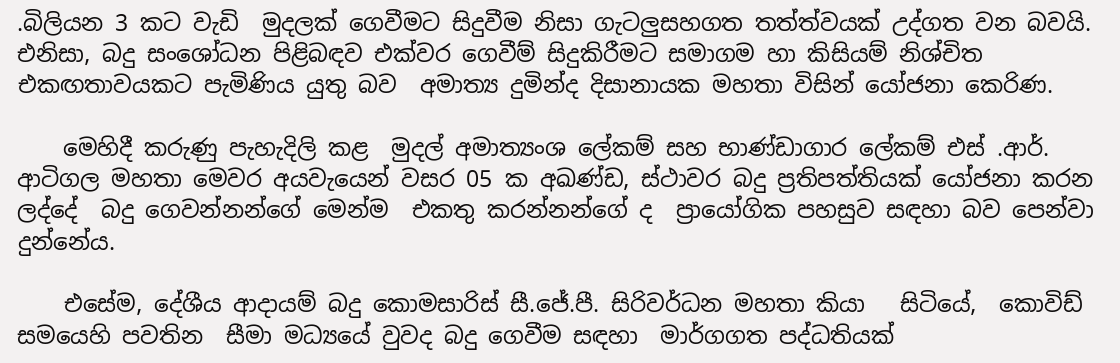.බිලියන 3 කට වැඩි  මුදලක් ගෙවීමට සිදුවීම නිසා ගැටලුසහගත තත්ත්වයක් උද්ගත වන බවයි. එනිසා, බදු සංශෝධන පිළිබඳව එක්වර ගෙවීම් සිදුකිරීමට සමාගම හා කිසියම් නිශ්චිත එකඟතාවයක‍ට පැමිණිය යුතු බව  අමාත්‍ය දුමින්ද දිසානායක මහතා විසින් යෝජනා කෙරිණ.

    මෙහිදී කරුණු පැහැදිලි කළ  මුදල් අමාත්‍යංශ ලේකම් සහ භාණ්ඩාගාර ලේකම් එස් .ආර්. ආටිගල මහතා මෙවර අයවැයෙන් වසර 05 ක අඛණ්ඩ, ස්ථාවර බදු ප්‍රතිපත්තියක් යෝජනා කරන ලද්දේ  බදු ගෙවන්නන්ගේ මෙන්ම  එකතු කරන්නන්ගේ ද  ප්‍රායෝගික පහසුව සඳහා බව පෙන්වා දුන්නේය.

    එසේම, දේශීය ආදායම් බදු කොමසාරිස් සී.ජේ.පී. සිරිවර්ධන මහතා කියා   සිටියේ,  කොවිඩ්  සමයෙහි පවතින  සීමා මධ්‍යයේ වුවද බදු ගෙවීම සඳහා  මාර්ගගත පද්ධතියක්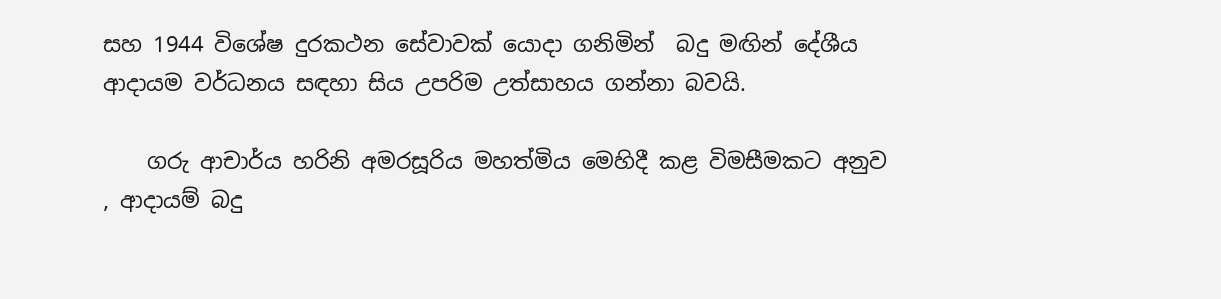සහ 1944 විශේෂ දුරකථන සේවාවක් යොදා ගනිමින්  බදු මඟින් දේශීය ආදායම වර්ධනය සඳහා සිය උපරිම උත්සාහය ගන්නා බවයි.

    ගරු ආචාර්ය හරිනි අමරසූරිය මහත්මිය මෙහිදී කළ විමසීමකට අනුව , ආදායම් බදු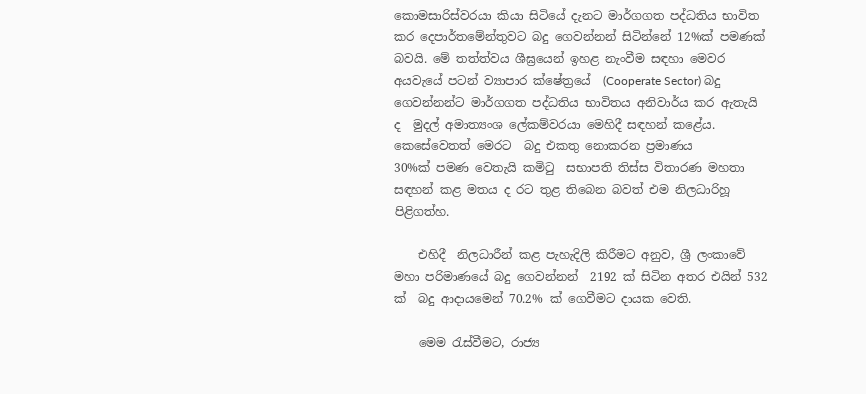කොමසාරිස්වරයා කියා සිටියේ දැනට මාර්ගගත පද්ධතිය භාවිත කර දෙපාර්තමේන්තුවට බදු ගෙවන්නන් සිටින්නේ 12%ක් පමණක් බවයි. මේ තත්ත්වය ශීඝ්‍රයෙන් ඉහළ නැංවීම සඳහා මෙවර අයවැයේ පටන් ව්‍යාපාර ක්ෂේත්‍රයේ  (Cooperate Sector) බදු ගෙවන්නන්ට මාර්ගගත පද්ධතිය භාවිතය අනිවාර්ය කර ඇතැයි ද  මුදල් අමාත්‍යංශ ලේකම්වරයා මෙහිදී සඳහන් කළේය. කෙසේවෙතත් මෙරට  බදු එකතු නොකරන ප්‍රමාණය  30%ක් ‍පමණ වෙතැයි කමිටු  සභාපති තිස්ස විතාරණ මහතා සඳහන් කළ මතය ද රට තුළ තිබෙන බවත් එම නිලධාරිහූ පිළිගත්හ.

    එහිදී  නිලධාරීන් කළ පැහැදිලි කිරීමට අනුව, ශ්‍රී ලංකාවේ  මහා පරිමාණයේ බදු ගෙවන්නන්  2192 ක් සිටින අතර එයින් 532 ක්  බදු ආදායමෙන් 70.2% ක් ගෙවීමට දායක වෙති.

    මෙම රැස්වීම‍ට, රාජ්‍ය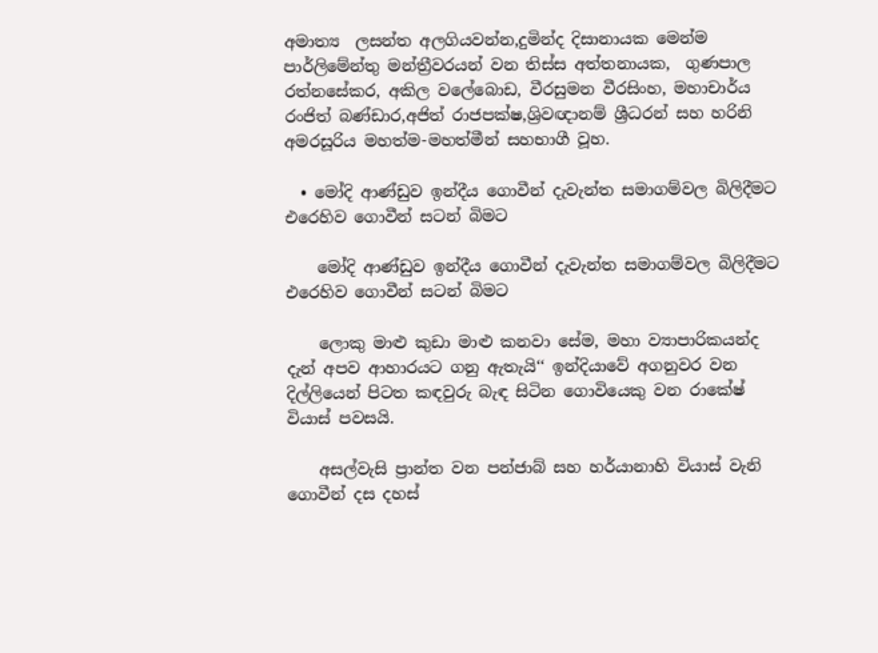අමාත්‍ය  ලසන්ත අලගියවන්න,දුමින්ද දිසානායක මෙන්ම  පාර්ලිමේන්තු මන්ත්‍රීවරයන් වන තිස්ස අත්තනායක,  ගුණපාල රත්නසේකර, අකිල වලේබොඩ, වීරසුමන වීරසිංහ, මහාචාර්ය රංජිත් බණ්ඩාර,අජිත් රාජපක්ෂ,ශ්‍රිවඥානම් ශ්‍රීධරන් සහ හරිනි අමරසූරිය මහත්ම-මහත්මීන් සහභාගී වූහ.

  • මෝදි ආණ්ඩුව ඉන්දීය ගොවීන් දැවැන්ත සමාගම්වල බිලිදීමට එරෙහිව ගොවීන් සටන් බිමට

    මෝදි ආණ්ඩුව ඉන්දීය ගොවීන් දැවැන්ත සමාගම්වල බිලිදීමට එරෙහිව ගොවීන් සටන් බිමට

    ලොකු මාළු කුඩා මාළු කනවා සේම, මහා ව්‍යාපාරිකයන්ද දැන් අපව ආහාරයට ගනු ඇතැයි‘‘ ඉන්දියාවේ අගනුවර වන දිල්ලියෙන් පිටත කඳවුරු බැඳ සිටින ගොවියෙකු වන රාකේෂ් වියාස් පවසයි.

    අසල්වැසි ප්‍රාන්ත වන පන්ජාබ් සහ හර්යානාහි වියාස් වැනි ගොවීන් දස දහස්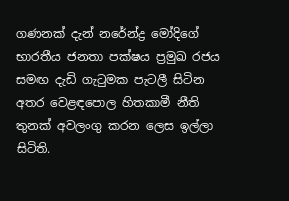ගණනක් දැන් නරේන්ද්‍ර මෝදිගේ භාරතීය ජනතා පක්ෂය ප්‍රමුඛ රජය සමඟ දැඩි ගැටුමක පැටලී සිටින අතර වෙළඳපොල හිතකාමී නීති තුනක් අවලංගු කරන ලෙස ඉල්ලා සිටිති.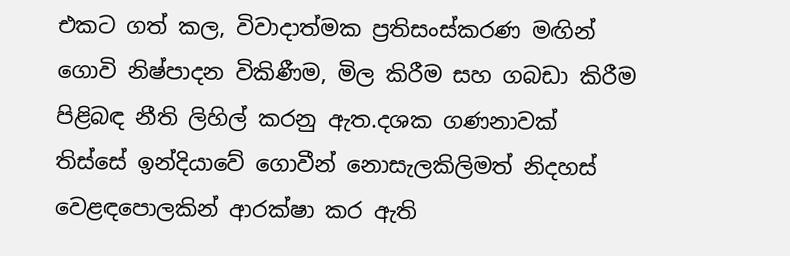එකට ගත් කල, විවාදාත්මක ප්‍රතිසංස්කරණ මඟින් ගොවි නිෂ්පාදන විකිණීම, මිල කිරීම සහ ගබඩා කිරීම පිළිබඳ නීති ලිහිල් කරනු ඇත.දශක ගණනාවක් තිස්සේ ඉන්දියාවේ ගොවීන් නොසැලකිලිමත් නිදහස් වෙළඳපොලකින් ආරක්ෂා කර ඇති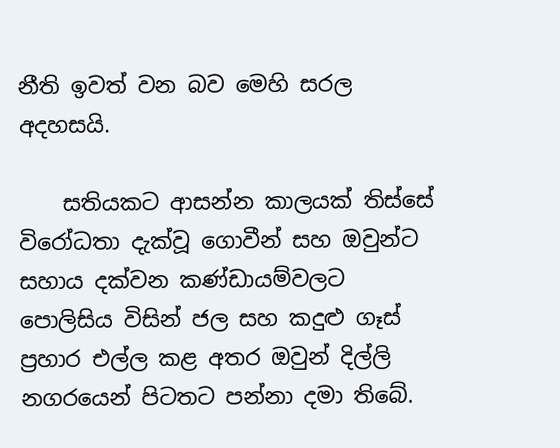නීති ඉවත් වන බව මෙහි සරල අදහසයි.

    සතියකට ආසන්න කාලයක් තිස්සේ විරෝධතා දැක්වූ ගොවීන් සහ ඔවුන්ට සහාය දක්වන කණ්ඩායම්වලට පොලිසිය විසින් ජල සහ කදුළු ගෑස් ප්‍රහාර එල්ල කළ අතර ඔවුන් දිල්ලි නගරයෙන් පිටතට පන්නා දමා තිබේ.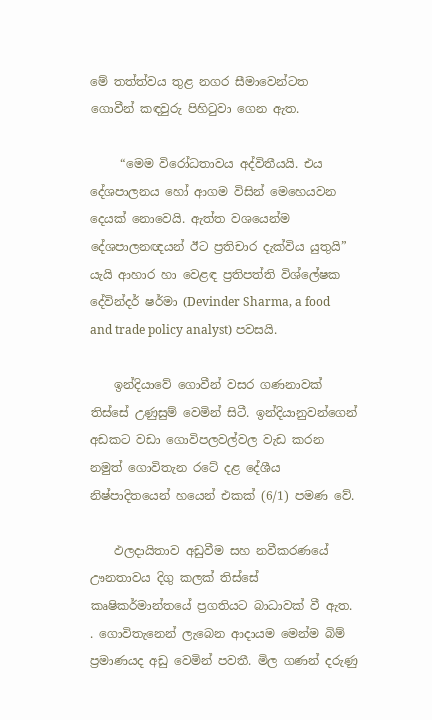මේ තත්ත්වය තුළ නගර සීමාවෙන්ටත  ගොවීන් කඳවුරු පිහිටුවා ගෙන ඇත.

     “මෙම විරෝධතාවය අද්විතීයයි. එය දේශපාලනය හෝ ආගම විසින් මෙහෙයවන දෙයක් නොවෙයි. ඇත්ත වශයෙන්ම දේශපාලනඥයන් ඊට ප්‍රතිචාර දැක්විය යුතුයි” යැයි ආහාර හා වෙළඳ ප්‍රතිපත්ති විශ්ලේෂක දේවින්දර් ෂර්මා (Devinder Sharma, a food and trade policy analyst) පවසයි.

    ඉන්දියාවේ ගොවීන් වසර ගණනාවක් තිස්සේ උණුසුම් වෙමින් සිටී. ඉන්දියානුවන්ගෙන් අඩකට වඩා ගොවිපලවල්වල වැඩ කරන නමුත් ගොවිතැන රටේ දළ දේශීය නිෂ්පාදිතයෙන් හයෙන් එකක් (6/1) පමණ වේ.

    ඵලදායිතාව අඩුවීම සහ නවීකරණයේ ඌනතාවය දිගු කලක් තිස්සේ කෘෂිකර්මාන්තයේ ප්‍රගතියට බාධාවක් වී ඇත. . ගොවිතැනෙන් ලැබෙන ආදායම මෙන්ම බිම් ප්‍රමාණයද අඩු වෙමින් පවතී. මිල ගණන් දරුණු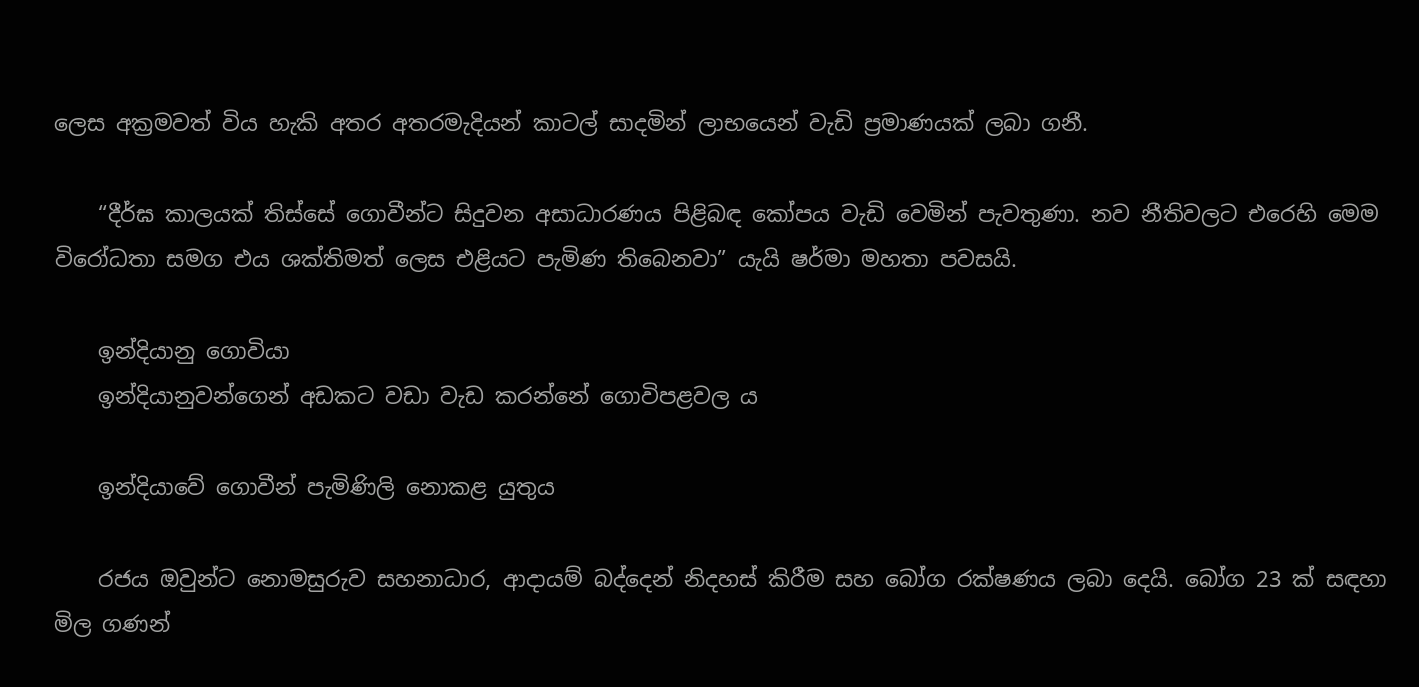ලෙස අක්‍රමවත් විය හැකි අතර අතරමැදියන් කාටල් සාදමින් ලාභයෙන් වැඩි ප්‍රමාණයක් ලබා ගනී.

    “දීර්ඝ කාලයක් තිස්සේ ගොවීන්ට සිදුවන අසාධාරණය පිළිබඳ කෝපය වැඩි වෙමින් පැවතුණා. නව නීතිවලට එරෙහි මෙම විරෝධතා සමග එය ශක්තිමත් ලෙස එළියට පැමිණ තිබෙනවා” යැයි ෂර්මා මහතා පවසයි.

    ඉන්දියානු ගොවියා
    ඉන්දියානුවන්ගෙන් අඩකට වඩා වැඩ කරන්නේ ගොවිපළවල ය

    ඉන්දියාවේ ගොවීන් පැමිණිලි නොකළ යුතුය

    රජය ඔවුන්ට නොමසුරුව සහනාධාර, ආදායම් බද්දෙන් නිදහස් කිරීම සහ බෝග රක්ෂණය ලබා දෙයි. බෝග 23 ක් සඳහා මිල ගණන්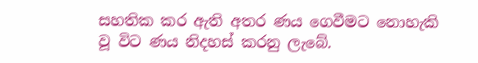සහතික කර ඇති අතර ණය ගෙවීමට නොහැකි වූ විට ණය නිදහස් කරනු ලැබේ.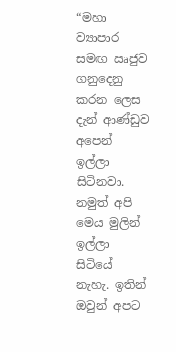“මහා ව්‍යාපාර සමඟ ඍජුව ගනුදෙනු කරන ලෙස දැන් ආණ්ඩුව අපෙන් ඉල්ලා සිටිනවා. නමුත් අපි මෙය මුලින් ඉල්ලා සිටියේ නැහැ. ඉතින් ඔවුන් අපට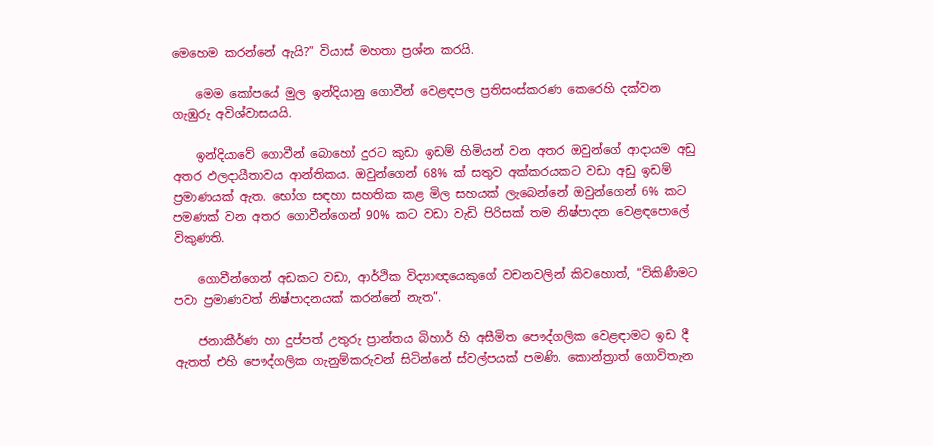මෙහෙම කරන්නේ ඇයි?” වියාස් මහතා ප්‍රශ්න කරයි.

    මෙම කෝපයේ මුල ඉන්දියානු ගොවීන් වෙළඳපල ප්‍රතිසංස්කරණ කෙරෙහි දක්වන ගැඹුරු අවිශ්වාසයයි.

    ඉන්දියාවේ ගොවීන් බොහෝ දුරට කුඩා ඉඩම් හිමියන් වන අතර ඔවුන්ගේ ආදායම අඩු අතර ඵලදායීතාවය ආන්තිකය. ඔවුන්ගෙන් 68% ක් සතුව අක්කරයකට වඩා අඩු ඉඩම් ප්‍රමාණයක් ඇත. භෝග සඳහා සහතික කළ මිල සහයක් ලැබෙන්නේ ඔවුන්ගෙන් 6% කට පමණක් වන අතර ගොවීන්ගෙන් 90% කට වඩා වැඩි පිරිසක් තම නිෂ්පාදන වෙළඳපොලේ විකුණති.

    ගොවීන්ගෙන් අඩකට වඩා, ආර්ථික විද්‍යාඥයෙකුගේ වචනවලින් කිවහොත්, “විකිණීමට පවා ප්‍රමාණවත් නිෂ්පාදනයක් කරන්නේ නැත”.

    ජනාකීර්ණ හා දුප්පත් උතුරු ප්‍රාන්තය බිහාර් හි අසීමිත පෞද්ගලික වෙළඳාමට ඉඩ දී ඇතත් එහි පෞද්ගලික ගැනුම්කරුවන් සිටින්නේ ස්වල්පයක් පමණි. කොන්ත්‍රාත් ගොවිතැන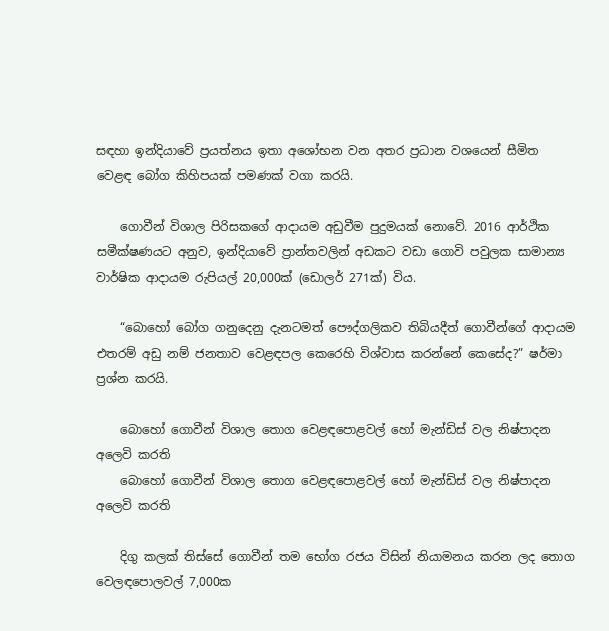සඳහා ඉන්දියාවේ ප්‍රයත්නය ඉතා අශෝභන වන අතර ප්‍රධාන වශයෙන් සීමිත වෙළඳ බෝග කිහිපයක් පමණක් වගා කරයි.

    ගොවීන් විශාල පිරිසකගේ ආදායම අඩුවීම පුදුමයක් නොවේ. 2016 ආර්ථික සමීක්ෂණයට අනුව, ඉන්දියාවේ ප්‍රාන්තවලින් අඩකට වඩා ගොවි පවුලක සාමාන්‍ය වාර්ෂික ආදායම රුපියල් 20,000ක් (ඩොලර් 271ක්) විය.

    “බොහෝ බෝග ගනුදෙනු දැනටමත් පෞද්ගලිකව තිබියදීත් ගොවීන්ගේ ආදායම එතරම් අඩු නම් ජනතාව වෙළඳපල කෙරෙහි විශ්වාස කරන්නේ කෙසේද?” ෂර්මා ප්‍රශ්න කරයි.

    බොහෝ ගොවීන් විශාල තොග වෙළඳපොළවල් හෝ මැන්ඩිස් වල නිෂ්පාදන අලෙවි කරති
    බොහෝ ගොවීන් විශාල තොග වෙළඳපොළවල් හෝ මැන්ඩිස් වල නිෂ්පාදන අලෙවි කරති

    දිගු කලක් තිස්සේ ගොවීන් තම භෝග රජය විසින් නියාමනය කරන ලද තොග වෙලඳපොලවල් 7,000ක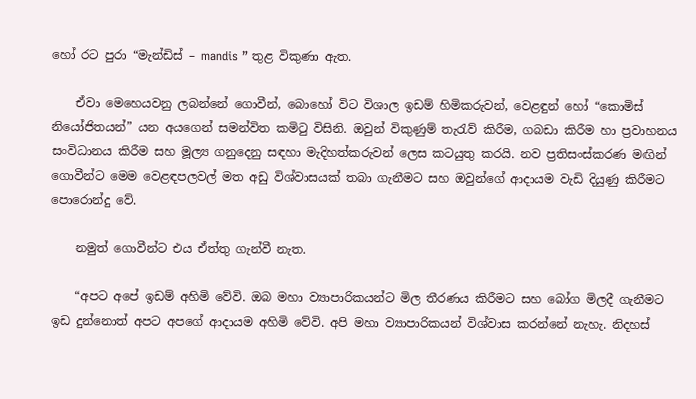හෝ රට පුරා “මැන්ඩිස් – mandis ” තුළ විකුණා ඇත.

    ඒවා මෙහෙයවනු ලබන්නේ ගොවීන්, බොහෝ විට විශාල ඉඩම් හිමිකරුවන්, වෙළඳුන් හෝ “කොමිස් නියෝජිතයන්” යන අයගෙන් සමන්විත කමිටු විසිනි. ඔවුන් විකුණුම් තැරැව් කිරීම, ගබඩා කිරීම හා ප්‍රවාහනය සංවිධානය කිරීම සහ මූල්‍ය ගනුදෙනු සඳහා මැදිහත්කරුවන් ලෙස කටයුතු කරයි. නව ප්‍රතිසංස්කරණ මඟින් ගොවීන්ට මෙම වෙළඳපලවල් මත අඩු විශ්වාසයක් තබා ගැනීමට සහ ඔවුන්ගේ ආදායම වැඩි දියුණු කිරීමට පොරොන්දු වේ.

    නමුත් ගොවීන්ට එය ඒත්තු ගැන්වී නැත.

    “අපට අපේ ඉඩම් අහිමි වේවි. ඔබ මහා ව්‍යාපාරිකයන්ට මිල තීරණය කිරීමට සහ බෝග මිලදී ගැනීමට ඉඩ දුන්නොත් අපට අපගේ ආදායම අහිමි වේවි. අපි මහා ව්‍යාපාරිකයන් විශ්වාස කරන්නේ නැහැ. නිදහස්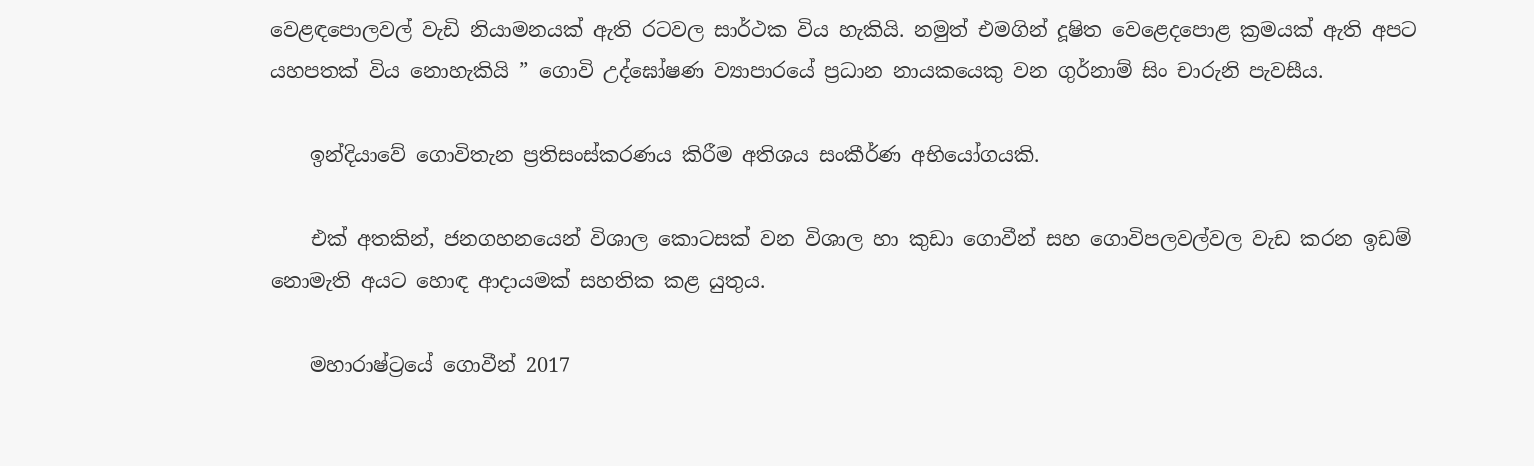වෙළඳපොලවල් වැඩි නියාමනයක් ඇති රටවල සාර්ථක විය හැකියි. නමුත් එමගින් දූෂිත වෙළෙදපොළ ක්‍රමයක් ඇති අපට යහපතක් විය නොහැකියි ” ගොවි උද්ඝෝෂණ ව්‍යාපාරයේ ප්‍රධාන නායකයෙකු වන ගුර්නාම් සිං චාරුනි පැවසීය.

    ඉන්දියාවේ ගොවිතැන ප්‍රතිසංස්කරණය කිරීම අතිශය සංකීර්ණ අභියෝගයකි.

    එක් අතකින්, ජනගහනයෙන් විශාල කොටසක් වන විශාල හා කුඩා ගොවීන් සහ ගොවිපලවල්වල වැඩ කරන ඉඩම් නොමැති අයට හොඳ ආදායමක් සහතික කළ යුතුය.

    මහාරාෂ්ට්‍රයේ ගොවීන් 2017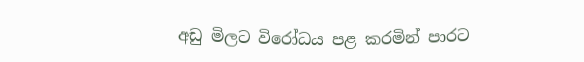අඩු මිලට විරෝධය පළ කරමින් පාරට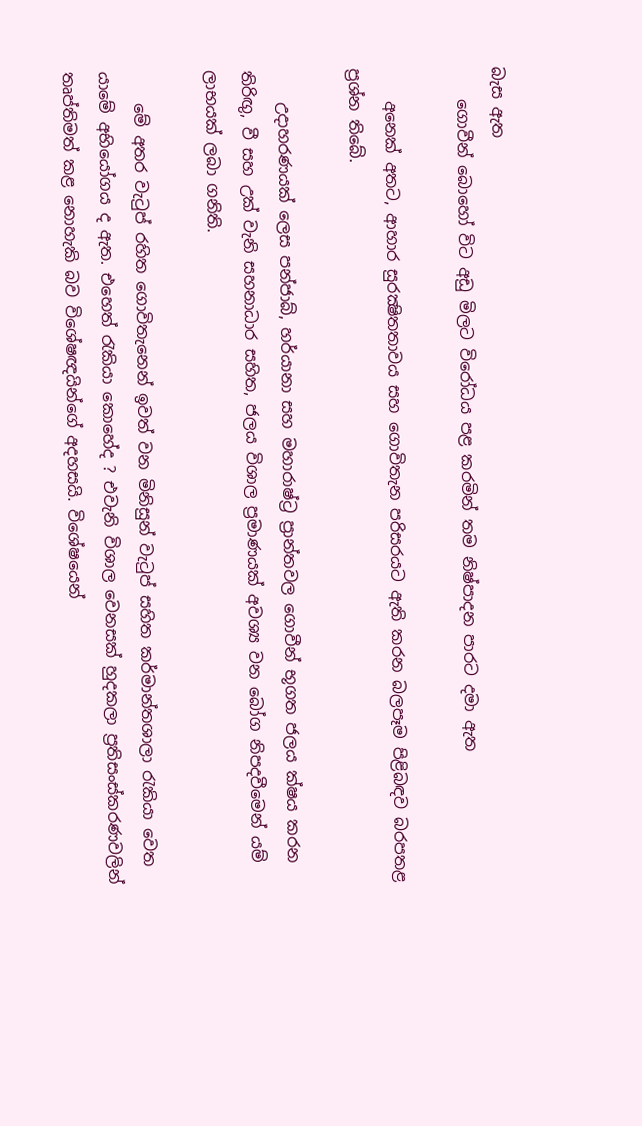බැස ඇත
    ගොවීන් බොහෝ විට අඩු මිලට විරෝධය පළ කරමින් තම නිෂ්පාදන පාරට දමා ඇත

    අනෙක් අතට, ආහාර සුරක්‍ෂිතතාවය සහ ගොවිතැන පරිසරයට ඇති කරන බලපෑම පිළිබඳව බරපතළ ප්‍රශ්න තිබේ.

    උදාහරණයක් ලෙස පන්ජාබ්, හර්යානා සහ මහාරාෂ්ට්‍ර ප්‍රාන්තවල ගොවීන් භූගත ජලය ක්ෂය කරන තිරිඟු, වී සහ උක් වැනි සහනාධාර සහිත, ජලය විශාල ප්‍රමාණයක් අවශ්‍ය වන බෝග නිපදවීමෙන් යම් ලාභයක් ලබා ගනිති.

    මේ අතර වැටුප් රහිත ගොවිතැනෙන් ඉවත් වන මිනිසුන් වැටුප් සහිත කර්මාන්තශාලා රැකියා වෙත යාමේ අභියෝගය ද ඇත. එහෙත් රැකියා කොහේද ? එවැනි විශාල වෙනසක් හුදකලා ප්‍රතිසංස්කරණවලින් තෘප්තිමත් කළ නොහැකි බව විශේෂඥයින්ගේ අදහසයි. විශේෂයෙන්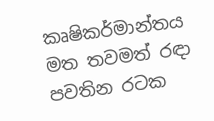කෘෂිකර්මාන්තය මත තවමත් රඳා පවතින රටක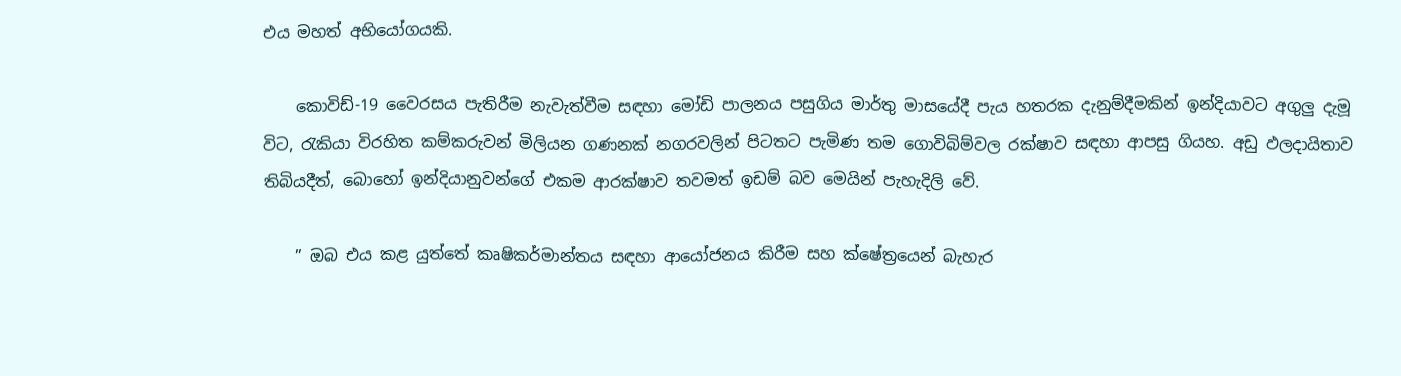එය මහත් අභියෝගයකි.

    කොවිඩ්-19 වෛරසය පැතිරීම නැවැත්වීම සඳහා මෝඩි පාලනය පසුගිය මාර්තු මාසයේදී පැය හතරක දැනුම්දීමකින් ඉන්දියාවට අගුලු දැමූ විට, රැකියා විරහිත කම්කරුවන් මිලියන ගණනක් නගරවලින් පිටතට පැමිණ තම ගොවිබිම්වල රක්ෂාව සඳහා ආපසු ගියහ. අඩු ඵලදායිතාව තිබියදීත්, බොහෝ ඉන්දියානුවන්ගේ එකම ආරක්ෂාව තවමත් ඉඩම් බව මෙයින් පැහැදිලි වේ.

    ” ඔබ එය කළ යුත්තේ කෘෂිකර්මාන්තය සඳහා ආයෝජනය කිරීම සහ ක්ෂේත්‍රයෙන් බැහැර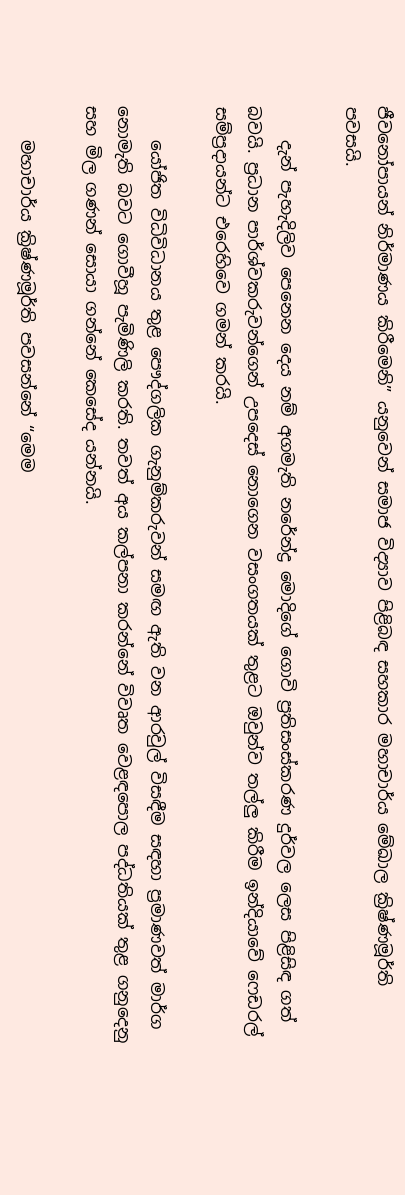ජීවනෝපායන් නිර්මාණය කිරීමෙනි” යනුවෙන් සමාජ විද්‍යාව පිළිබඳ සහකාර මහාචාර්ය මේඛාල ක්‍රිෂ්ණමූර්ති පවසයි.

    දැන් පැහැදිලිව පෙනෙන දෙය නම් අගමැති නරේන්ද්‍ර මොදිගේ ගොවි ප්‍රතිසංස්කරණ දුර්වල ලෙස පිළිසිඳ ගත් බවයි. ප්‍රධාන පාර්ශ්වකරුවන්ගෙන් උපදෙස් නොගෙන වසංගතයක් තුළට ඔවුන්ව තල්ලු කිරීම ඉන්දියාවේ ෆෙඩරල් සම්ප්‍රදායන්ට එරෙහිවෙ ගමන් කරයි.

    යෝජිත විධිවිධානය තුළ පෞද්ගලික ගැනුම්කරුවන් සමඟ ඇති වන ආරවුල් විසඳීම සඳහා ප්‍රමාණවත් මාර්ග නොමැති බවට ගොවීහූ පැමිණිලි කරති. තවත් අය කල්පනා කරන්නේ විවෘත වෙළඳපොල පද්ධතියක් තුළ ගනුදෙනු සහ මිල ගණන් සොයා ගන්නේ කෙසේද යන්නයි.

    මහාචාර්ය ක්‍රිෂ්ණමූර්ති පවසන්නේ “මෙම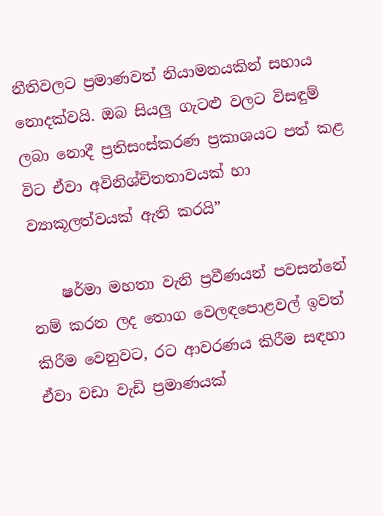නීතිවලට ප්‍රමාණවත් නියාමනයකින් සහාය නොදක්වයි. ඔබ සියලු ගැටළු වලට විසඳුම් ලබා නොදී ප්‍රතිසංස්කරණ ප්‍රකාශයට පත් කළ විට ඒවා අවිනිශ්චිතතාවයක් හා ව්‍යාකූලත්වයක් ඇති කරයි”

    ෂර්මා මහතා වැනි ප්‍රවීණයන් පවසන්නේ නම් කරන ලද තොග වෙලඳපොළවල් ඉවත් කිරීම වෙනුවට, රට ආවරණය කිරීම සඳහා ඒවා වඩා වැඩි ප්‍රමාණයක්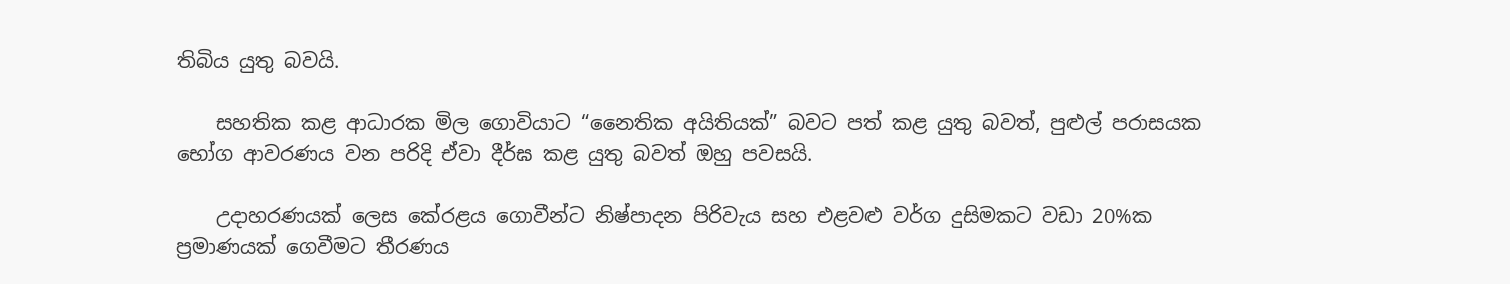තිබිය යුතු බවයි.

    සහතික කළ ආධාරක මිල ගොවියාට “නෛතික අයිතියක්” බවට පත් කළ යුතු බවත්, පුළුල් පරාසයක භෝග ආවරණය වන පරිදි ඒවා දීර්ඝ කළ යුතු බවත් ඔහු පවසයි.

    උදාහරණයක් ලෙස කේරළය ගොවීන්ට නිෂ්පාදන පිරිවැය සහ එළවළු වර්ග දුසිමකට වඩා 20%ක ප්‍රමාණයක් ගෙවීමට තීරණය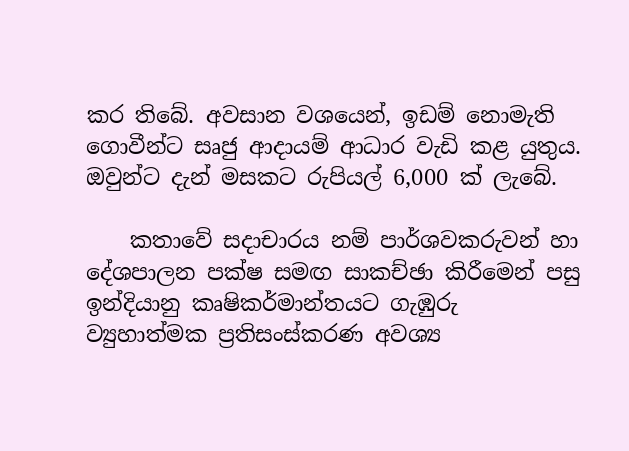කර තිබේ. අවසාන වශයෙන්, ඉඩම් නොමැති ගොවීන්ට සෘජු ආදායම් ආධාර වැඩි කළ යුතුය. ඔවුන්ට දැන් මසකට රුපියල් 6,000 ක් ලැබේ.

    කතාවේ සදාචාරය නම් පාර්ශවකරුවන් හා දේශපාලන පක්ෂ සමඟ සාකච්ඡා කිරීමෙන් පසු ඉන්දියානු කෘෂිකර්මාන්තයට ගැඹුරු ව්‍යුහාත්මක ප්‍රතිසංස්කරණ අවශ්‍ය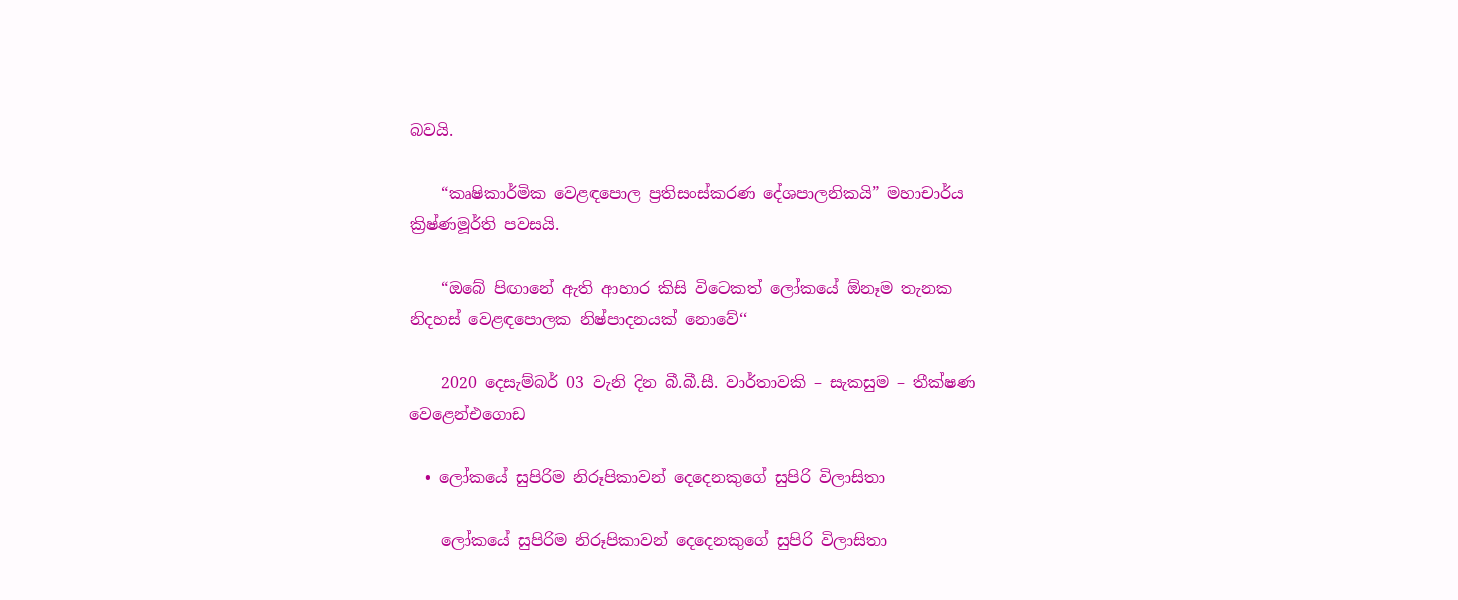බවයි.

    “කෘෂිකාර්මික වෙළඳපොල ප්‍රතිසංස්කරණ දේශපාලනිකයි” මහාචාර්ය ක්‍රිෂ්ණමූර්ති පවසයි.

    “ඔබේ පිඟානේ ඇති ආහාර කිසි විටෙකත් ලෝකයේ ඕනෑම තැනක නිදහස් වෙළඳපොලක නිෂ්පාදනයක් නොවේ‘‘

    2020 දෙසැම්බර් 03 වැනි දින බී.බී.සී. වාර්තාවකි – සැකසුම – තීක්ෂණ වෙළෙන්එගොඩ

  • ලෝකයේ සුපිරිම නිරූපිකාවන් දෙදෙනකුගේ සුපිරි විලාසිතා

    ලෝකයේ සුපිරිම නිරූපිකාවන් දෙදෙනකුගේ සුපිරි විලාසිතා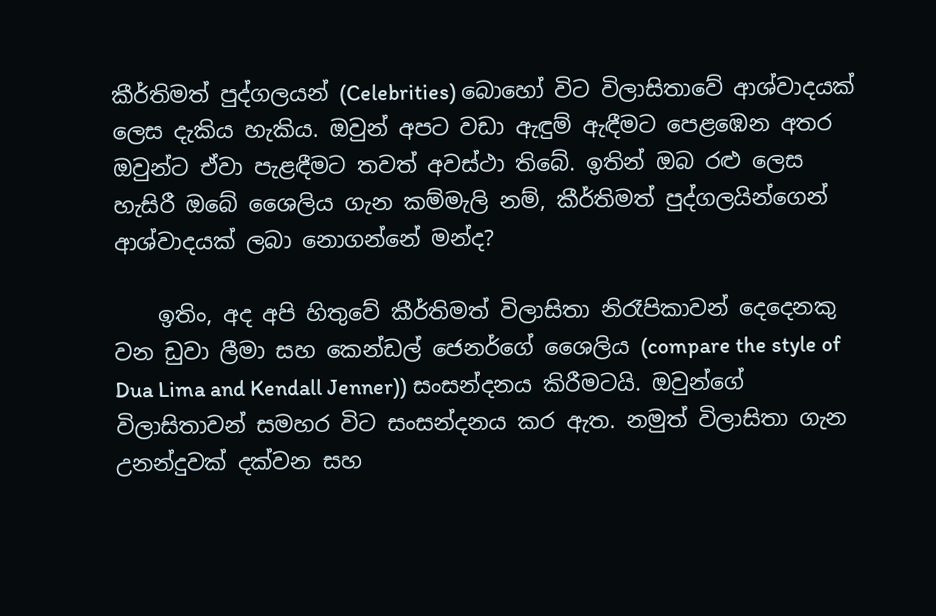කීර්තිමත් පුද්ගලයන් (Celebrities) බොහෝ විට විලාසිතාවේ ආශ්වාදයක් ලෙස දැකිය හැකිය. ඔවුන් අපට වඩා ඇඳුම් ඇඳීමට පෙළඹෙන අතර ඔවුන්ට ඒවා පැළඳීමට තවත් අවස්ථා තිබේ. ඉතින් ඔබ රළු ලෙස හැසිරී ඔබේ ශෛලිය ගැන කම්මැලි නම්, කීර්තිමත් පුද්ගලයින්ගෙන් ආශ්වාදයක් ලබා නොගන්නේ මන්ද?

    ඉතිං, අද අපි හිතුවේ කීර්තිමත් විලාසිතා නිරෑපිකාවන් දෙදෙනකු වන ඩුවා ලීමා සහ කෙන්ඩල් ජෙනර්ගේ ශෛලිය (compare the style of Dua Lima and Kendall Jenner)) සංසන්දනය කිරීමටයි. ඔවුන්ගේ විලාසිතාවන් සමහර විට සංසන්දනය කර ඇත. නමුත් විලාසිතා ගැන උනන්දුවක් දක්වන සහ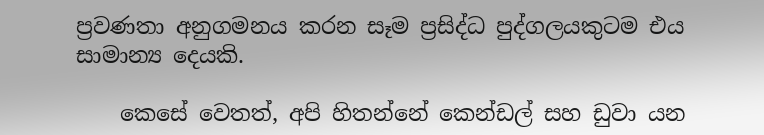ප්‍රවණතා අනුගමනය කරන සෑම ප්‍රසිද්ධ පුද්ගලයකුටම එය සාමාන්‍ය දෙයකි.

    කෙසේ වෙතත්, අපි හිතන්නේ කෙන්ඩල් සහ ඩුවා යන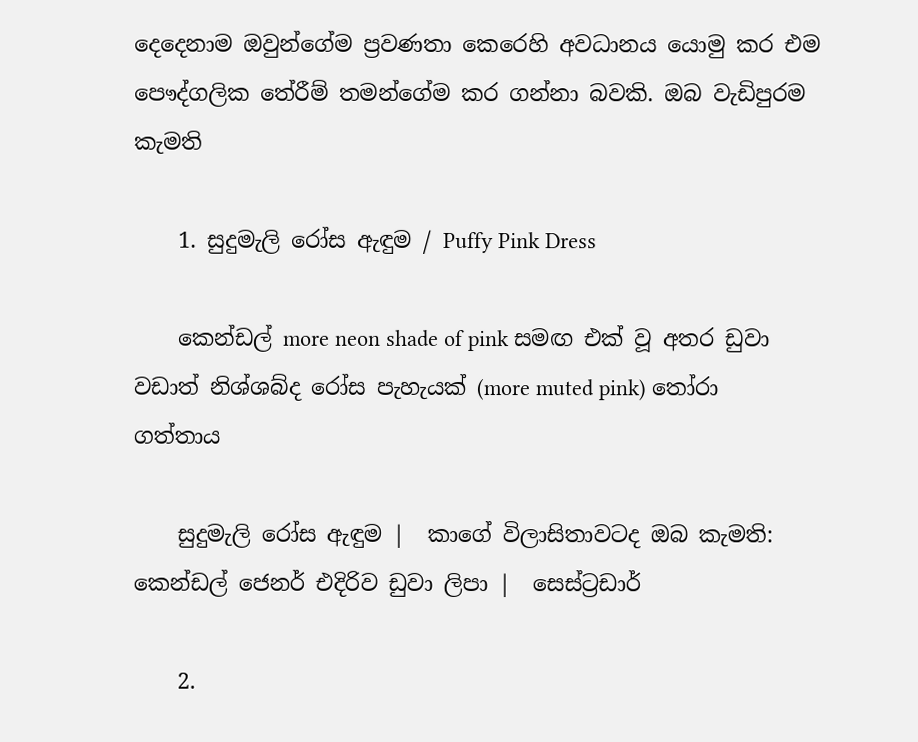දෙදෙනාම ඔවුන්ගේම ප්‍රවණතා කෙරෙහි අවධානය යොමු කර එම පෞද්ගලික තේරීම් තමන්ගේම කර ගන්නා බවකි. ඔබ වැඩිපුරම කැමති

    1. සුදුමැලි රෝස ඇඳුම / Puffy Pink Dress

    කෙන්ඩල් more neon shade of pink සමඟ එක් වූ අතර ඩුවා වඩාත් නිශ්ශබ්ද රෝස පැහැයක් (more muted pink) තෝරා ගත්තාය

    සුදුමැලි රෝස ඇඳුම |  කාගේ විලාසිතාවටද ඔබ කැමති: කෙන්ඩල් ජෙනර් එදිරිව ඩුවා ලිපා |  සෙස්ට්‍රඩාර්

    2.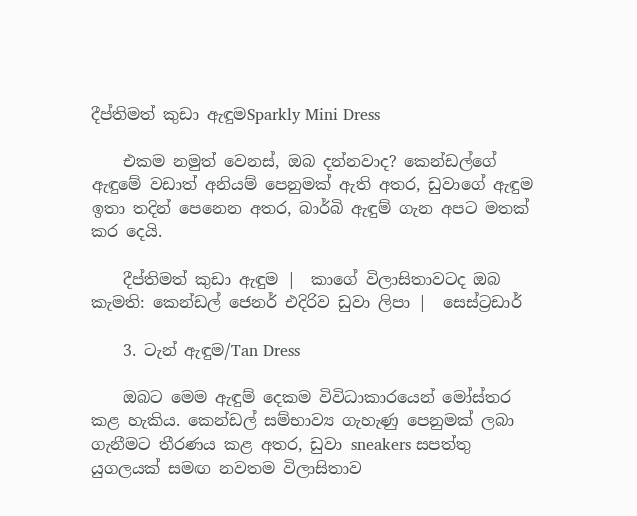දීප්තිමත් කුඩා ඇඳුමSparkly Mini Dress

    එකම නමුත් වෙනස්, ඔබ දන්නවාද? කෙන්ඩල්ගේ ඇඳුමේ වඩාත් අනියම් පෙනුමක් ඇති අතර, ඩුවාගේ ඇඳුම ඉතා තදින් පෙනෙන අතර, බාර්බි ඇඳුම් ගැන අපට මතක් කර දෙයි.

    දීප්තිමත් කුඩා ඇඳුම |  කාගේ විලාසිතාවටද ඔබ කැමති: කෙන්ඩල් ජෙනර් එදිරිව ඩුවා ලිපා |  සෙස්ට්‍රඩාර්

    3. ටැන් ඇඳුම/Tan Dress

    ඔබට මෙම ඇඳුම් දෙකම විවිධාකාරයෙන් මෝස්තර කළ හැකිය. කෙන්ඩල් සම්භාව්‍ය ගැහැණු පෙනුමක් ලබා ගැනීමට තීරණය කළ අතර, ඩුවා sneakers සපත්තු යුගලයක් සමඟ නවතම විලාසිතාව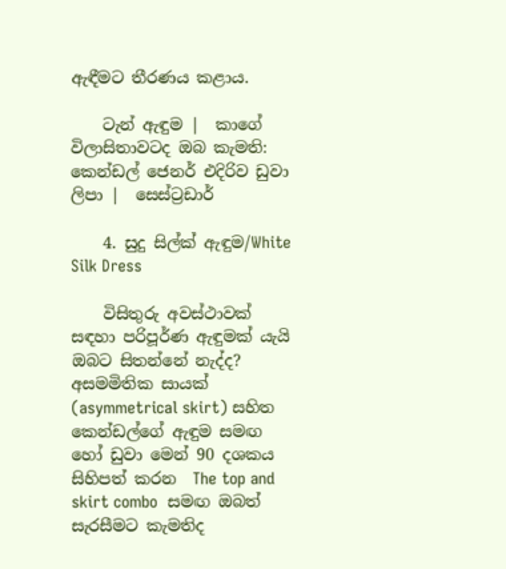ඇඳීමට තීරණය කළාය.

    ටැන් ඇඳුම |  කාගේ විලාසිතාවටද ඔබ කැමති: කෙන්ඩල් ජෙනර් එදිරිව ඩුවා ලිපා |  සෙස්ට්‍රඩාර්

    4. සුදු සිල්ක් ඇඳුම/White Silk Dress

    විසිතුරු අවස්ථාවක් සඳහා පරිපූර්ණ ඇඳුමක් යැයි ඔබට සිතන්නේ නැද්ද? අසමමිතික සායක් (asymmetrical skirt) සහිත කෙන්ඩල්ගේ ඇඳුම සමඟ හෝ ඩුවා මෙන් 90 දශකය සිහිපත් කරන  The top and skirt combo  සමඟ ඔබත් සැරසීමට කැමතිද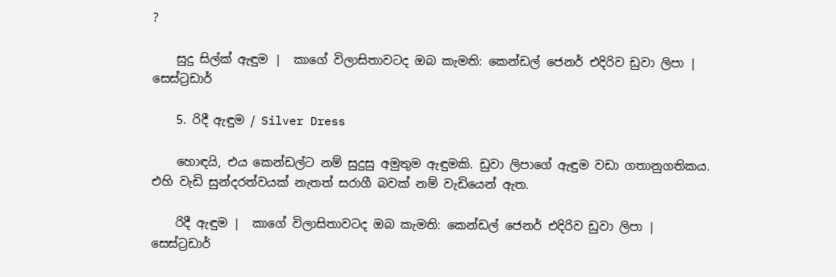?

    සුදු සිල්ක් ඇඳුම |  කාගේ විලාසිතාවටද ඔබ කැමති: කෙන්ඩල් ජෙනර් එදිරිව ඩුවා ලිපා |  සෙස්ට්‍රඩාර්

    5. රිදී ඇඳුම / Silver Dress

    හොඳයි, එය කෙන්ඩල්ට නම් සුදුසු අමුතුම ඇඳුමකි. ඩුවා ලිපාගේ ඇඳුම වඩා ගතානුගතිකය. එහි වැඩි සුන්දරත්වයක් නැතත් සරාගී බවක් නම් වැඩියෙන් ඇත.

    රිදී ඇඳුම |  කාගේ විලාසිතාවටද ඔබ කැමති: කෙන්ඩල් ජෙනර් එදිරිව ඩුවා ලිපා |  සෙස්ට්‍රඩාර්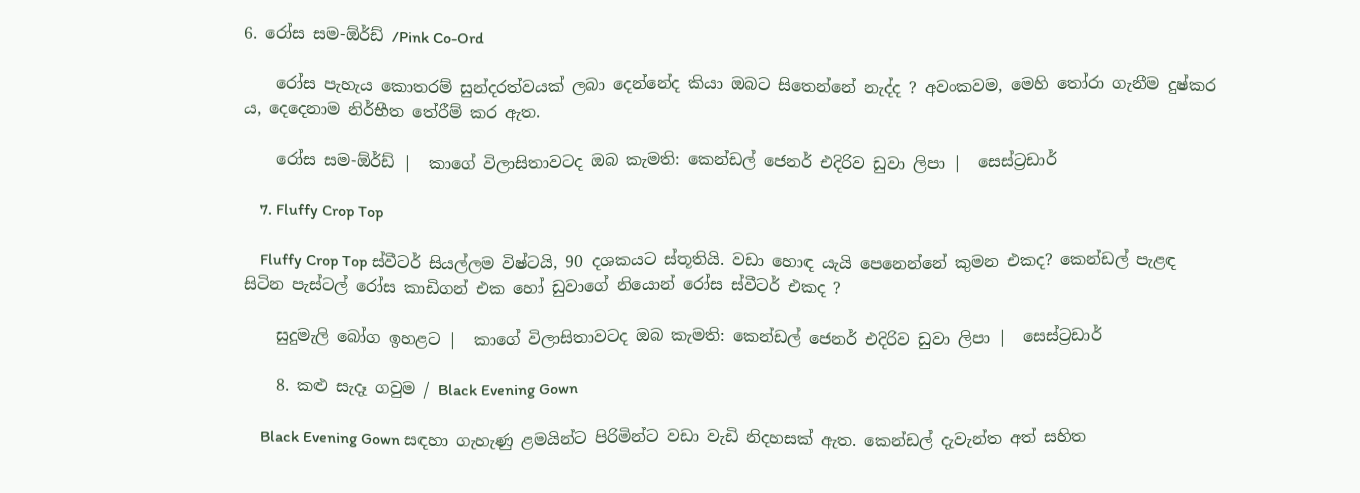6. රෝස සම-ඕර්ඩ් /Pink Co-Ord

    රෝස පැහැය කොතරම් සුන්දරත්වයක් ලබා දෙන්නේද කියා ඔබට සිතෙන්නේ නැද්ද ? අවංකවම, මෙහි තෝරා ගැනීම දුෂ්කර ය, දෙදෙනාම නිර්භීත තේරීම් කර ඇත.

    රෝස සම-ඕර්ඩ් |  කාගේ විලාසිතාවටද ඔබ කැමති: කෙන්ඩල් ජෙනර් එදිරිව ඩුවා ලිපා |  සෙස්ට්‍රඩාර්

    7. Fluffy Crop Top

    Fluffy Crop Top ස්වීටර් සියල්ලම විෂ්ටයි, 90 දශකයට ස්තූතියි. වඩා හොඳ යැයි පෙනෙන්නේ කුමන එකද? කෙන්ඩල් පැළඳ සිටින පැස්ටල් රෝස කාඩිගන් එක හෝ ඩුවාගේ නියොන් රෝස ස්වීටර් එකද ?

    සුදුමැලි බෝග ඉහළට |  කාගේ විලාසිතාවටද ඔබ කැමති: කෙන්ඩල් ජෙනර් එදිරිව ඩුවා ලිපා |  සෙස්ට්‍රඩාර්

    8. කළු සැදෑ ගවුම / Black Evening Gown

    Black Evening Gown සඳහා ගැහැණු ළමයින්ට පිරිමින්ට වඩා වැඩි නිදහසක් ඇත. කෙන්ඩල් දැවැන්ත අත් සහිත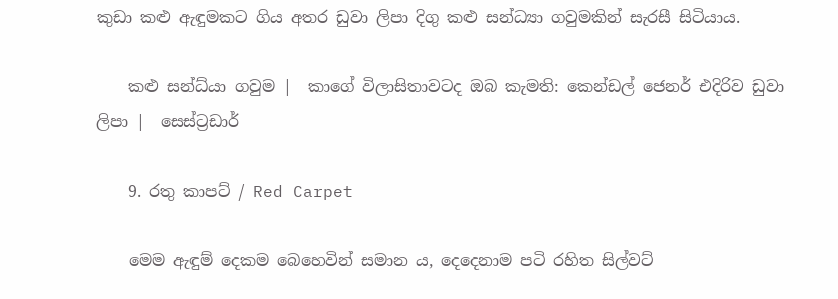කුඩා කළු ඇඳුමකට ගිය අතර ඩුවා ලිපා දිගු කළු සන්ධ්‍යා ගවුමකින් සැරසී සිටියාය.

    කළු සන්ධ්යා ගවුම |  කාගේ විලාසිතාවටද ඔබ කැමති: කෙන්ඩල් ජෙනර් එදිරිව ඩුවා ලිපා |  සෙස්ට්‍රඩාර්

    9. රතු කාපට් / Red Carpet

    මෙම ඇඳුම් දෙකම බෙහෙවින් සමාන ය, දෙදෙනාම පටි රහිත සිල්වට්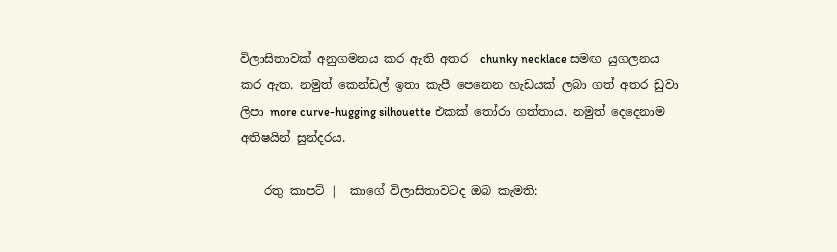විලාසිතාවක් අනුගමනය කර ඇති අතර  chunky necklace සමඟ යුගලනය කර ඇත. නමුත් කෙන්ඩල් ඉතා කැපී පෙනෙන හැඩයක් ලබා ගත් අතර ඩුවා ලිපා more curve-hugging silhouette එකක් තෝරා ගත්තාය. නමුත් දෙදෙනාම අතිෂයින් සුන්දරය.

    රතු කාපට් |  කාගේ විලාසිතාවටද ඔබ කැමති: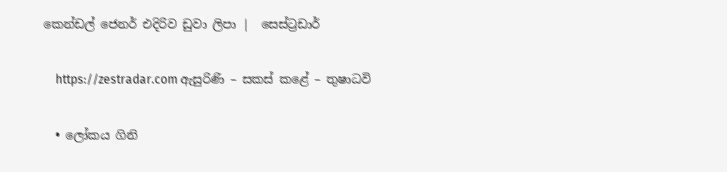කෙන්ඩල් ජෙනර් එදිරිව ඩුවා ලිපා |  සෙස්ට්‍රඩාර්

    https://zestradar.com ඇසුරිණි – සකස් කළේ – තුෂාධවි

  • ලෝකය ගිනි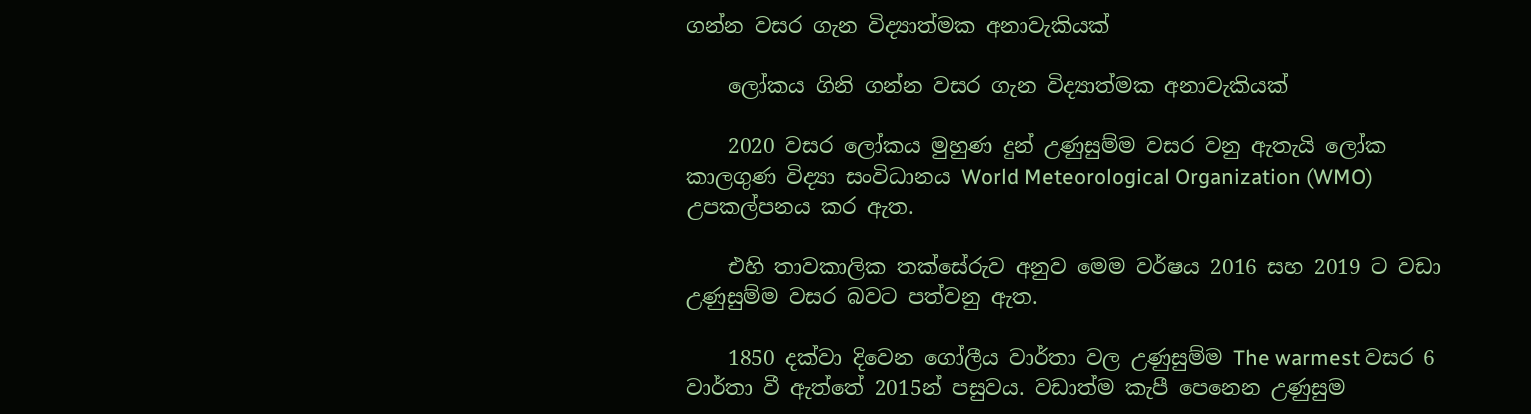ගන්න වසර ගැන විද්‍යාත්මක අනාවැකියක්

    ලෝකය ගිනි ගන්න වසර ගැන විද්‍යාත්මක අනාවැකියක්

    2020 වසර ලෝකය මුහුණ දුන් උණුසුම්ම වසර වනු ඇතැයි ලෝක කාලගුණ විද්‍යා සංවිධානය World Meteorological Organization (WMO) උපකල්පනය කර ඇත.

    එහි තාවකාලික තක්සේරුව අනුව මෙම වර්ෂය 2016 සහ 2019 ට වඩා උණුසුම්ම වසර බවට පත්වනු ඇත.

    1850 දක්වා දිවෙන ගෝලීය වාර්තා වල උණුසුම්ම The warmest වසර 6 වාර්තා වී ඇත්තේ 2015න් පසුවය. වඩාත්ම කැපී පෙනෙන උණුසුම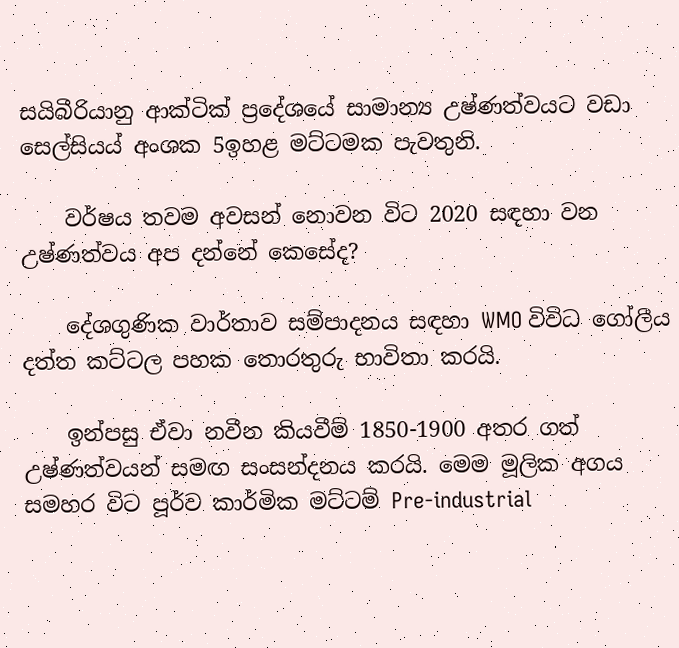සයිබීරියානු ආක්ටික් ප්‍රදේශයේ සාමාන්‍ය උෂ්ණත්වයට වඩා සෙල්සියය් අංශක 5ඉහළ මට්ටමක පැවතුනි.

    වර්ෂය තවම අවසන් නොවන විට 2020 සඳහා වන උෂ්ණත්වය අප දන්නේ කෙසේද?

    දේශගුණික වාර්තාව සම්පාදනය සඳහා WMO විවිධ ගෝලීය දත්ත කට්ටල පහක තොරතුරු භාවිතා කරයි.

    ඉන්පසු ඒවා නවීන කියවීම් 1850-1900 අතර ගත් උෂ්ණත්වයන් සමඟ සංසන්දනය කරයි. මෙම මූලික අගය සමහර විට පූර්ව කාර්මික මට්ටම් Pre-industrial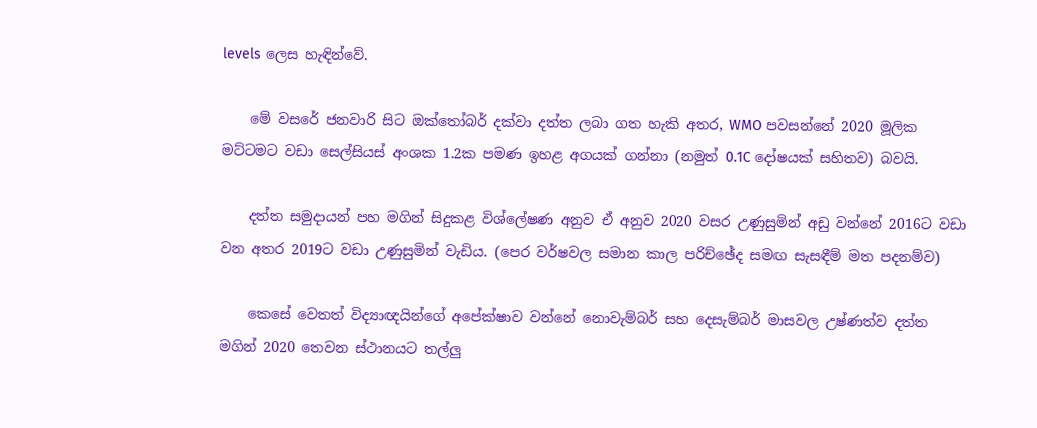levels ලෙස හැඳින්වේ.

    මේ වසරේ ජනවාරි සිට ඔක්තෝබර් දක්වා දත්ත ලබා ගත හැකි අතර, WMO පවසන්නේ 2020 මූලික මට්ටමට වඩා සෙල්සියස් අංශක 1.2ක පමණ ඉහළ අගයක් ගන්නා (නමුත් 0.1C දෝෂයක් සහිතව) බවයි.

    දත්ත සමුදායන් පහ මගින් සිදුකළ විශ්ලේෂණ අනුව ඒ අනුව 2020 වසර උණුසුමින් අඩු වන්නේ 2016ට වඩා වන අතර 2019ට වඩා උණුසුමින් වැඩිය. (පෙර වර්ෂවල සමාන කාල පරිච්ඡේද සමඟ සැසඳීම් මත පදනම්ව)

    කෙසේ වෙතත් විද්‍යාඥයින්ගේ අපේක්ෂාව වන්නේ නොවැම්බර් සහ දෙසැම්බර් මාසවල උෂ්ණත්ව දත්ත මගින් 2020 තෙවන ස්ථානයට තල්ලු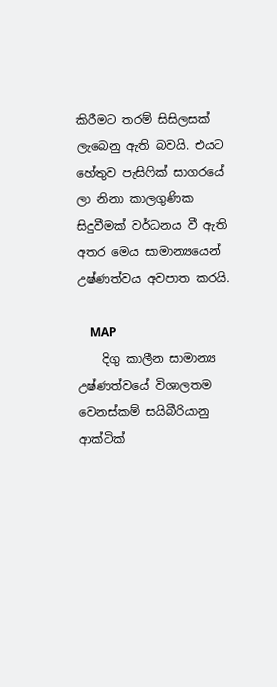කිරීමට තරම් සිසිලසක් ලැබෙනු ඇති බවයි. එයට හේතුව පැසිෆික් සාගරයේ ලා නිනා කාලගුණික සිදුවීමක් වර්ධනය වී ඇති අතර මෙය සාමාන්‍යයෙන් උෂ්ණත්වය අවපාත කරයි.

    MAP
    දිගු කාලීන සාමාන්‍ය උෂ්ණත්වයේ විශාලතම වෙනස්කම් සයිබීරියානු ආක්ටික්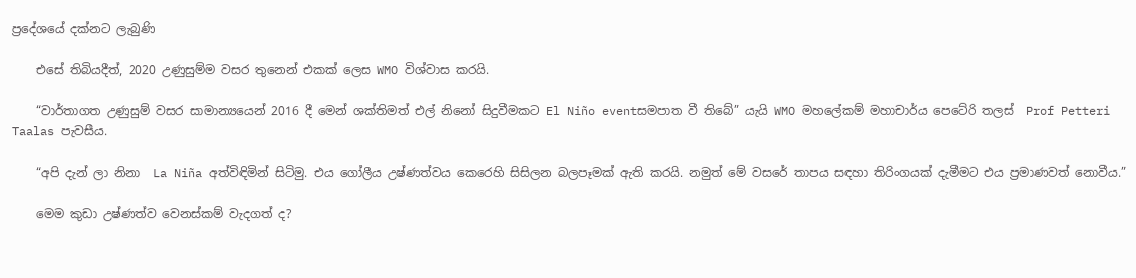ප්‍රදේශයේ දක්නට ලැබුණි

    එසේ තිබියදීත්, 2020 උණුසුම්ම වසර තුනෙන් එකක් ලෙස WMO විශ්වාස කරයි.

    “වාර්තාගත උණුසුම් වසර සාමාන්‍යයෙන් 2016 දී මෙන් ශක්තිමත් එල් නිනෝ සිදුවීමකට El Niño eventසමපාත වී තිබේ” යැයි WMO මහලේකම් මහාචාර්ය පෙටේරි තලස්  Prof Petteri Taalas පැවසීය.

    “අපි දැන් ලා නිනා  La Niña අත්විඳිමින් සිටිමු. එය ගෝලීය උෂ්ණත්වය කෙරෙහි සිසිලන බලපෑමක් ඇති කරයි. නමුත් මේ වසරේ තාපය සඳහා තිරිංගයක් දැමීමට එය ප්‍රමාණවත් නොවීය.”

    මෙම කුඩා උෂ්ණත්ව වෙනස්කම් වැදගත් ද?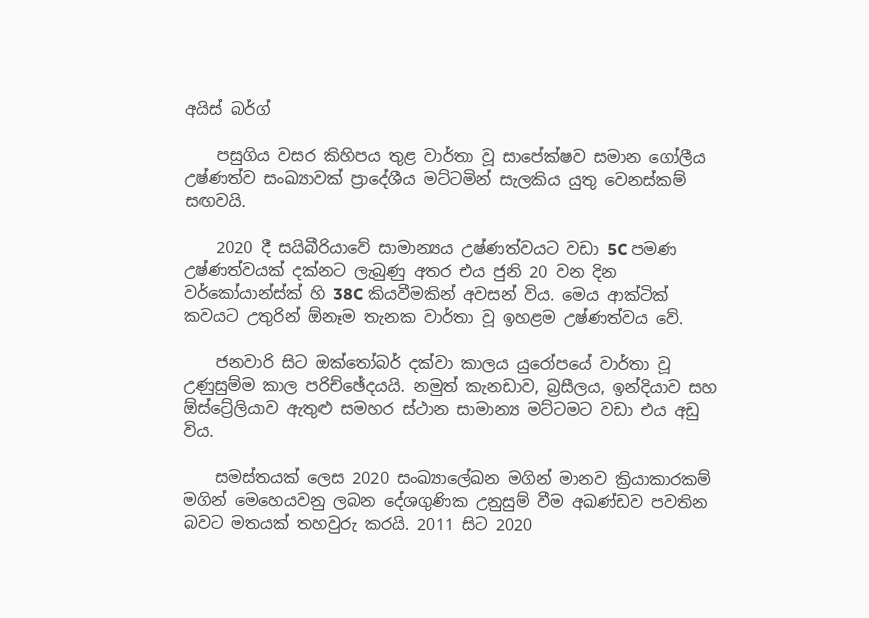අයිස් බර්ග්

    පසුගිය වසර කිහිපය තුළ වාර්තා වූ සාපේක්ෂව සමාන ගෝලීය උෂ්ණත්ව සංඛ්‍යාවක් ප්‍රාදේශීය මට්ටමින් සැලකිය යුතු වෙනස්කම් සඟවයි.

    2020 දී සයිබීරියාවේ සාමාන්‍යය උෂ්ණත්වයට වඩා 5C පමණ උෂ්ණත්වයක් දක්නට ලැබුණු අතර එය ජුනි 20 වන දින වර්කෝයාන්ස්ක් හි 38C කියවීමකින් අවසන් විය. මෙය ආක්ටික් කවයට උතුරින් ඕනෑම තැනක වාර්තා වූ ඉහළම උෂ්ණත්වය වේ.

    ජනවාරි සිට ඔක්තෝබර් දක්වා කාලය යුරෝපයේ වාර්තා වූ උණුසුම්ම කාල පරිච්ඡේදයයි. නමුත් කැනඩාව, බ්‍රසීලය, ඉන්දියාව සහ ඕස්ට්‍රේලියාව ඇතුළු සමහර ස්ථාන සාමාන්‍ය මට්ටමට වඩා එය අඩු විය.

    සමස්තයක් ලෙස 2020 සංඛ්‍යාලේඛන මගින් මානව ක්‍රියාකාරකම් මගින් මෙහෙයවනු ලබන දේශගුණික උනුසුම් වීම අඛණ්ඩව පවතින බවට මතයක් තහවුරු කරයි. 2011 සිට 2020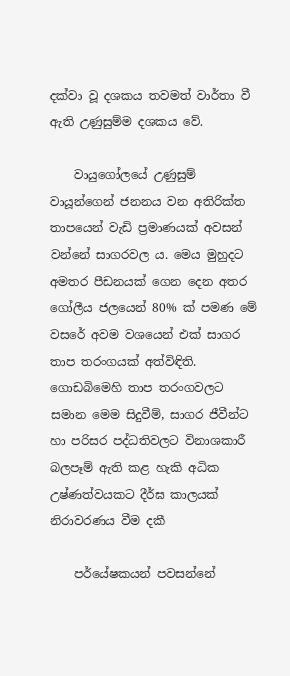දක්වා වූ දශකය තවමත් වාර්තා වී ඇති උණුසුම්ම දශකය වේ.

    වායුගෝලයේ උණුසුම් වායූන්ගෙන් ජනනය වන අතිරික්ත තාපයෙන් වැඩි ප්‍රමාණයක් අවසන් වන්නේ සාගරවල ය. මෙය මුහුදට අමතර පීඩනයක් ගෙන දෙන අතර ගෝලීය ජලයෙන් 80% ක් පමණ මේ වසරේ අවම වශයෙන් එක් සාගර තාප තරංගයක් අත්විඳිති. ගොඩබිමෙහි තාප තරංගවලට සමාන මෙම සිදුවීම්, සාගර ජීවීන්ට හා පරිසර පද්ධතිවලට විනාශකාරී බලපෑම් ඇති කළ හැකි අධික උෂ්ණත්වයකට දීර්ඝ කාලයක් නිරාවරණය වීම දකී

    පර්යේෂකයන් පවසන්නේ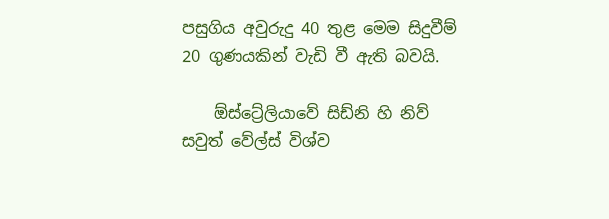පසුගිය අවුරුදු 40 තුළ මෙම සිදුවීම් 20 ගුණයකින් වැඩි වී ඇති බවයි.

    ඕස්ට්‍රේලියාවේ සිඩ්නි හි නිව් සවුත් වේල්ස් විශ්ව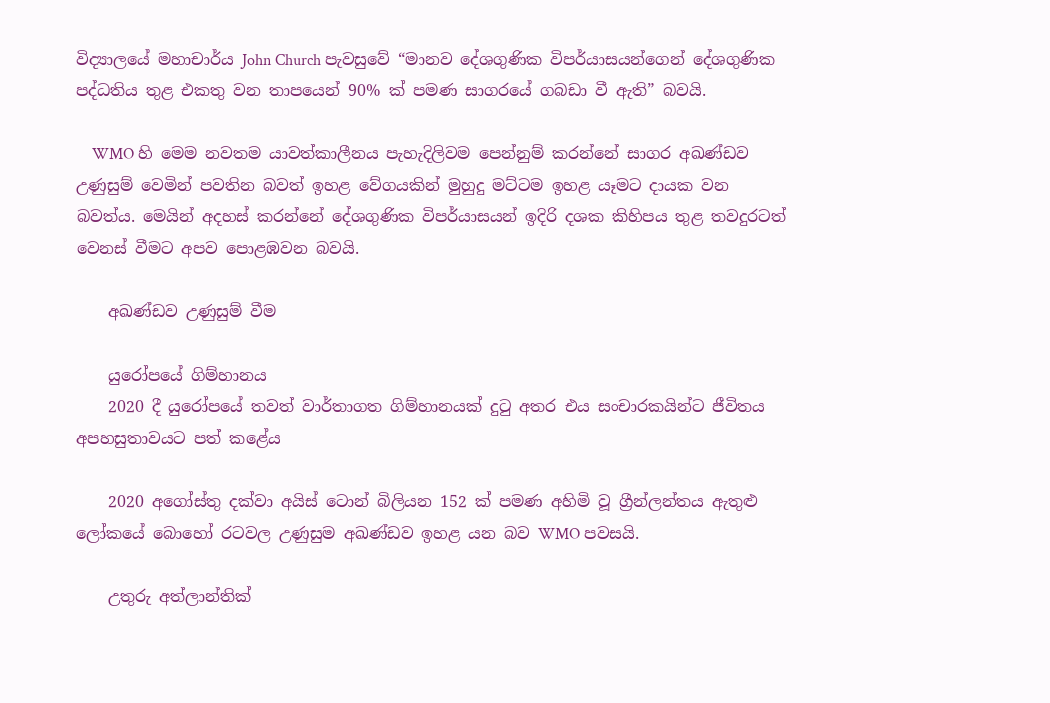විද්‍යාලයේ මහාචාර්ය John Church පැවසුවේ “මානව දේශගුණික විපර්යාසයන්ගෙන් දේශගුණික පද්ධතිය තුළ එකතු වන තාපයෙන් 90% ක් පමණ සාගරයේ ගබඩා වී ඇති” බවයි.

    WMO හි මෙම නවතම යාවත්කාලීනය පැහැදිලිවම පෙන්නුම් කරන්නේ සාගර අඛණ්ඩව උණුසුම් වෙමින් පවතින බවත් ඉහළ වේගයකින් මුහුදු මට්ටම ඉහළ යෑමට දායක වන බවත්ය. මෙයින් අදහස් කරන්නේ දේශගුණික විපර්යාසයන් ඉදිරි දශක කිහිපය තුළ තවදුරටත් වෙනස් වීමට අපව පොළඹවන බවයි.

    අඛණ්ඩව උණුසුම් වීම

    යුරෝපයේ ගිම්හානය
    2020 දී යුරෝපයේ තවත් වාර්තාගත ගිම්හානයක් දුටු අතර එය සංචාරකයින්ට ජීවිතය අපහසුතාවයට පත් කළේය

    2020 අගෝස්තු දක්වා අයිස් ටොන් බිලියන 152 ක් පමණ අහිමි වූ ග්‍රීන්ලන්තය ඇතුළු ලෝකයේ බොහෝ රටවල උණුසුම අඛණ්ඩව ඉහළ යන බව WMO පවසයි.

    උතුරු අත්ලාන්තික්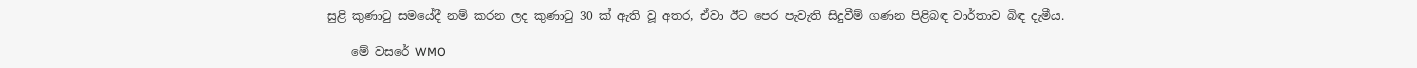සුළි කුණාටු සමයේදී නම් කරන ලද කුණාටු 30 ක් ඇති වූ අතර, ඒවා ඊට පෙර පැවැති සිදුවීම් ගණන පිළිබඳ වාර්තාව බිඳ දැමීය.

    මේ වසරේ WMO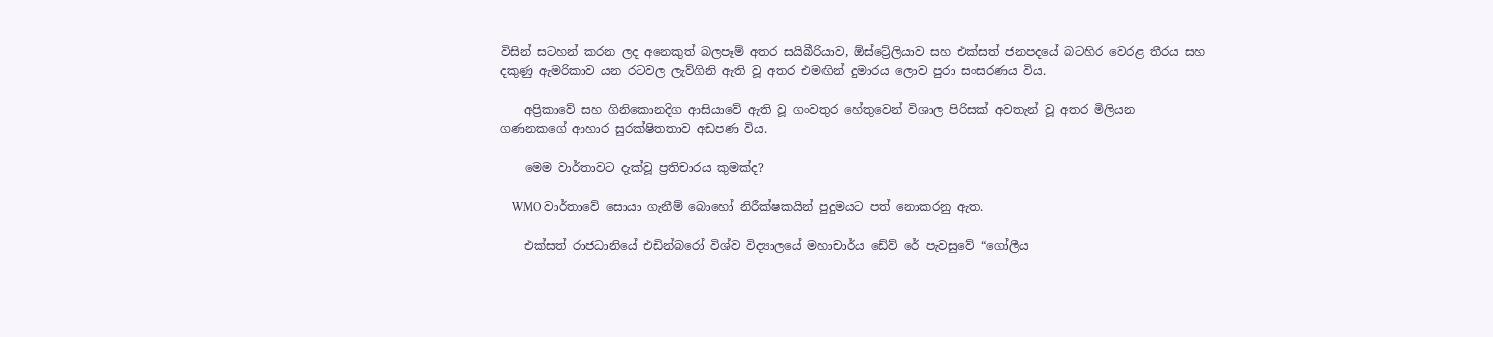විසින් සටහන් කරන ලද අනෙකුත් බලපෑම් අතර සයිබීරියාව, ඕස්ට්‍රේලියාව සහ එක්සත් ජනපදයේ බටහිර වෙරළ තීරය සහ දකුණු ඇමරිකාව යන රටවල ලැව්ගිනි ඇති වූ අතර එමඟින් දුමාරය ලොව පුරා සංසරණය විය.

    අප්‍රිකාවේ සහ ගිනිකොනදිග ආසියාවේ ඇති වූ ගංවතුර හේතුවෙන් විශාල පිරිසක් අවතැන් වූ අතර මිලියන ගණනකගේ ආහාර සුරක්ෂිතතාව අඩපණ විය.

    මෙම වාර්තාවට දැක්වූ ප්‍රතිචාරය කුමක්ද?

    WMO වාර්තාවේ සොයා ගැනීම් බොහෝ නිරීක්ෂකයින් පුදුමයට පත් නොකරනු ඇත.

    එක්සත් රාජධානියේ එඩින්බරෝ විශ්ව විද්‍යාලයේ මහාචාර්ය ඩේව් රේ පැවසුවේ “ගෝලීය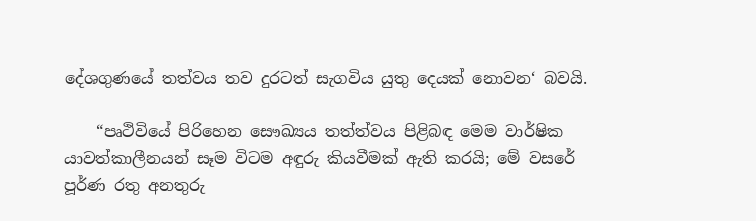දේශගුණයේ තත්වය තව දුරටත් සැගවිය යුතු දෙයක් නොවන‘ බවයි.

    “පෘථිවියේ පිරිහෙන සෞඛ්‍යය තත්ත්වය පිළිබඳ මෙම වාර්ෂික යාවත්කාලීනයන් සෑම විටම අඳුරු කියවීමක් ඇති කරයි; මේ වසරේ පූර්ණ රතු අනතුරු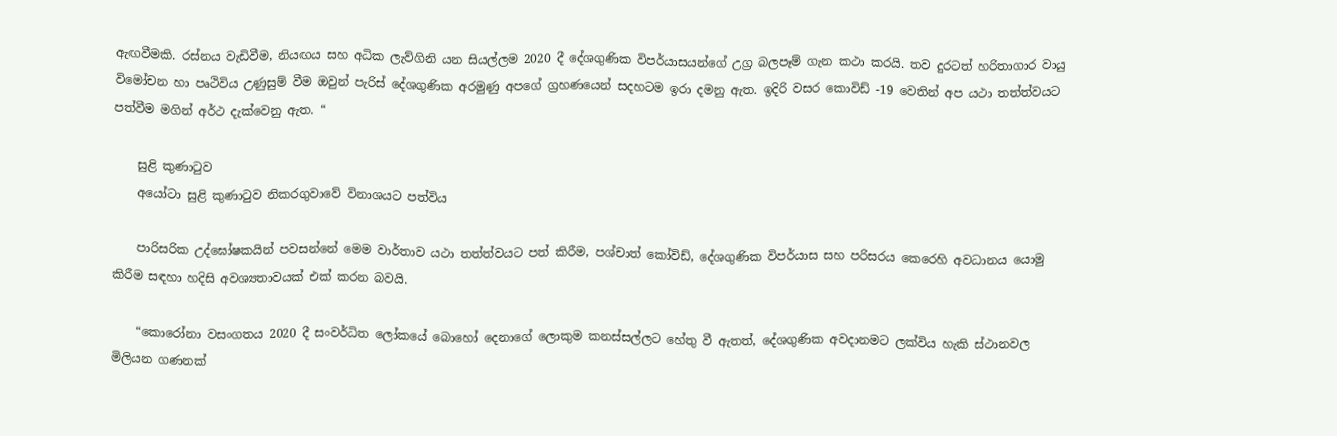ඇඟවීමකි. රස්නය වැඩිවීම, නියඟය සහ අධික ලැව්ගිනි යන සියල්ලම 2020 දී දේශගුණික විපර්යාසයන්ගේ උග්‍ර බලපෑම් ගැන කථා කරයි. තව දුරටත් හරිතාගාර වායු විමෝචන හා පෘථිවිය උණුසුම් වීම ඔවුන් පැරිස් දේශගුණික අරමුණු අපගේ ග්‍රහණයෙන් සදහටම ඉරා දමනු ඇත. ඉදිරි වසර කොවිඩ් -19 වෙතින් අප යථා තත්ත්වයට පත්වීම මගින් අර්ථ දැක්වෙනු ඇත. “

    සුළි කුණාටුව
    අයෝටා සුළි කුණාටුව නිකරගුවාවේ විනාශයට පත්විය

    පාරිසරික උද්ඝෝෂකයින් පවසන්නේ මෙම වාර්තාව යථා තත්ත්වයට පත් කිරීම, පශ්චාත් කෝවිඩ්, දේශගුණික විපර්යාස සහ පරිසරය කෙරෙහි අවධානය යොමු කිරීම සඳහා හදිසි අවශ්‍යතාවයක් එක් කරන බවයි.

    “කොරෝනා වසංගතය 2020 දී සංවර්ධිත ලෝකයේ බොහෝ දෙනාගේ ලොකුම කනස්සල්ලට හේතු වී ඇතත්, දේශගුණික අවදානමට ලක්විය හැකි ස්ථානවල මිලියන ගණනක්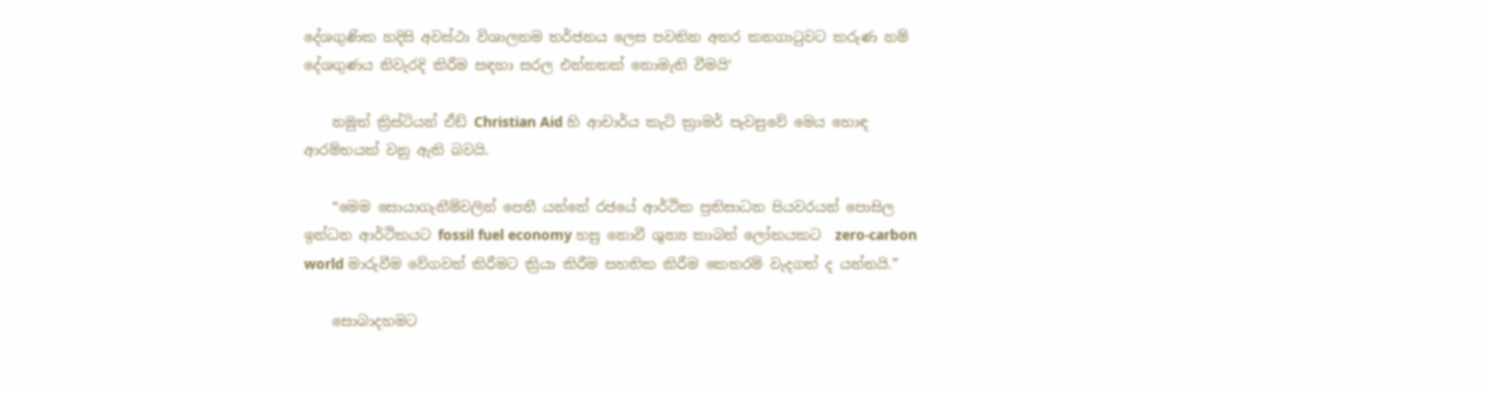දේශගුණික හදිසි අවස්ථා විශාලතම තර්ජනය ලෙස පවතින අතර කනගාටුවට කරුණ නම් දේශගුණය නිවැරදි කිරීම සඳහා සරල එන්නතක් නොමැති වීමයි‘

    නමුත් ක්‍රිස්ටියන් ඒඩ් Christian Aid හි ආචාර්ය කැට් ක්‍රාමර් පැවසුවේ මෙය හොඳ ආරම්භයක් වනු ඇති බවයි.

    “මෙම සොයාගැනීම්වලින් පෙනී යන්නේ රජයේ ආර්ථික ප්‍රතිසාධන පියවරයන් පොසිල ඉන්ධන ආර්ථිකයට fossil fuel economy හසු නොවී ශුන්‍ය කාබන් ලෝකයකට  zero-carbon world මාරුවීම වේගවත් කිරීමට ක්‍රියා කිරීම සහතික කිරීම කෙතරම් වැදගත් ද යන්නයි.”

    සොබාදහමට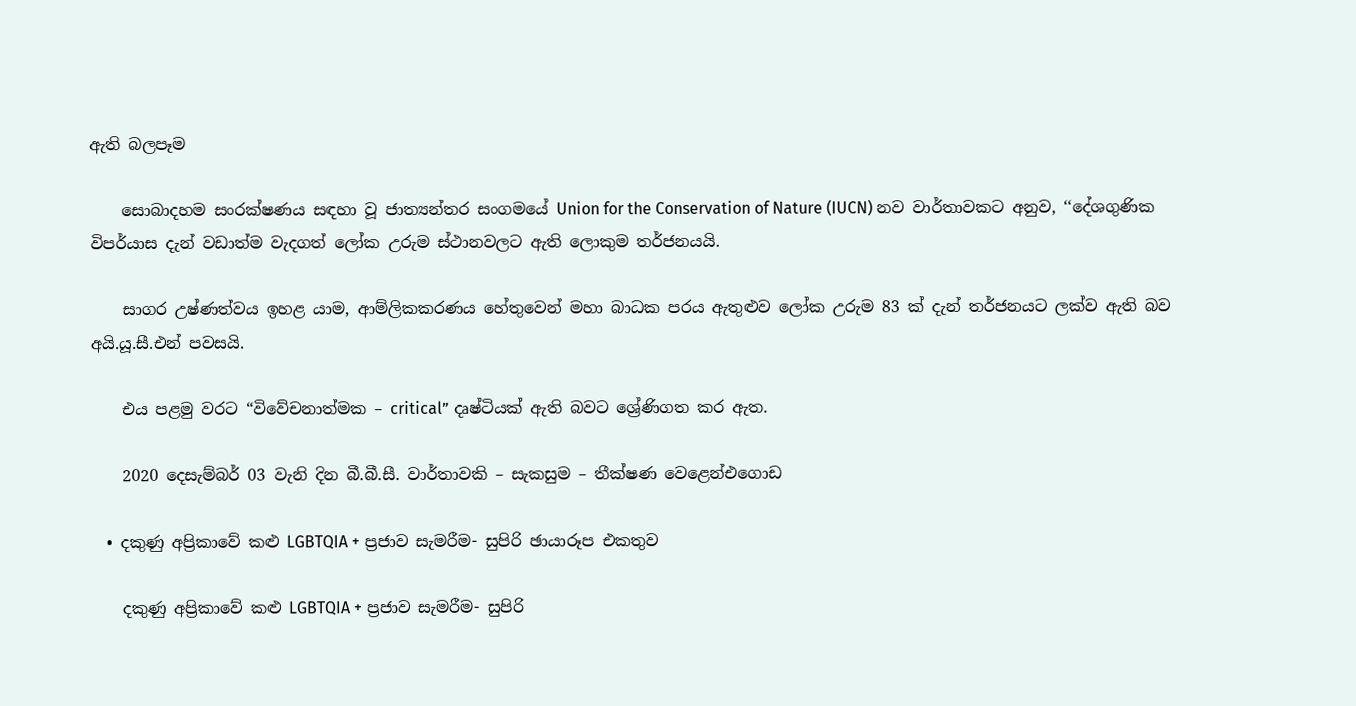ඇති බලපෑම

    සොබාදහම සංරක්ෂණය සඳහා වූ ජාත්‍යන්තර සංගමයේ Union for the Conservation of Nature (IUCN) නව වාර්තාවකට අනුව, ‘‘දේශගුණික විපර්යාස දැන් වඩාත්ම වැදගත් ලෝක උරුම ස්ථානවලට ඇති ලොකුම තර්ජනයයි.

    සාගර උෂ්ණත්වය ඉහළ යාම, ආම්ලිකකරණය හේතුවෙන් මහා බාධක පරය ඇතුළුව ලෝක උරුම 83 ක් දැන් තර්ජනයට ලක්ව ඇති බව අයි.යූ.සී.එන් පවසයි.

    එය පළමු වරට “විවේචනාත්මක – critical” දෘෂ්ටියක් ඇති බවට ශ්‍රේණිගත කර ඇත.

    2020 දෙසැම්බර් 03 වැනි දින බී.බී.සී. වාර්තාවකි – සැකසුම – තීක්ෂණ වෙළෙන්එගොඩ

  • දකුණු අප්‍රිකාවේ කළු LGBTQIA + ප්‍රජාව සැමරීම- සුපිරි ඡායාරූප එකතුව

    දකුණු අප්‍රිකාවේ කළු LGBTQIA + ප්‍රජාව සැමරීම- සුපිරි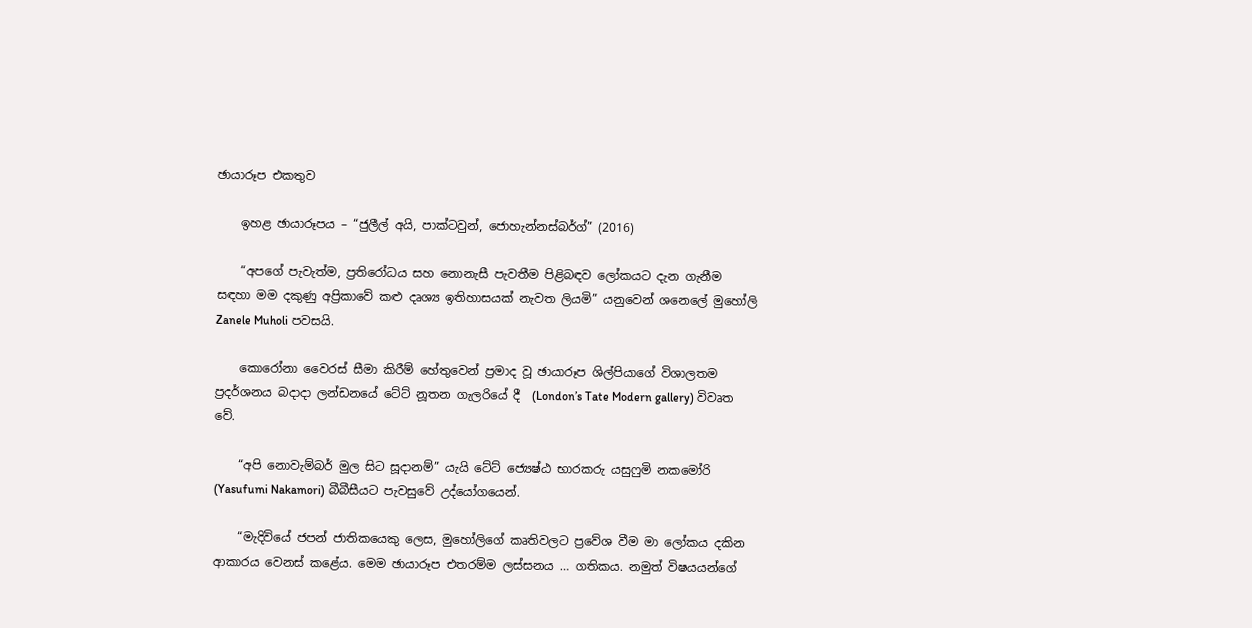ඡායාරූප එකතුව

    ඉහළ ඡායාරූපය – “ජුලීල් අයි, පාක්ටවුන්, ජොහැන්නස්බර්ග්” (2016)

    “අපගේ පැවැත්ම, ප්‍රතිරෝධය සහ නොනැසී පැවතීම පිළිබඳව ලෝකයට දැන ගැනීම සඳහා මම දකුණු අප්‍රිකාවේ කළු දෘශ්‍ය ඉතිහාසයක් නැවත ලියමි” යනුවෙන් ශනෙලේ මුහෝලි Zanele Muholi පවසයි.

    කොරෝනා වෛරස් සීමා කිරීම් හේතුවෙන් ප්‍රමාද වූ ඡායාරූප ශිල්පියාගේ විශාලතම ප්‍රදර්ශනය බදාදා ලන්ඩනයේ ටේට් නූතන ගැලරියේ දී  (London’s Tate Modern gallery) විවෘත වේ.

    “අපි නොවැම්බර් මුල සිට සූදානම්” යැයි ටේට් ජ්‍යෙෂ්ඨ භාරකරු යසුෆුමි නකමෝරි (Yasufumi Nakamori) බීබීසීයට පැවසුවේ උද්යෝගයෙන්.

    “මැදිවියේ ජපන් ජාතිකයෙකු ලෙස, මුහෝලිගේ කෘතිවලට ප්‍රවේශ වීම මා ලෝකය දකින ආකාරය වෙනස් කළේය. මෙම ඡායාරූප එතරම්ම ලස්සනය … ගතිකය. නමුත් විෂයයන්ගේ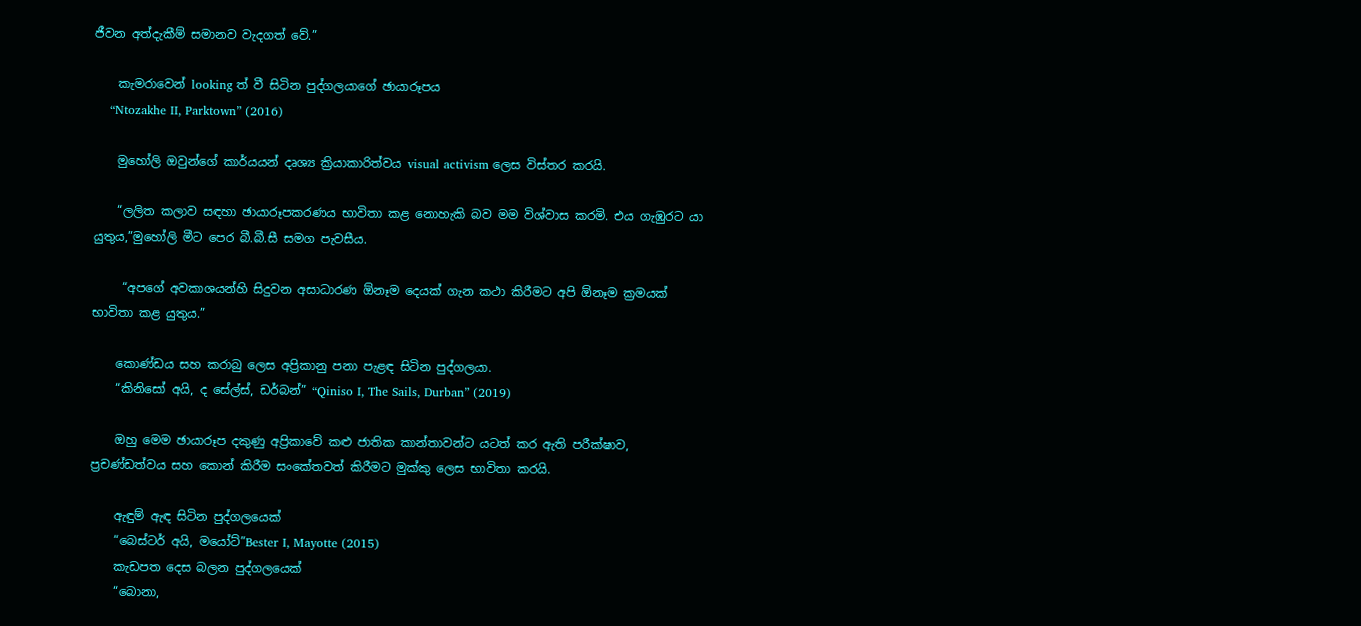ජීවන අත්දැකීම් සමානව වැදගත් වේ.”

    කැමරාවෙන් looking ත් වී සිටින පුද්ගලයාගේ ඡායාරූපය
    “Ntozakhe II, Parktown” (2016)

    මුහෝලි ඔවුන්ගේ කාර්යයන් දෘශ්‍ය ක්‍රියාකාරිත්වය visual activism ලෙස විස්තර කරයි.

    “ලලිත කලාව සඳහා ඡායාරූපකරණය භාවිතා කළ නොහැකි බව මම විශ්වාස කරමි. එය ගැඹුරට යා යුතුය,”මුහෝලි මීට පෙර බී.බී.සී සමග පැවසීය.

     “අපගේ අවකාශයන්හි සිදුවන අසාධාරණ ඕනෑම දෙයක් ගැන කථා කිරීමට අපි ඕනෑම ක්‍රමයක් භාවිතා කළ යුතුය.”

    කොණ්ඩය සහ කරාබු ලෙස අප්‍රිකානු පනා පැළඳ සිටින පුද්ගලයා.
    “කිනිසෝ අයි, ද සේල්ස්, ඩර්බන්” “Qiniso I, The Sails, Durban” (2019)

    ඔහු මෙම ඡායාරූප දකුණු අප්‍රිකාවේ කළු ජාතික කාන්තාවන්ට යටත් කර ඇති පරීක්ෂාව, ප්‍රචණ්ඩත්වය සහ කොන් කිරීම සංකේතවත් කිරීමට මුක්කු ලෙස භාවිතා කරයි.

    ඇඳුම් ඇඳ සිටින පුද්ගලයෙක්
    “බෙස්ටර් අයි, මයෝට්”Bester I, Mayotte (2015)
    කැඩපත දෙස බලන පුද්ගලයෙක්
    “බොනා,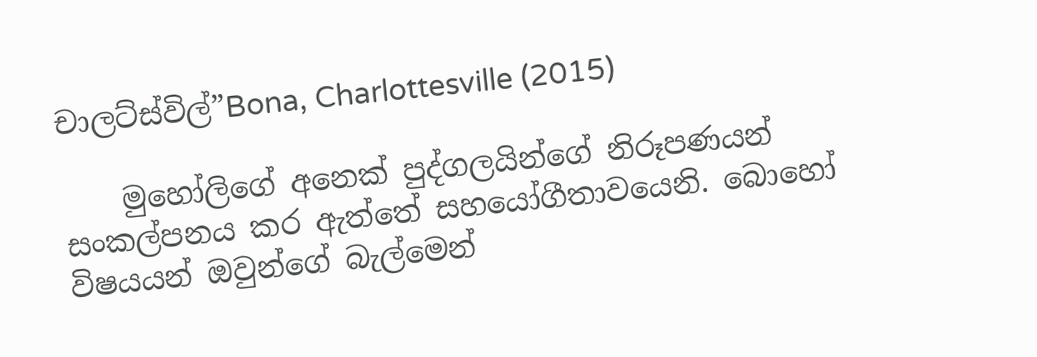චාලට්ස්විල්”Bona, Charlottesville (2015)

    මුහෝලිගේ අනෙක් පුද්ගලයින්ගේ නිරූපණයන් සංකල්පනය කර ඇත්තේ සහයෝගීතාවයෙනි. බොහෝ විෂයයන් ඔවුන්ගේ බැල්මෙන්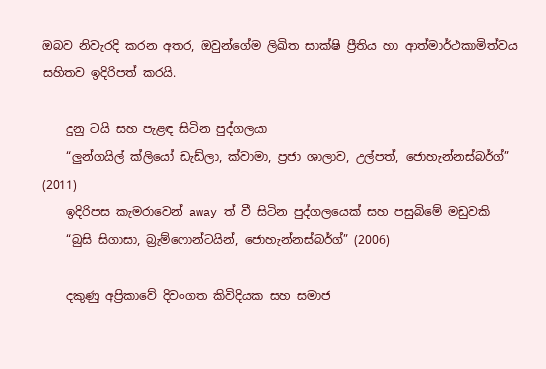ඔබව නිවැරදි කරන අතර, ඔවුන්ගේම ලිඛිත සාක්ෂි ප්‍රීතිය හා ආත්මාර්ථකාමිත්වය සහිතව ඉදිරිපත් කරයි.

    දුනු ටයි සහ පැළඳ සිටින පුද්ගලයා
    “ලුන්ගයිල් ක්ලියෝ ඩැඩ්ලා, ක්වාමා, ප්‍රජා ශාලාව, උල්පත්, ජොහැන්නස්බර්ග්” (2011)
    ඉදිරිපස කැමරාවෙන් away ත් වී සිටින පුද්ගලයෙක් සහ පසුබිමේ මඩුවකි
    “බුසි සිගාසා, බ්‍රැම්ෆොන්ටයින්, ජොහැන්නස්බර්ග්” (2006)

    දකුණු අප්‍රිකාවේ දිවංගත කිවිදියක සහ සමාජ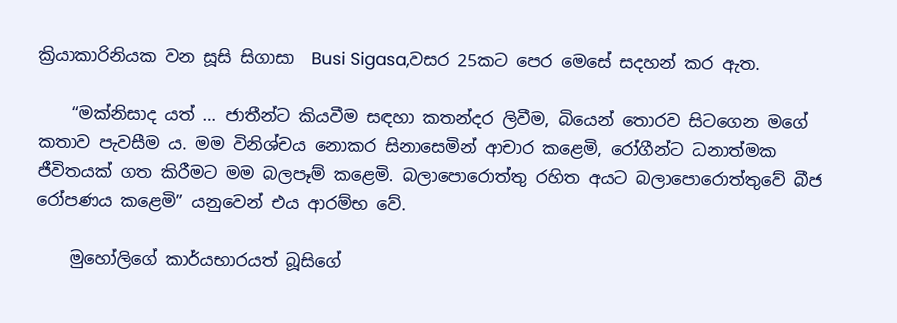ක්‍රියාකාරිනියක වන සූසි සිගාසා  Busi Sigasa,වසර 25කට පෙර මෙසේ සදහන් කර ඇත.

    “මක්නිසාද යත් … ජාතීන්ට කියවීම සඳහා කතන්දර ලිවීම, බියෙන් තොරව සිටගෙන මගේ කතාව පැවසීම ය. මම විනිශ්චය නොකර සිනාසෙමින් ආචාර කළෙමි, රෝගීන්ට ධනාත්මක ජීවිතයක් ගත කිරීමට මම බලපෑම් කළෙමි. බලාපොරොත්තු රහිත අයට බලාපොරොත්තුවේ බීජ රෝපණය කළෙමි” යනුවෙන් එය ආරම්භ වේ.

    මුහෝලිගේ කාර්යභාරයත් බූසිගේ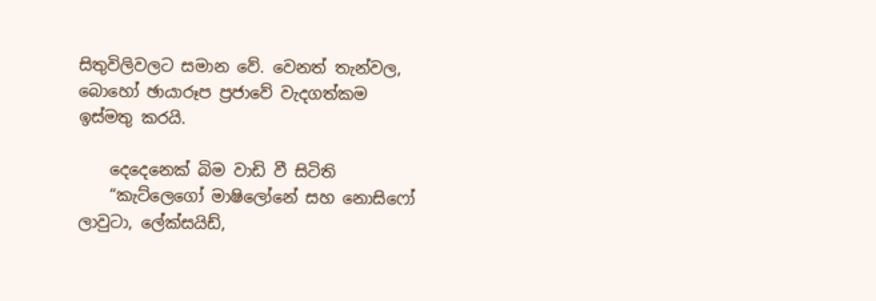සිතුවිලිවලට සමාන වේ. වෙනත් තැන්වල, බොහෝ ඡායාරූප ප්‍රජාවේ වැදගත්කම ඉස්මතු කරයි.

    දෙදෙනෙක් බිම වාඩි වී සිටිති
    “කැට්ලෙගෝ මාෂිලෝනේ සහ නොසිෆෝ ලාවුටා, ලේක්සයිඩ්,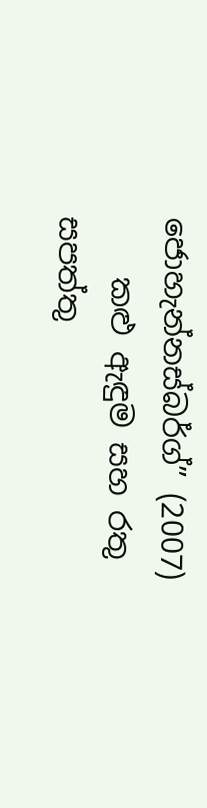ජොහැන්නස්බර්ග්” (2007)
    කළු ඇඳුම සහ රතු සපත්තු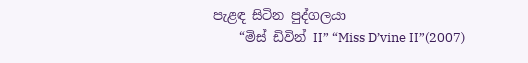පැළඳ සිටින පුද්ගලයා
    “මිස් ඩිවින් II” “Miss D’vine II”(2007)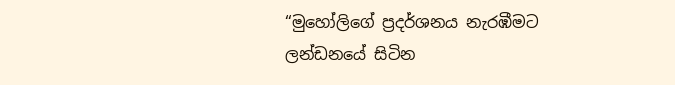“මුහෝලිගේ ප්‍රදර්ශනය නැරඹීමට ලන්ඩනයේ සිටින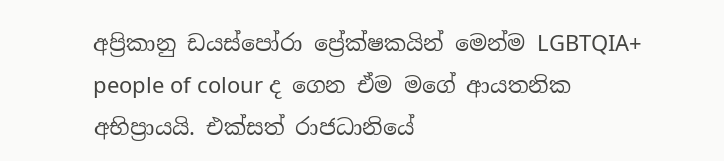අප්‍රිකානු ඩයස්පෝරා ප්‍රේක්ෂකයින් මෙන්ම LGBTQIA+ people of colour ද ගෙන ඒම මගේ ආයතනික අභිප්‍රායයි. එක්සත් රාජධානියේ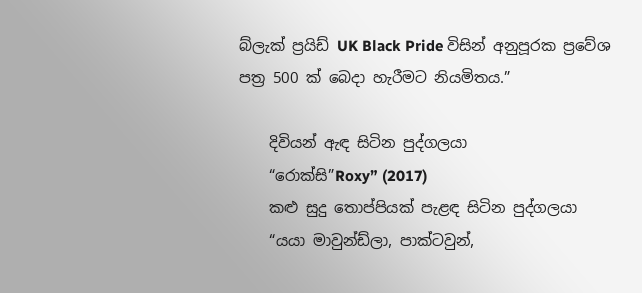බ්ලැක් ප්‍රයිඩ් UK Black Pride විසින් අනුපූරක ප්‍රවේශ පත්‍ර 500 ක් බෙදා හැරීමට නියමිතය.”

    දිවියන් ඇඳ සිටින පුද්ගලයා
    “රොක්සි”Roxy” (2017)
    කළු සුදු තොප්පියක් පැළඳ සිටින පුද්ගලයා
    “යයා මාවුන්ඩ්ලා, පාක්ටවුන්,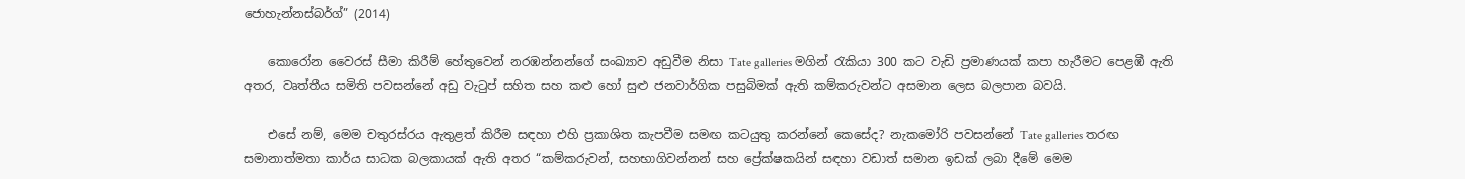ජොහැන්නස්බර්ග්” (2014)

    කොරෝන වෛරස් සීමා කිරීම් හේතුවෙන් නරඹන්නන්ගේ සංඛ්‍යාව අඩුවීම නිසා Tate galleries මගින් රැකියා 300 කට වැඩි ප්‍රමාණයක් කපා හැරීමට පෙළඹී ඇති අතර, වෘත්තීය සමිති පවසන්නේ අඩු වැටුප් සහිත සහ කළු හෝ සුළු ජනවාර්ගික පසුබිමක් ඇති කම්කරුවන්ට අසමාන ලෙස බලපාන බවයි.

    එසේ නම්, මෙම චතුරස්රය ඇතුළත් කිරීම සඳහා එහි ප්‍රකාශිත කැපවීම සමඟ කටයුතු කරන්නේ කෙසේද? නැකමෝරි පවසන්නේ Tate galleries තරඟ සමානාත්මතා කාර්ය සාධක බලකායක් ඇති අතර “කම්කරුවන්, සහභාගිවන්නන් සහ ප්‍රේක්ෂකයින් සඳහා වඩාත් සමාන ඉඩක් ලබා දීමේ මෙම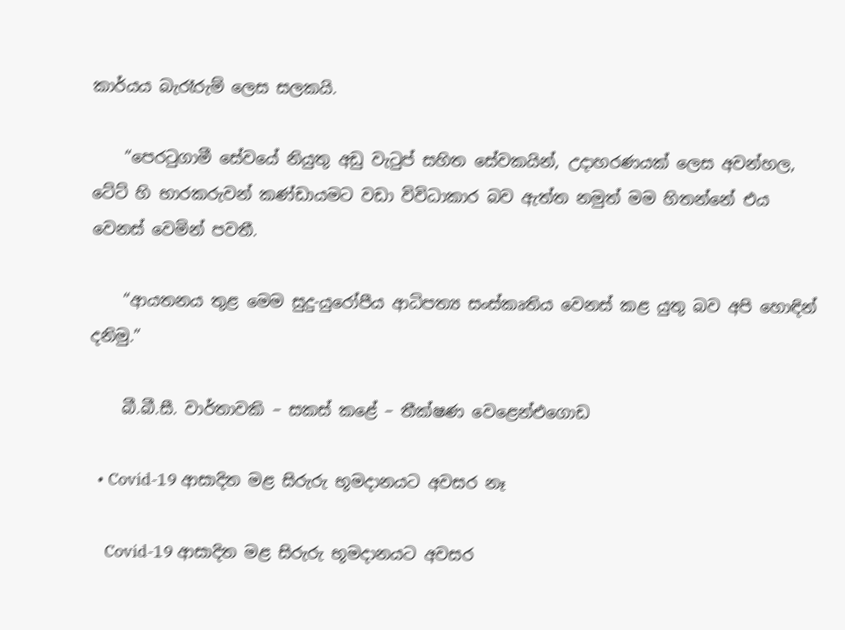කාර්යය බැරෑරුම් ලෙස සලකයි.

    “පෙරටුගාමී සේවයේ නියුතු අඩු වැටුප් සහිත සේවකයින්, උදාහරණයක් ලෙස අවන්හල, ටේට් හි භාරකරුවන් කණ්ඩායමට වඩා විවිධාකාර බව ඇත්ත නමුත් මම හිතන්නේ එය වෙනස් වෙමින් පවතී.

    “ආයතනය තුළ මෙම සුදු-යුරෝපීය ආධිපත්‍ය සංස්කෘතිය වෙනස් කළ යුතු බව අපි හොඳින් දනිමු.”

    බී.බී.සී. වාර්තාවකි – සකස් කළේ – තීක්ෂණ වෙළෙන්එගොඩ

  • Covid-19 ආසාදිත මළ සිරුරු භූමදානයට අවසර නෑ

    Covid-19 ආසාදිත මළ සිරුරු භූමදානයට අවසර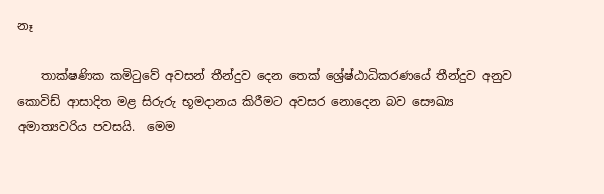නෑ

    තාක්ෂණික කමිටුවේ අවසන් තීන්දුව දෙන තෙක් ශ්‍රේෂ්ඨාධිකරණයේ තීන්දුව අනුව කොවිඩ් ආසාදිත මළ සිරුරු භූමදානය කිරීමට අවසර නොදෙන බව සෞඛ්‍ය අමාත්‍යවරිය පවසයි.  මෙම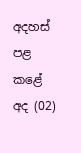අදහස් පළ කළේ අද (02)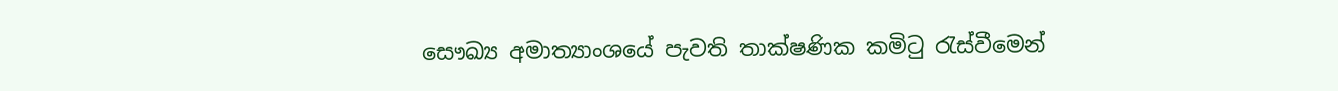සෞඛ්‍ය අමාත්‍යාංශයේ පැවති තාක්ෂණික කමිටු රැස්වීමෙන්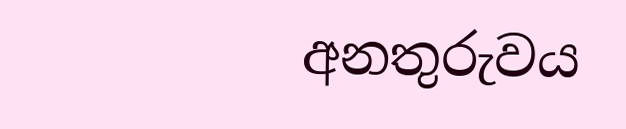අනතුරුවය